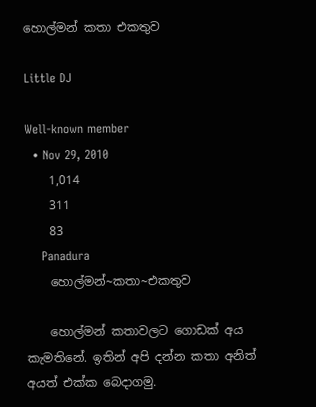හොල්මන් කතා එකතුව

Little DJ

Well-known member
  • Nov 29, 2010
    1,014
    311
    83
    Panadura
    හොල්මන්~කතා~එකතුව

    හොල්මන් කතාවලට ගොඩක් අය කැමතිනේ. ඉතින් අපි දන්න කතා අනිත් අයත් එක්ක බෙදාගමු.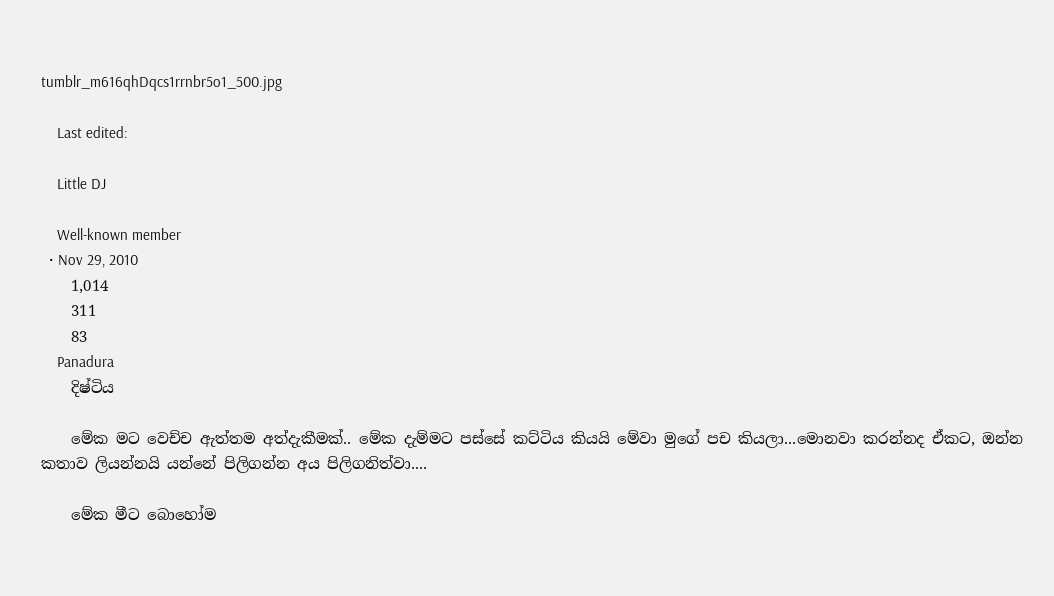tumblr_m616qhDqcs1rrnbr5o1_500.jpg

    Last edited:

    Little DJ

    Well-known member
  • Nov 29, 2010
    1,014
    311
    83
    Panadura
    දිෂ්ටිය

    මේක මට වෙච්ච ඇත්තම අත්දැකීමක්.. මේක දැම්මට පස්සේ කට්ටිය කියයි මේවා මුගේ පච කියලා...මොනවා කරන්නද ඒකට, ඔන්න කතාව ලියන්නයි යන්නේ පිලිගන්න අය පිලිගනිත්වා....

    මේක මීට බොහෝම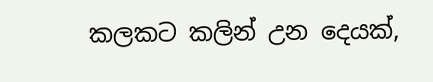කලකට කලින් උන දෙයක්,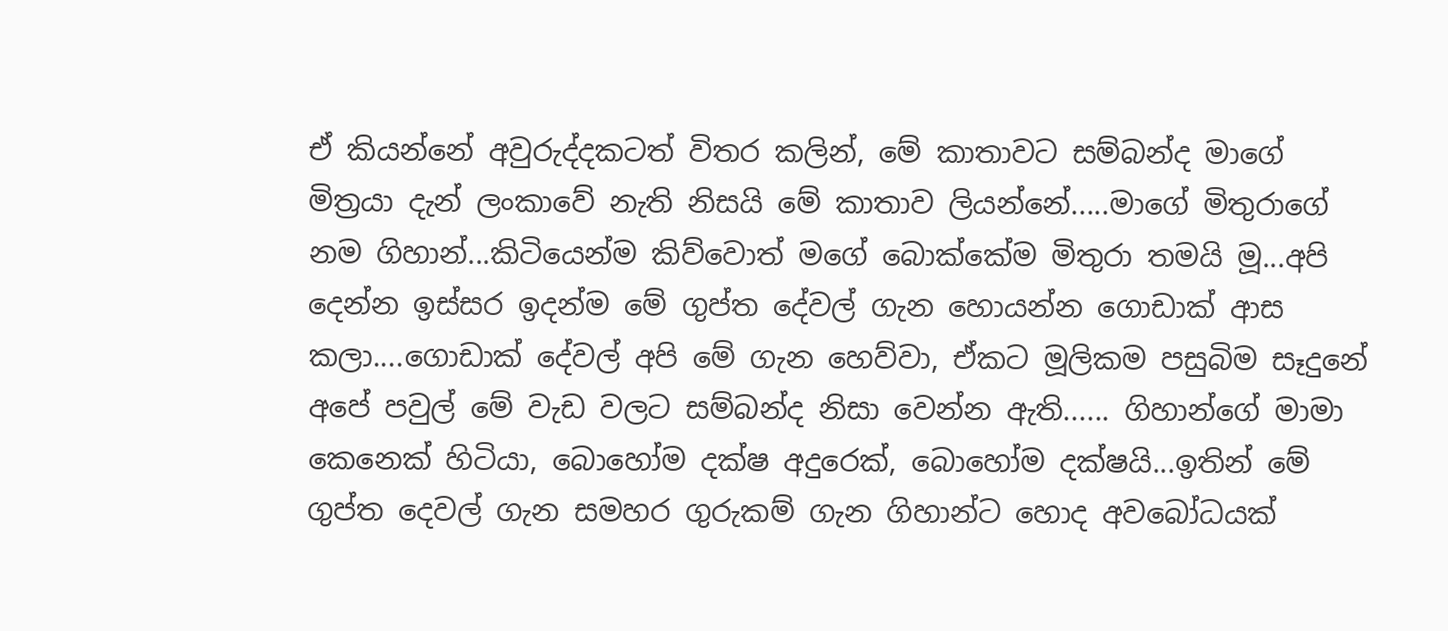ඒ කියන්නේ අවුරුද්දකටත් විතර කලින්, මේ කාතාවට සම්බන්ද මාගේ මිත්‍රයා දැන් ලංකාවේ නැති නිසයි මේ කාතාව ලියන්නේ.....මාගේ මිතුරාගේ නම ගිහාන්...කිටියෙන්ම කිව්වොත් මගේ බොක්කේම මිතුරා තමයි මූ...අපි දෙන්න ඉස්සර ඉදන්ම මේ ගුප්ත දේවල් ගැන හොයන්න ගොඩාක් ආස කලා....ගොඩාක් දේවල් අපි මේ ගැන හෙව්වා, ඒකට මූලිකම පසුබිම සෑදුනේ අපේ පවුල් මේ වැඩ වලට සම්බන්ද නිසා වෙන්න ඇති...... ගිහාන්ගේ මාමා කෙනෙක් හිටියා, බොහෝම දක්ෂ අදුරෙක්, බොහෝම දක්ෂයි...ඉතින් මේ ගුප්ත දෙවල් ගැන සමහර ගුරුකම් ගැන ගිහාන්ට හොද අවබෝධයක්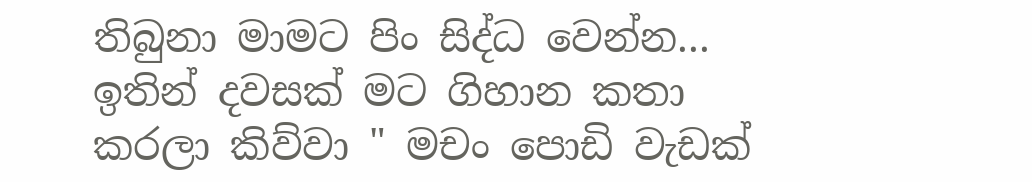තිබුනා මාමට පිං සිද්ධ වෙන්න... ඉතින් දවසක් මට ගිහාන කතා කරලා කිව්වා " මචං පොඩි වැඩක්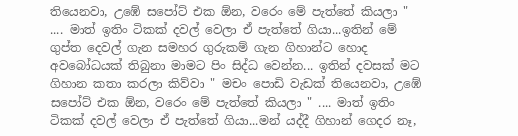තියෙනවා, උඹේ සපෝට් එක ඕන, වරෙං මේ පැත්තේ කියලා " .... මාත් ඉතිං ටිකක් දවල් වෙලා ඒ පැත්තේ ගියා...ඉතින් මේ ගුප්ත දෙවල් ගැන සමහර ගුරුකම් ගැන ගිහාන්ට හොද අවබෝධයක් තිබුනා මාමට පිං සිද්ධ වෙන්න... ඉතින් දවසක් මට ගිහාන කතා කරලා කිව්වා " මචං පොඩි වැඩක් තියෙනවා, උඹේ සපෝට් එක ඕන, වරෙං මේ පැත්තේ කියලා " .... මාත් ඉතිං ටිකක් දවල් වෙලා ඒ පැත්තේ ගියා...මන් යද්දී ගිහාන් ගෙදර නෑ,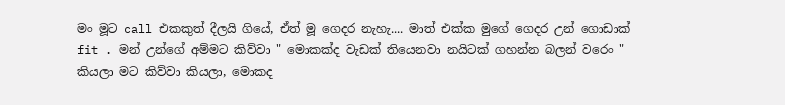මං මූට call එකකුත් දීලයි ගියේ, ඒත් මූ ගෙදර නැහැ.... මාත් එක්ක මුගේ ගෙදර උන් ගොඩාක් fit . මන් උන්ගේ අම්මට කිව්වා " මොකක්ද වැඩක් තියෙනවා නයිටක් ගහන්න බලන් වරෙං " කියලා මට කිව්වා කියලා, මොකද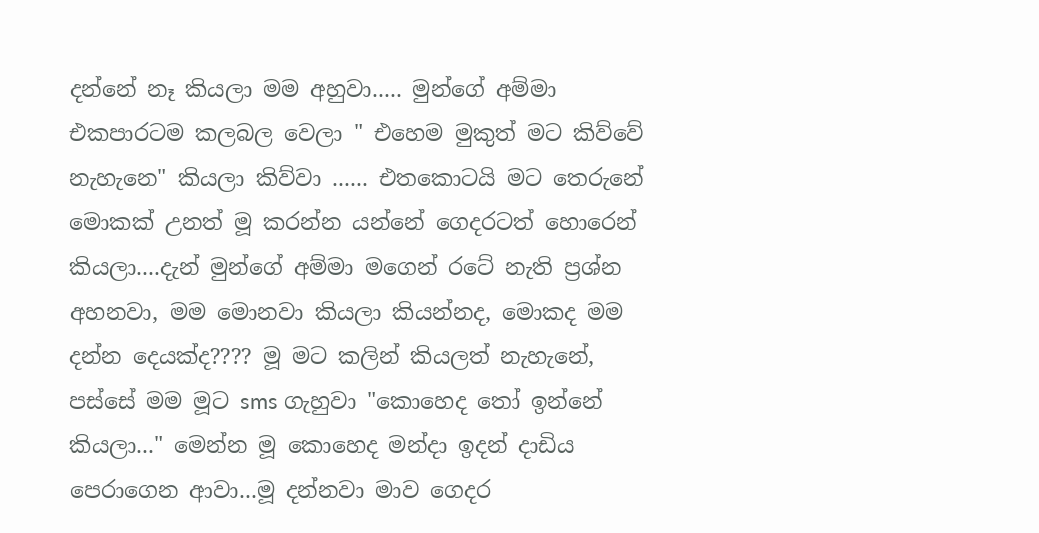දන්නේ නෑ කියලා මම අහුවා..... මුන්ගේ අම්මා එකපාරටම කලබල වෙලා " එහෙම මුකුත් මට කිව්වේ නැහැනෙ" කියලා කිව්වා ...... එතකොටයි මට තෙරුනේ මොකක් උනත් මූ කරන්න යන්නේ ගෙදරටත් හොරෙන් කියලා....දැන් මුන්ගේ අම්මා මගෙන් රටේ නැති ප්‍රශ්න අහනවා, මම මොනවා කියලා කියන්නද, මොකද මම දන්න දෙයක්ද???? මූ මට කලින් කියලත් නැහැනේ, පස්සේ මම මූට sms ගැහුවා "කොහෙද තෝ ඉන්නේ කියලා..." මෙන්න මූ කොහෙද මන්දා ඉදන් දාඩිය පෙරාගෙන ආවා...මූ දන්නවා මාව ගෙදර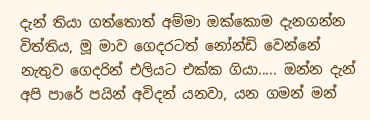දැන් තියා ගත්තොත් අම්මා ඔක්කොම දැනගන්න විත්තිය, මූ මාව ගෙදරටත් නෝන්ඩි වෙන්නේ නැතුව ගෙදරින් එලියට එක්ක ගියා..... ඔන්න දැන් අපි පාරේ පයින් අවිදන් යනවා, යන ගමන් මන්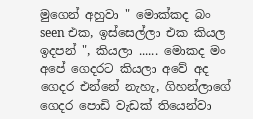මුගෙන් අහුවා " මොක්කද බං seen එක, ඉස්සෙල්ලා එක කියල ඉදපන් ", කියලා ...... මොකද මං අපේ ගෙදරට කියලා අවේ අද ගෙදර එන්නේ නැහැ, ගිහන්ලාගේ ගෙදර පොඩි වැඩක් තියෙන්වා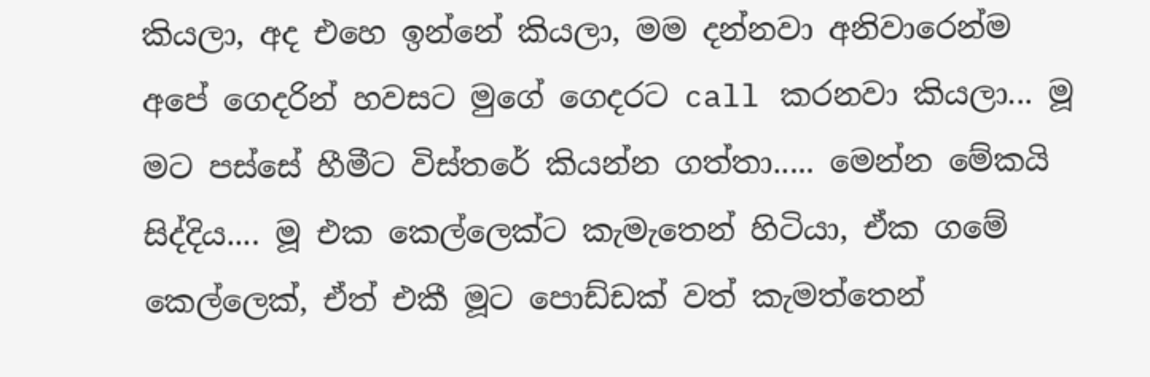කියලා, අද එහෙ ඉන්නේ කියලා, මම දන්නවා අනිවාරෙන්ම අපේ ගෙදරින් හවසට මුගේ ගෙදරට call කරනවා කියලා... මූ මට පස්සේ හීමීට විස්තරේ කියන්න ගත්තා..... මෙන්න මේකයි සිද්දිය.... මූ එක කෙල්ලෙක්ට කැමැතෙන් හිටියා, ඒක ගමේ කෙල්ලෙක්, ඒත් එකී මූට පොඩ්ඩක් වත් කැමත්තෙන්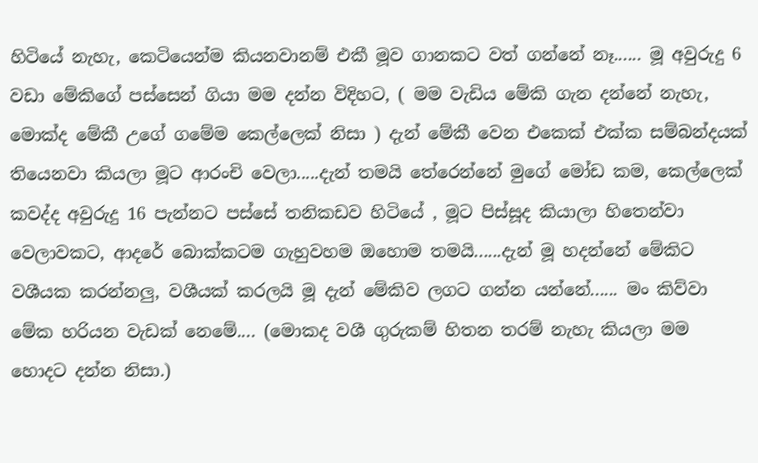හිටියේ නැහැ, කෙටියෙන්ම කියනවානම් එකී මූව ගානකට වත් ගන්නේ නෑ...... මූ අවුරුදු 6 වඩා මේකිගේ පස්සෙන් ගියා මම දන්න විදිහට, ( මම වැඩිය මේකි ගැන දන්නේ නැහැ, මොක්ද මේකී උගේ ගමේම කෙල්ලෙක් නිසා ) දැන් මේකී වෙන එකෙක් එක්ක සම්බන්දයක් තියෙනවා කියලා මූට ආරංචි වෙලා.....දැන් තමයි තේරෙන්නේ මුගේ මෝඩ කම, කෙල්ලෙක් කවද්ද අවුරුදු 16 පැන්නට පස්සේ තනිකඩව හිටියේ , මූට පිස්සූද කියාලා හිතෙන්වා වෙලාවකට, ආදරේ බොක්කටම ගැහුවහම ඔහොම තමයි......දැන් මූ හදන්නේ මේකිට වශීයක කරන්නලු, වශීයක් කරලයි මූ දැන් මේකිව ලගට ගන්න යන්නේ...... මං කිව්වා මේක හරියන වැඩක් නෙමේ.... (මොකද වශී ගුරුකම් හිතන තරම් නැහැ කියලා මම හොදට දන්න නිසා.)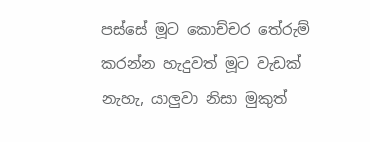පස්සේ මූට කොච්චර තේරුම් කරන්න හැදුවත් මූට වැඩක් නැහැ, යාලුවා නිසා මුකුත්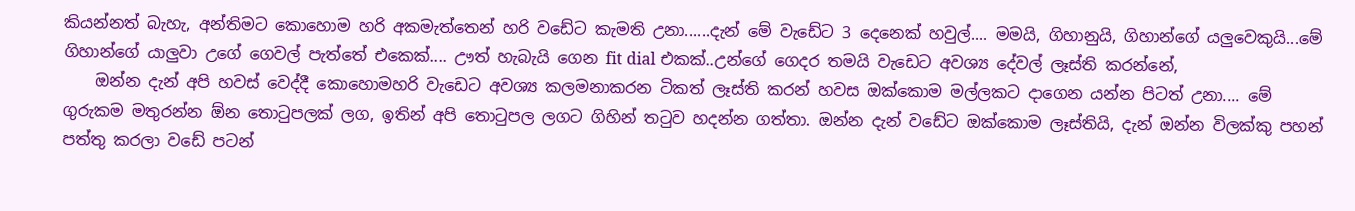කියන්නත් බැහැ, අන්තිමට කොහොම හරි අකමැත්තෙන් හරි වඩේට කැමති උනා......දැන් මේ වැඩේට 3 දෙනෙක් හවුල්.... මමයි, ගිහානුයි, ගිහාන්ගේ යලුවෙකුයි...මේ ගිහාන්ගේ යාලුවා උගේ ගෙවල් පැත්තේ එකෙක්.... ඌත් හැබැයි ගෙන fit dial එකක්..උන්ගේ ගෙදර තමයි වැඩෙට අවශ්‍ය දේවල් ලෑස්ති කරන්නේ,
    ඔන්න දැන් අපි හවස් වෙද්දී කොහොමහරි වැඩෙට අවශ්‍ය කලමනාකරන ටිකත් ලෑස්ති කරන් හවස ඔක්කොම මල්ලකට දාගෙන යන්න පිටත් උනා.... මේ ගුරුකම මතුරන්න ඕන තොටුපලක් ලග, ඉතින් අපි තොටුපල ලගට ගිහින් තටුව හදන්න ගත්තා. ඔන්න දැන් වඩේට ඔක්කොම ලෑස්තියි, දැන් ඔන්න විලක්කු පහන් පත්තු කරලා වඩේ පටන්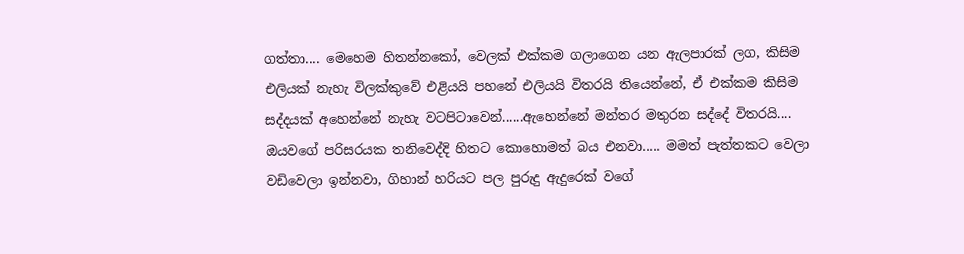ගත්තා.... මෙහෙම හිතන්නකෝ, වෙලක් එක්කම ගලාගෙන යන ඇලපාරක් ලග, කිසිම එලියක් නැහැ විලක්කුවේ එළියයි පහනේ එලියයි විතරයි තියෙන්නේ, ඒ එක්කම කිසිම සද්දයක් අහෙන්නේ නැහැ වටපිටාවෙන්......ඇහෙන්නේ මන්තර මතුරන සද්දේ විතරයි.... ඔයවගේ පරිසරයක තනිවෙද්දි හිතට කොහොමත් බය එනවා..... මමත් පැත්තකට වෙලා වඩිවෙලා ඉන්නවා, ගිහාන් හරියට පල පුරුදු ඇදුරෙක් වගේ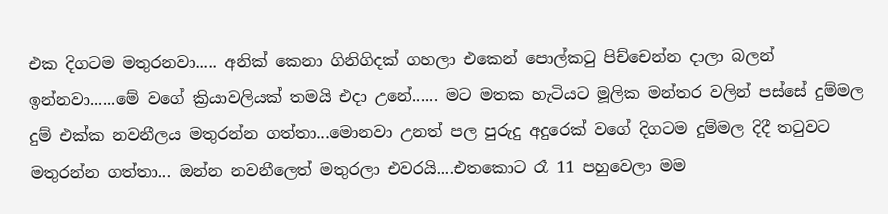එක දිගටම මතුරනවා..... අනික් කෙනා ගිනිගිදක් ගහලා එකෙන් පොල්කටු පිච්චෙන්න දාලා බලන් ඉන්නවා......මේ වගේ ක්‍රියාවලියක් තමයි එදා උනේ...... මට මතක හැටියට මූලික මන්තර වලින් පස්සේ දුම්මල දුම් එක්ක නවනීලය මතුරන්න ගත්තා...මොනවා උනත් පල පුරුදු අදුරෙක් වගේ දිගටම දුම්මල දිදී තටුවට මතුරන්න ගත්තා... ඔන්න නවනීලෙත් මතුරලා එවරයි....එතකොට රෑ 11 පහුවෙලා මම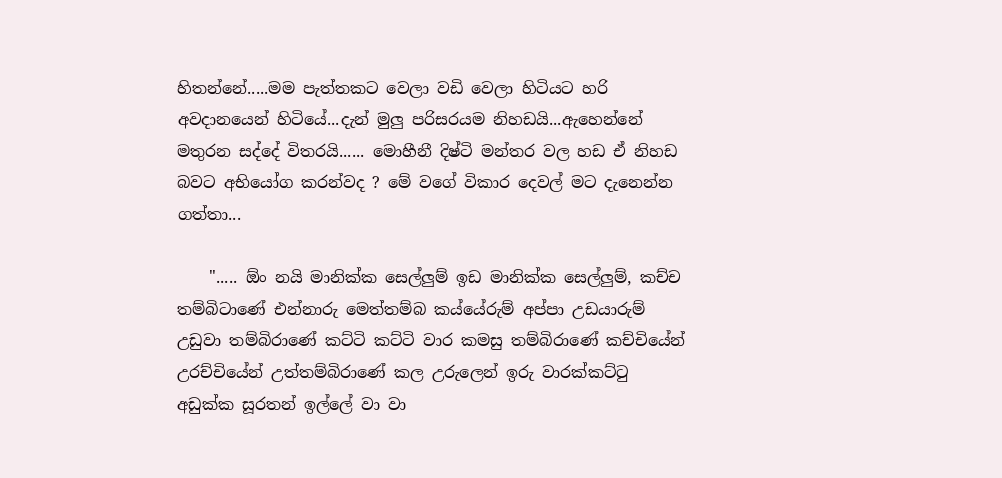හිතන්නේ.....මම පැත්තකට වෙලා වඩි වෙලා හිටියට හරි අවදානයෙන් හිටියේ...දැන් මුලු පරිසරයම නිහඩයි...ඇහෙන්නේ මතුරන සද්දේ විතරයි...... මොහීනී දිෂ්ටි මන්තර වල හඩ ඒ නිහඩ බවට අභියෝග කරන්වද ? මේ වගේ විකාර දෙවල් මට දැනෙන්න ගත්තා...

    "..... ඕං නයි මානික්ක සෙල්ලුම් ඉඩ මානික්ක සෙල්ලුම්, කච්ච තම්බිටාණේ එන්නාරු මෙත්තම්බ කය්යේරුම් අප්පා උඩයාරුම් උඩුවා තම්බිරාණේ කට්ටි කට්ටි වාර කමසු තම්බිරාණේ කච්චියේන් උරච්චියේන් උත්තම්බිරාණේ කල උරුලෙන් ඉරු වාරක්කට්ටු අඩුක්ක සූරතන් ඉල්ලේ වා වා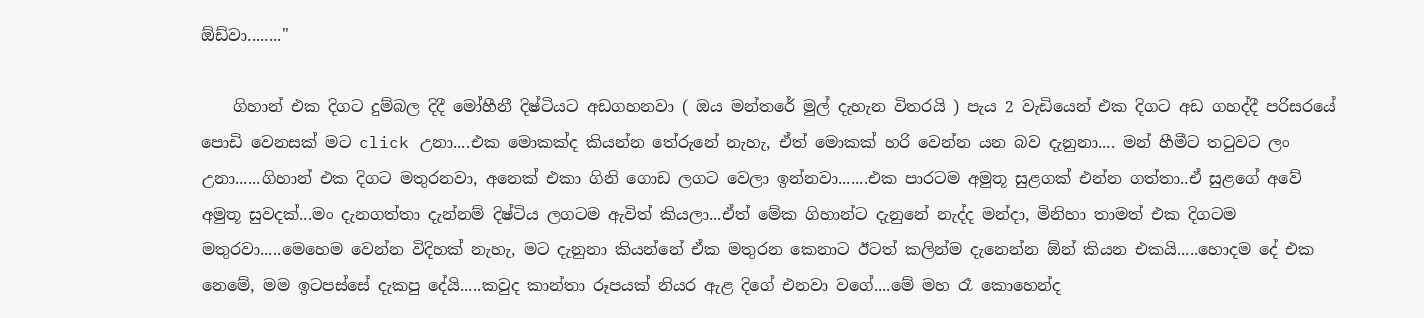ඕඩ්වා........"

    ගිහාන් එක දිගට දුම්බල දිදී මෝහීනී දිෂ්ටියට අඩගහනවා ( ඔය මන්තරේ මුල් දැහැන විතරයි ) පැය 2 වැඩියෙන් එක දිගට අඩ ගහද්දී පරිසරයේ පොඩි වෙනසක් මට click උනා....එක මොකක්ද කියන්න තේරුනේ නැහැ, ඒත් මොකක් හරි වෙන්න යන බව දැනුනා.... මන් හීමීට තටුවට ලං උනා......ගිහාන් එක දිගට මතුරනවා, අනෙක් එකා ගිනි ගොඩ ලගට වෙලා ඉන්නවා.......එක පාරටම අමුතූ සුළගක් එන්න ගත්තා..ඒ සුළගේ අවේ අමුතූ සුවදක්...මං දැනගත්තා දැන්නම් දිෂ්ටිය ලගටම ඇවිත් කියලා...ඒත් මේක ගිහාන්ට දැනුනේ නැද්ද මන්දා, මිනිහා තාමත් එක දිගටම මතුරවා.....මෙහෙම වෙන්න විදිහක් නැහැ, මට දැනුනා කියන්නේ ඒක මතුරන කෙනාට ඊටත් කලින්ම දැනෙන්න ඕන් කියන එකයි.....හොදම දේ එක නෙමේ, මම ඉටපස්සේ දැකපු දේයි.....කවුද කාන්තා රූපයක් නියර ඇළ දිගේ එනවා වගේ....මේ මහ රෑ කොහෙන්ද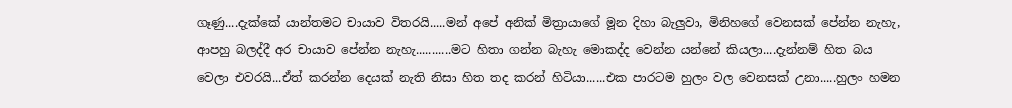ගෑණු....දැක්කේ යාන්තමට චායාව විතරයි.....මන් අපේ අනික් මිත්‍රායාගේ මූන දිහා බැලුවා, මිනිහගේ වෙනසක් පේන්න නැහැ, ආපහු බලද්දී අර චායාව පේන්න නැහැ...........මට හිතා ගන්න බැහැ මොකද්ද වෙන්න යන්නේ කියලා....දැන්නම් හිත බය වෙලා එවරයි...ඒත් කරන්න දෙයක් නැති නිසා හිත තද කරන් හිටියා......එක පාරටම හුලං වල වෙනසක් උනා.....හුලං හමන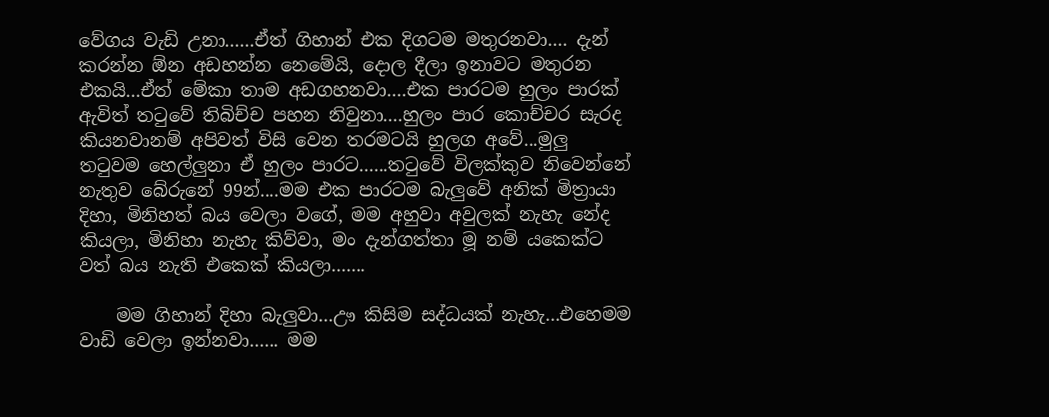වේගය වැඩි උනා......ඒත් ගිහාන් එක දිගටම මතුරනවා.... දැන් කරන්න ඕන අඩහන්න නෙමේයි, දොල දීලා ඉනාවට මතුරන එකයි...ඒත් මේකා තාම අඩගහනවා....එක පාරටම හුලං පාරක් ඇවිත් තටුවේ තිබිච්ච පහන නිවුනා....හුලං පාර කොච්චර සැරද කියනවානම් අපිවත් විසි වෙන තරමටයි හුලග අවේ...මුලු තටුවම හෙල්ලුනා ඒ හුලං පාරට......තටුවේ විලක්කුව නිවෙන්නේ නැතුව බේරුනේ 99න්....මම එක පාරටම බැලුවේ අනික් මිත්‍රායා දිහා, මිනිහත් බය වෙලා වගේ, මම අහුවා අවුලක් නැහැ නේද කියලා, මිනිහා නැහැ කිව්වා, මං දැන්ගත්තා මූ නම් යකෙක්ට වත් බය නැති එකෙක් කියලා.......

    මම ගිහාන් දිහා බැලුවා...ඌ කිසිම සද්ධයක් නැහැ...එහෙමම වාඩි වෙලා ඉන්නවා...... මම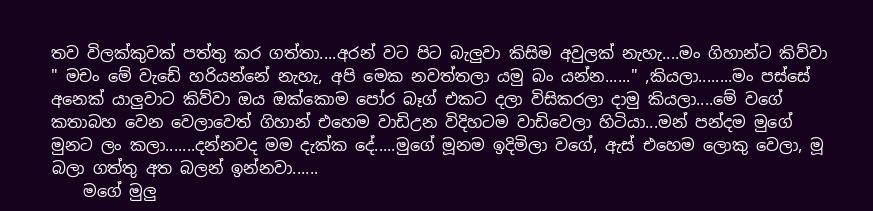තව විලක්කුවක් පත්තු කර ගත්තා....අරන් වට පිට බැලුවා කිසිම අවුලක් නැහැ....මං ගිහාන්ට කිව්වා " මචං මේ වැඩේ හරියන්නේ නැහැ, අපි මෙක නවත්තලා යමු බං යන්න......" ,කියලා........මං පස්සේ අනෙක් යාලුවාට කිව්වා ඔය ඔක්කොම පෝර බෑග් එකට දලා විසිකරලා දාමු කියලා....මේ වගේ කතාබහ වෙන වෙලාවෙත් ගිහාන් එහෙම වාඩිඋන විදිහටම වාඩිවෙලා හිටියා...මන් පන්දම මුගේ මුනට ලං කලා.......දන්නවද මම දැක්ක දේ.....මුගේ මූනම ඉදිමිලා වගේ, ඇස් එහෙම ලොකු වෙලා, මූ බලා ගත්තු අත බලන් ඉන්නවා......
    මගේ මුලු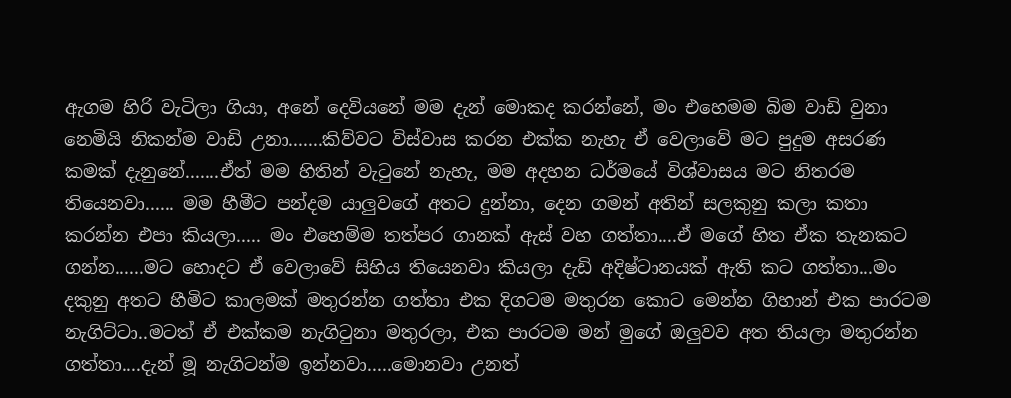ඇගම හිරි වැටිලා ගියා, අනේ දෙවියනේ මම දැන් මොකද කරන්නේ, මං එහෙමම බිම වාඩි වුනා නෙමියි නිකන්ම වාඩි උනා.......කිව්වට විස්වාස කරන එක්ක නැහැ ඒ වෙලාවේ මට පුදුම අසරණ කමක් දැනුනේ.......ඒත් මම හිතින් වැටුනේ නැහැ, මම අදහන ධර්මයේ විශ්වාසය මට නිතරම තියෙනවා...... මම හීමීට පන්දම යාලුවගේ අතට දුන්නා, දෙන ගමන් අතින් සලකුනු කලා කතා කරන්න එපා කියලා..... මං එහෙම්ම තත්පර ගානක් ඇස් වහ ගත්තා....ඒ මගේ හිත ඒක තැනකට ගන්න......මට හොදට ඒ වෙලාවේ සිහිය තියෙනවා කියලා දැඩි අදිෂ්ටානයක් ඇති කට ගත්තා...මං දකුනු අතට හීමිට කාලමක් මතුරන්න ගත්තා එක දිගටම මතුරන කොට මෙන්න ගිහාන් එක පාරටම නැගිට්ටා..මටත් ඒ එක්කම නැගිටුනා මතුරලා, එක පාරටම මන් මුගේ ඔලුවව අත තියලා මතුරන්න ගත්තා....දැන් මූ නැගිටන්ම ඉන්නවා.....මොනවා උනත්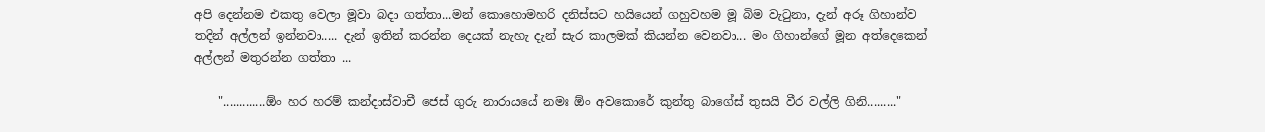අපි දෙන්නම එකතු වෙලා මූවා බදා ගත්තා...මන් කොහොමහරි දනිස්සට හයියෙන් ගහුවහම මූ බිම වැටුනා, දැන් අරූ ගිහාන්ව තදින් අල්ලන් ඉන්නවා..... දැන් ඉතින් කරන්න දෙයක් නැහැ දැන් සැර කාලමක් කියන්න වෙනවා... මං ගිහාන්ගේ මූන අත්දෙකෙන් අල්ලන් මතුරන්න ගත්තා ...

    ".............ඕං හර හරම් කන්දාස්වාචී ජෙස් ගුරු නාරායයේ නමඃ ඕං අවකොරේ කුන්තු බාගේස් තුසයි වීර වල්ලි ගිනි........."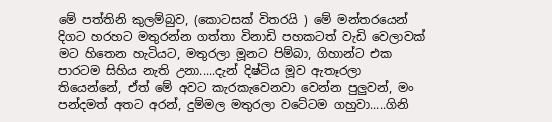මේ පත්තිනි කුලම්බුව, (කොටසක් විතරයි ) මේ මන්තරයෙන් දිගට හරහට මතුරන්න ගත්තා විනාඩි පහකටත් වැඩි වෙලාවක් මට හිතෙන හැටියට, මතුරලා මූනට පිම්බා, ගිහාන්ට එක පාරටම සිහිය නැති උනා.....දැන් දිෂ්ටිය මූව ඇතෑරලා තියෙන්නේ, ඒත් මේ අවට කැරකැවෙනවා වෙන්න පුලුවන්, මං පන්දමත් අතට අරන්, දුම්මල මතුරලා වටේටම ගහුවා.....ගිනි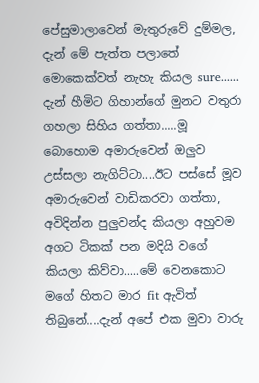පේසුමාලාවෙන් මැතුරුවේ දුම්මල, දැන් මේ පැත්ත පලාතේ මොකෙක්වත් නැහැ කියල sure...... දැන් හීමිට ගිහාන්ගේ මුනට වතුරා ගහලා සිහිය ගත්තා.....මූ බොහොම අමාරුවෙන් ඔලුව උස්සලා නැගිට්ටා....ඊට පස්සේ මූව අමාරුවෙන් වාඩිකරවා ගත්තා, අවිදින්න පුලුවන්ද කියලා අහුවම අගට ටිකක් පන මදියි වගේ කියලා කිව්වා.....මේ වෙනකොට මගේ හිතට මාර fit ඇවිත් තිබුනේ....දැන් අපේ එක මුවා වාරු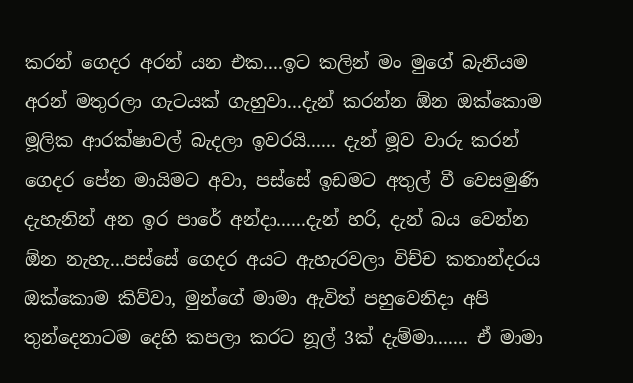කරන් ගෙදර අරන් යන එක....ඉට කලින් මං මුගේ බැනියම අරන් මතුරලා ගැටයක් ගැහුවා...දැන් කරන්න ඕන ඔක්කොම මූලික ආරක්ෂාවල් බැදලා ඉවරයි...... දැන් මූව වාරු කරන් ගෙදර පේන මායිමට අවා, පස්සේ ඉඩමට අතුල් වී වෙසමුණි දැහැනින් අන ඉර පාරේ අන්දා......දැන් හරි, දැන් බය වෙන්න ඕන නැහැ...පස්සේ ගෙදර අයට ඇහැරවලා විච්ච කතාන්දරය ඔක්කොම කිව්වා, මුන්ගේ මාමා ඇවිත් පහුවෙනිදා අපි තුන්දෙනාටම දෙහි කපලා කරට නූල් 3ක් දැම්මා....... ඒ මාමා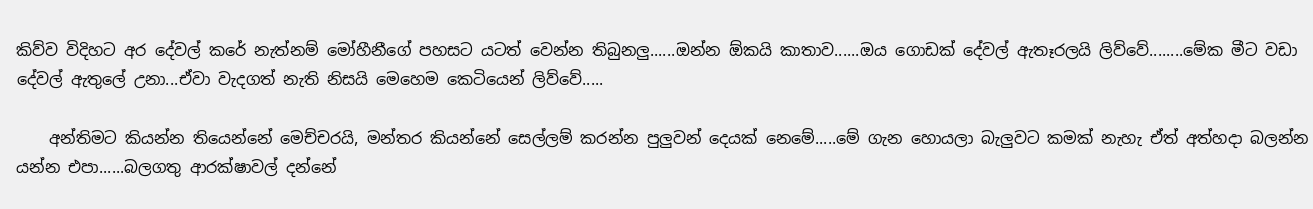කිව්ව විදිහට අර දේවල් කරේ නැත්නම් මෝහීනීගේ පහසට යටත් වෙන්න තිබුනලු......ඔන්න ඕකයි කාතාව......ඔය ගොඩක් දේවල් ඇතෑරලයි ලිව්වේ........මේක මීට වඩා දේවල් ඇතුලේ උනා...ඒවා වැදගත් නැති නිසයි මෙහෙම කෙටියෙන් ලිව්වේ.....

    අන්තිමට කියන්න තියෙන්නේ මෙච්චරයි, මන්තර කියන්නේ සෙල්ලම් කරන්න පුලුවන් දෙයක් නෙමේ.....මේ ගැන හොයලා බැලුවට කමක් නැහැ ඒත් අත්හදා බලන්න යන්න එපා......බලගතු ආරක්ෂාවල් දන්නේ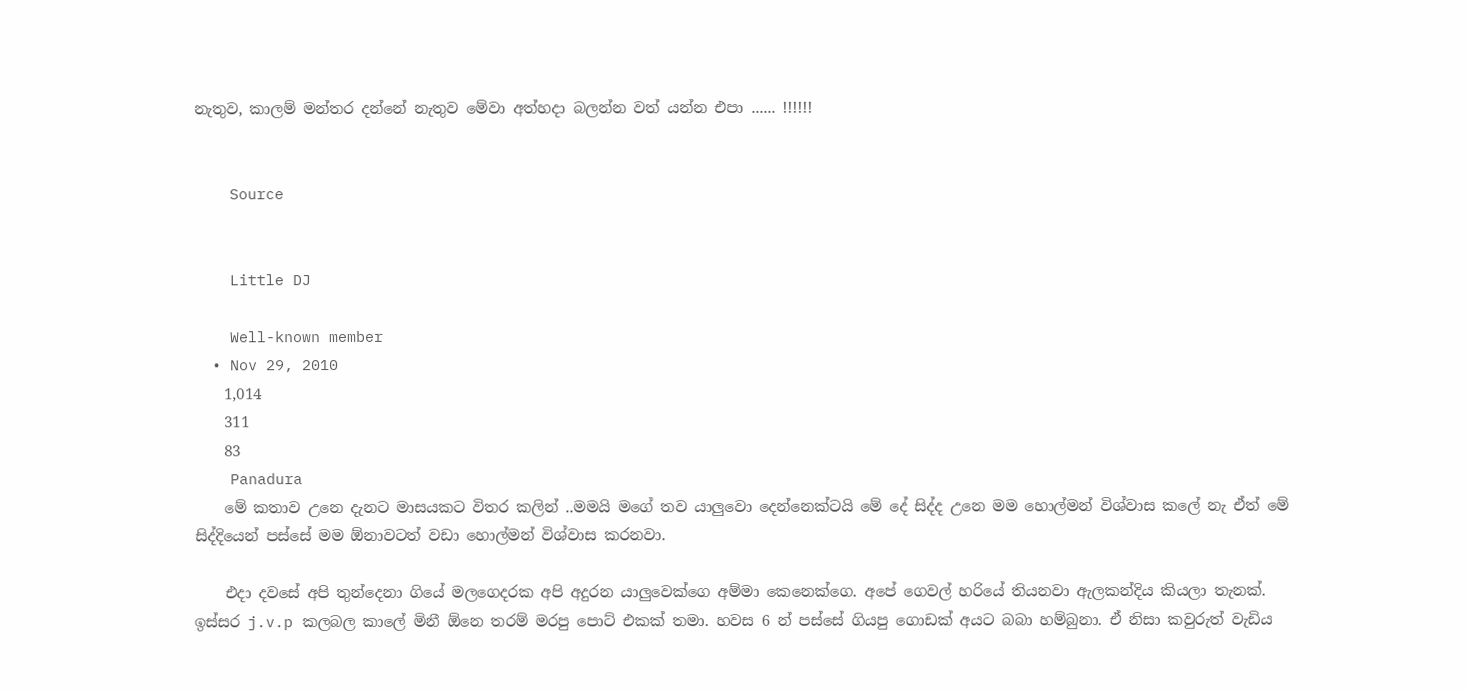නැතුව, කාලම් මන්තර දන්නේ නැතුව මේවා අත්හදා බලන්න වත් යන්න එපා ...... !!!!!!


    Source


    Little DJ

    Well-known member
  • Nov 29, 2010
    1,014
    311
    83
    Panadura
    මේ කතාව උනෙ දැනට මාසයකට විතර කලින් ..මමයි මගේ තව යාලුවො දෙන්නෙක්ටයි මේ දේ සිද්ද උනෙ මම හොල්මන් විශ්වාස කලේ නැ ඒත් මේ සිද්දියෙන් පස්සේ මම ඕනාවටත් වඩා හොල්මන් විශ්වාස කරනවා.

    එදා දවසේ අපි තුන්දෙනා ගියේ මලගෙදරක අපි අදුරන යාලුවෙක්ගෙ අම්මා කෙනෙක්ගෙ. අපේ ගෙවල් හරියේ තියනවා ඇලකන්දිය කියලා තැනක්. ඉස්සර j.v.p කලබල කාලේ මිනී ඕනෙ තරම් මරපු පොට් එකක් තමා. හවස 6 න් පස්සේ ගියපු ගොඩක් අයට බබා හම්බුනා. ඒ නිසා කවුරුත් වැඩිය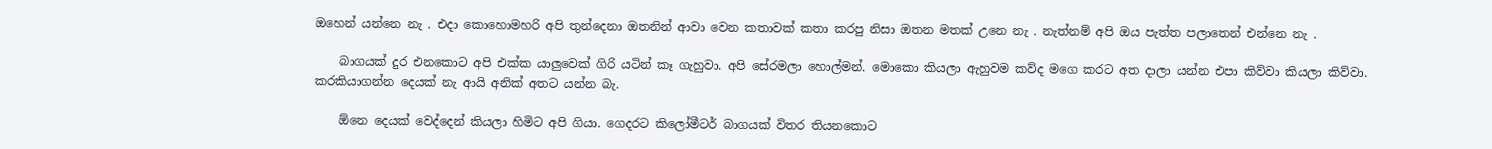ඔහෙන් යන්නෙ නැ . එදා කොහොමහරි අපි තුන්දෙනා ඔතනින් ආවා වෙන කතාවක් කතා කරපු නිසා ඔතන මතක් උනෙ නැ . නැත්නම් අපි ඔය පැත්ත පලාතෙන් එන්නෙ නැ .

    බාගයක් දුර එනකොට අපි එක්ක යාලුවෙක් ගිරි යටින් කෑ ගැහුවා. අපි සේරමලා හොල්මන්. මොකො කියලා ඇහුවම කව්ද මගෙ කරට අත දාලා යන්න එපා කිව්වා කියලා කිව්වා. කරකියාගන්න දෙයක් නැ ආයි අනික් අතට යන්න බැ.

    ඕනෙ දෙයක් වෙද්දෙන් කියලා හිමිට අපි ගියා. ගෙදරට කිලෝමීටර් බාගයක් විතර තියනකොට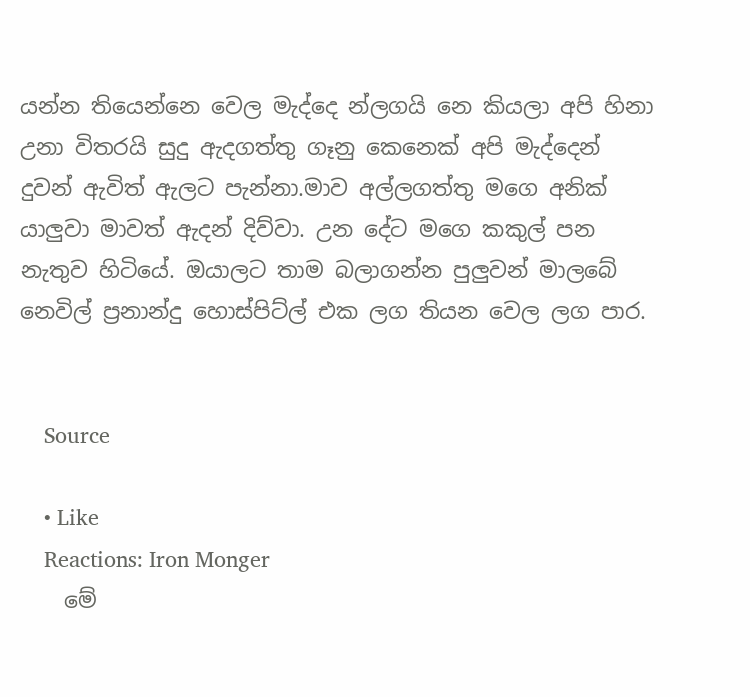යන්න තියෙන්නෙ වෙල මැද්දෙ න්ලගයි නෙ කියලා අපි හිනා උනා විතරයි සුදු ඇදගත්තු ගෑනු කෙනෙක් අපි මැද්දෙන් දුවන් ඇවිත් ඇලට පැන්නා.මාව අල්ලගත්තු මගෙ අනික් යාලුවා මාවත් ඇදන් දිව්වා. උන දේට මගෙ කකුල් පන නැතුව හිටියේ. ඔයාලට තාම බලාගන්න පුලුවන් මාලබේ නෙවිල් ප්‍රනාන්දු හොස්පිට්ල් එක ලග තියන වෙල ලග පාර.


    Source

    • Like
    Reactions: Iron Monger
    මේ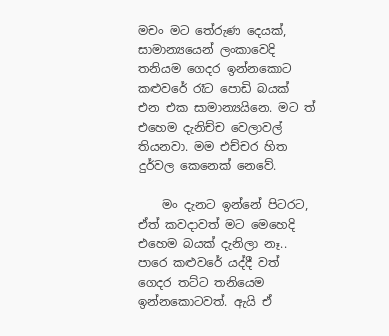මචං මට තේරුණ දෙයක්, සාමාන්‍යයෙන් ලංකාවෙදි තනියම ගෙදර ඉන්නකොට කළුවරේ රෑට පොඩි බයක් එන එක සාමාන්‍යයිනෙ. මට ත් එහෙම දැනිච්ච වෙලාවල් තියනවා. මම එච්චර හිත දුර්වල කෙනෙක් නෙවේ.

    මං දැනට ඉන්නේ පිටරට, ඒත් කවදාවත් මට මෙහෙදි එහෙම බයක් දැනිලා නෑ.. පාරෙ කළුවරේ යද්දී වත් ගෙදර තට්ට තනියෙම ඉන්නකොටවත්. ඇයි ඒ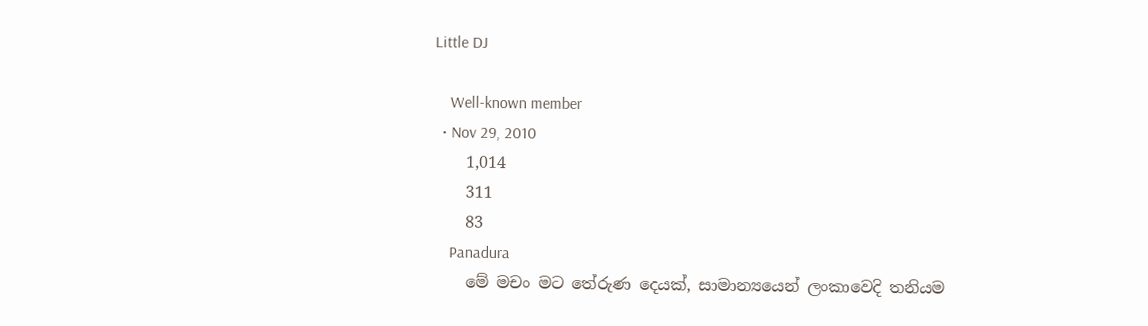Little DJ

    Well-known member
  • Nov 29, 2010
    1,014
    311
    83
    Panadura
    මේ මචං මට තේරුණ දෙයක්, සාමාන්‍යයෙන් ලංකාවෙදි තනියම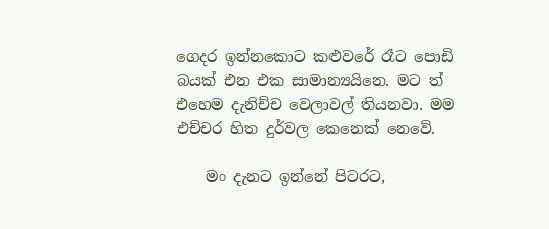ගෙදර ඉන්නකොට කළුවරේ රෑට පොඩි බයක් එන එක සාමාන්‍යයිනෙ. මට ත් එහෙම දැනිච්ච වෙලාවල් තියනවා. මම එච්චර හිත දුර්වල කෙනෙක් නෙවේ.

    මං දැනට ඉන්නේ පිටරට,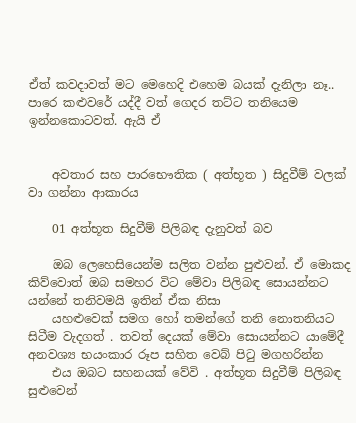ඒත් කවදාවත් මට මෙහෙදි එහෙම බයක් දැනිලා නෑ.. පාරෙ කළුවරේ යද්දී වත් ගෙදර තට්ට තනියෙම ඉන්නකොටවත්. ඇයි ඒ


    අවතාර සහ පාරභෞතික ( අත්භූත ) සිදුවීම් වලක් වා ගන්නා ආකාරය

    01 අත්භූත සිදුවීම් පිලිබඳ දැනුවත් බව

    ඔබ ලෙහෙසියෙන්ම සලිත වන්න පුළුවන්. ඒ මොකද කිව්වොත් ඔබ සමහර විට මේවා පිලිබඳ සොයන්නට යන්නේ තනිවමයි ඉතින් ඒක නිසා
    යහළුවෙක් සමග හෝ තමන්ගේ තනි නොතනියට සිටීම වැදගත් . තවත් දෙයක් මේවා සොයන්නට යාමේදී අනවශ්‍ය භයංකාර රූප සහිත වෙබ් පිටු මගහරින්න
    එය ඔබට සහනයක් වේවි . අත්භූත සිදුවීම් පිලිබඳ සුළුවෙන්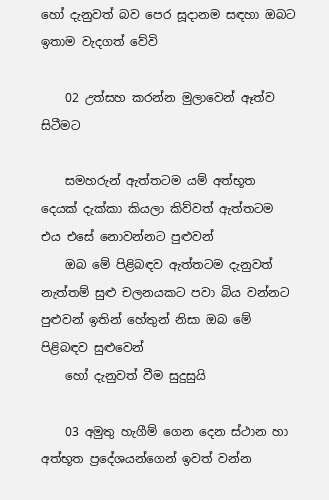හෝ දැනුවත් බව පෙර සූදානම සඳහා ඔබට ඉතාම වැදගත් වේවි

    02 උත්සහ කරන්න මුලාවෙන් ඈත්ව සිටීමට

    සමහරුන් ඇත්තටම යම් අත්භූත දෙයක් දැක්කා කියලා කිව්වත් ඇත්තටම එය එසේ නොවන්නට පුළුවන්
    ඔබ මේ පිළිබඳව ඇත්තටම දැනුවත් නැත්තම් සුළු චලනයකට පවා බිය වන්නට පුළුවන් ඉතින් හේතුන් නිසා ඔබ මේ පිළිබඳව සුළුවෙන්
    හෝ දැනුවත් වීම සුදුසුයි

    03 අමුතු හැගීම් ගෙන දෙන ස්ථාන හා අත්භූත ප්‍රදේශයන්ගෙන් ඉවත් වන්න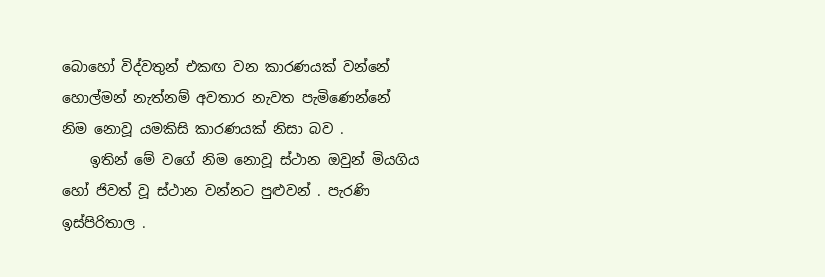බොහෝ විද්වතුන් එකඟ වන කාරණයක් වන්නේ හොල්මන් නැත්නම් අවතාර නැවත පැමිණෙන්නේ නිම නොවූ යමකිසි කාරණයක් නිසා බව .
    ඉතින් මේ වගේ නිම නොවූ ස්ථාන ඔවුන් මියගිය හෝ ජිවත් වූ ස්ථාන වන්නට පුළුවන් . පැරණි ඉස්පිරිතාල .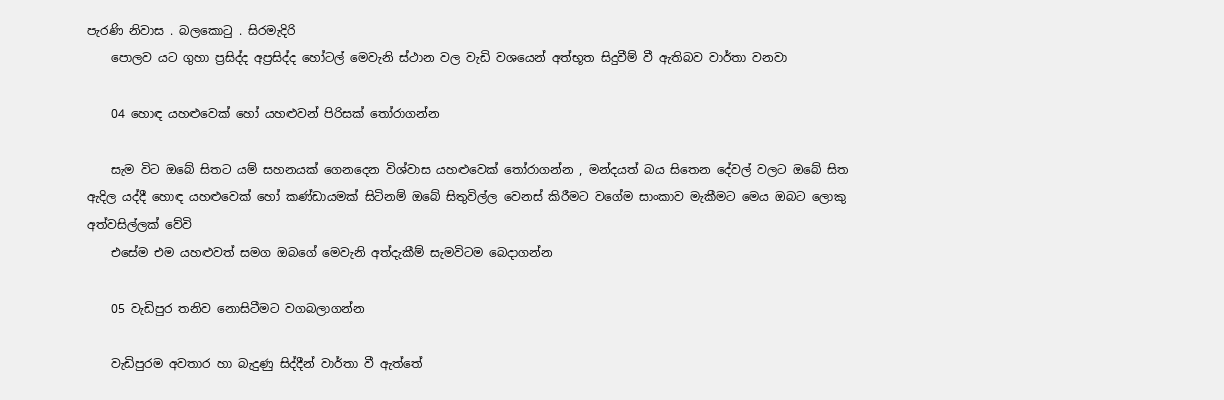පැරණි නිවාස . බලකොටු . සිරමැදිරි
    පොලව යට ගුහා ප්‍රසිද්ද අප්‍රසිද්ද හෝටල් මෙවැනි ස්ථාන වල වැඩි වශයෙන් අත්භූත සිදුවීම් වී ඇතිබව වාර්තා වනවා

    04 හොඳ යහළුවෙක් හෝ යහළුවන් පිරිසක් තෝරාගන්න

    සැම විට ඔබේ සිතට යම් සහනයක් ගෙනදෙන විශ්වාස යහළුවෙක් තෝරාගන්න , මන්දයත් බය සිතෙන දේවල් වලට ඔබේ සිත ඇදිල යද්දී හොඳ යහළුවෙක් හෝ කණ්ඩායමක් සිටිනම් ඔබේ සිතුවිල්ල වෙනස් කිරීමට වගේම සාංකාව මැකීමට මෙය ඔබට ලොකු අත්වසිල්ලක් වේවි
    එසේම එම යහළුවත් සමග ඔබගේ මෙවැනි අත්දැකීම් සැමවිටම බෙදාගන්න

    05 වැඩිපුර තනිව නොසිටීමට වගබලාගන්න

    වැඩිපුරම අවතාර හා බැදුණු සිද්දීන් වාර්තා වී ඇත්තේ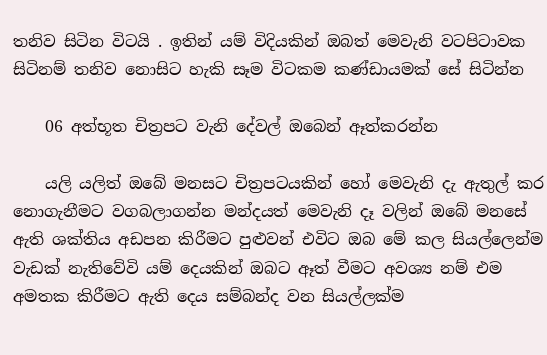තනිව සිටින විටයි . ඉතින් යම් විදියකින් ඔබත් මෙවැනි වටපිටාවක සිටිනම් තනිව නොසිට හැකි සෑම විටකම කණ්ඩායමක් සේ සිටින්න

    06 අත්භූත චිත්‍රපට වැනි දේවල් ඔබෙන් ඈත්කරන්න

    යලි යලිත් ඔබේ මනසට චිත්‍රපටයකින් හෝ මෙවැනි දැ ඇතුල් කර නොගැනීමට වගබලාගන්න මන්දයත් මෙවැනි දෑ වලින් ඔබේ මනසේ ඇති ශක්තිය අඩපන කිරීමට පුළුවන් එවිට ඔබ මේ කල සියල්ලෙන්ම වැඩක් නැතිවේවි යම් දෙයකින් ඔබට ඈත් වීමට අවශ්‍ය නම් එම අමතක කිරීමට ඇති දෙය සම්බන්ද වන සියල්ලක්ම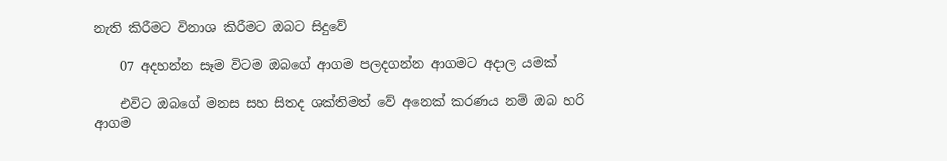නැති කිරීමට විනාශ කිරීමට ඔබට සිදුවේ

    07 අදහන්න සෑම විටම ඔබගේ ආගම පලදගන්න ආගමට අදාල යමක්

    එවිට ඔබගේ මනස සහ සිතද ශක්තිමත් වේ අනෙක් කරණය නම් ඔබ හරි ආගම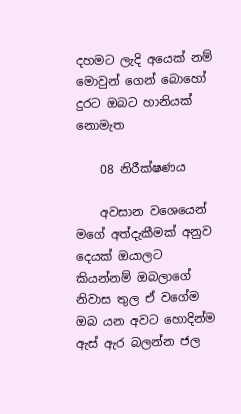දහමට ලැදි අයෙක් නම් මොවුන් ගෙන් බොහෝ දුරට ඔබට හානියක් නොමැත

    08 නිරීක්ෂණය

    අවසාන වශෙයෙන් මගේ අත්දැකීමක් අනුව දෙයක් ඔයාලට කියන්නම් ඔබලාගේ නිවාස තුල ඒ වගේම ඔබ යන අවට හොදින්ම ඇස් ඇර බලන්න ජල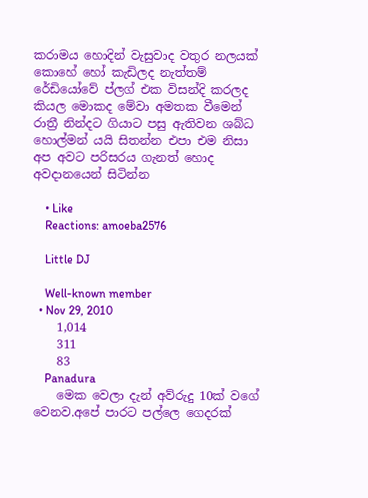කරාමය හොදින් වැසුවාද වතුර නලයක් කොහේ හෝ කැඩිලද නැත්තම් රේඩියෝවේ ප්ලග් එක විසන්දි කරලද කියල මොකද මේවා අමතක වීමෙන් රාත්‍රී නින්දට ගියාට පසු ඇතිවන ශබ්ධ හොල්මන් යයි සිතන්න එපා එම නිසා අප අවට පරිසරය ගැනත් හොද අවදානයෙන් සිටින්න

    • Like
    Reactions: amoeba2576

    Little DJ

    Well-known member
  • Nov 29, 2010
    1,014
    311
    83
    Panadura
    මෙක වෙලා දැන් අව්රුදු 10ක් වගේ වෙනව.අපේ පාරට පල්ලෙ ගෙදරක්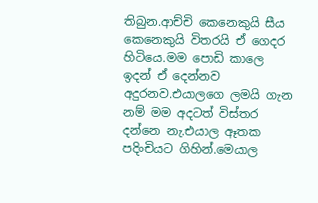තිබුන.ආච්චි කෙනෙකුයි සීය කෙනෙකුයි විතරයි ඒ ගෙදර හිටියෙ.මම පොඩි කාලෙ ඉදන් ඒ දෙන්නව අදුරනව.එයාලගෙ ලමයි ගැන නම් මම අදටත් විස්තර දන්නෙ නැ.එයාල ඈතක පදිංචියට ගිහින්.මෙයාල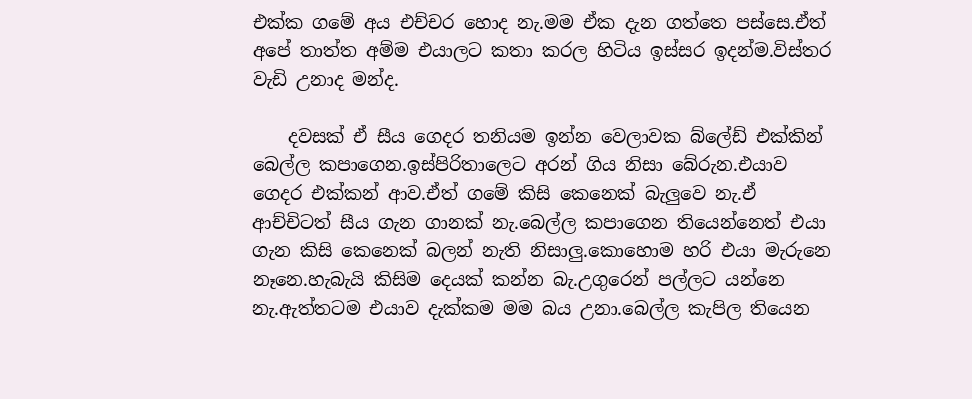එක්ක ගමේ අය එච්චර හොද නැ.මම ඒක දැන ගත්තෙ පස්සෙ.ඒත් අපේ තාත්ත අම්ම එයාලට කතා කරල හිටිය ඉස්සර ඉදන්ම.විස්තර වැඩි උනාද මන්ද.

    දවසක් ඒ සීය ගෙදර තනියම ඉන්න වෙලාවක බ්ලේඩ් එක්කින් බෙල්ල කපාගෙන.ඉස්පිරිතාලෙට අරන් ගිය නිසා බේරුන.එයාව ගෙදර එක්කන් ආව.ඒත් ගමේ කිසි කෙනෙක් බැලුවෙ නැ.ඒ ආච්චිටත් සීය ගැන ගානක් නැ.බෙල්ල කපාගෙන තියෙන්නෙත් එයා ගැන කිසි කෙනෙක් බලන් නැති නිසාලු.කොහොම හරි එයා මැරුනෙ නෑනෙ.හැබැයි කිසිම දෙයක් කන්න බැ.උගුරෙන් පල්ලට යන්නෙ නැ.ඇත්තටම එයාව දැක්කම මම බය උනා.බෙල්ල කැපිල තියෙන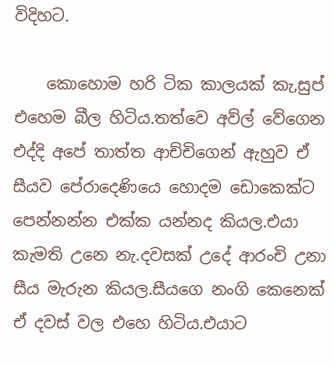විදිහට.

    කොහොම හරි ටික කාලයක් කැ,සුප් එහෙම බීල හිටිය.තත්වෙ අව්ල් වේගෙන එද්දි අපේ තාත්ත ආච්චිගෙන් ඇහුව ඒ සීයව පේරාදෙණියෙ හොදම ඩොකෙක්ට පෙන්නන්න එක්ක යන්නද කියල.එයා කැමති උනෙ නැ.දවසක් උදේ ආරංචි උනා සීය මැරුන කියල.සීයගෙ නංගි කෙනෙක් ඒ දවස් වල එහෙ හිටිය.එයාට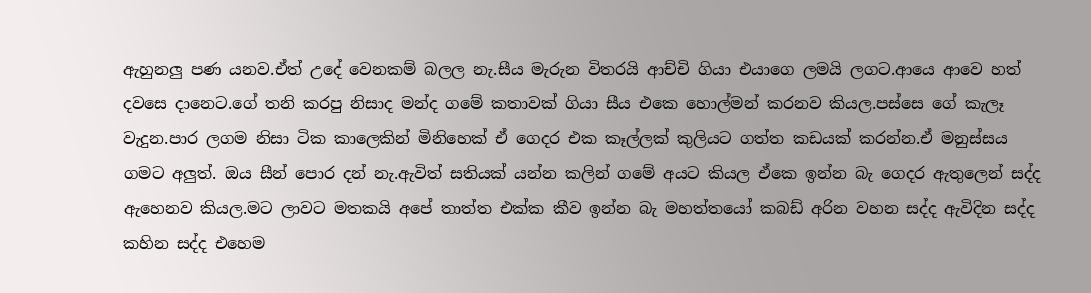ඇහුනලු පණ යනව.ඒත් උදේ වෙනකම් බලල නැ.සීය මැරුන විතරයි ආච්චි ගියා එයාගෙ ලමයි ලගට.ආයෙ ආවෙ හත් දවසෙ දානෙට.ගේ තනි කරපු නිසාද මන්ද ගමේ කතාවක් ගියා සීය එකෙ හොල්මන් කරනව කියල.පස්සෙ ගේ කැලෑ වැදුන.පාර ලගම නිසා ටික කාලෙකින් මිනිහෙක් ඒ ගෙදර එක කෑල්ලක් කුලියට ගත්ත කඩයක් කරන්න.ඒ මනුස්සය ගමට අලුත්. ඔය සීන් පොර දන් නැ.ඇවිත් සතියක් යන්න කලින් ගමේ අයට කියල ඒකෙ ඉන්න බැ ගෙදර ඇතුලෙන් සද්ද ඇහෙනව කියල.මට ලාවට මතකයි අපේ තාත්ත එක්ක කීව ඉන්න බැ මහත්තයෝ කබඩ් අරින වහන සද්ද ඇවිදින සද්ද කහින සද්ද එහෙම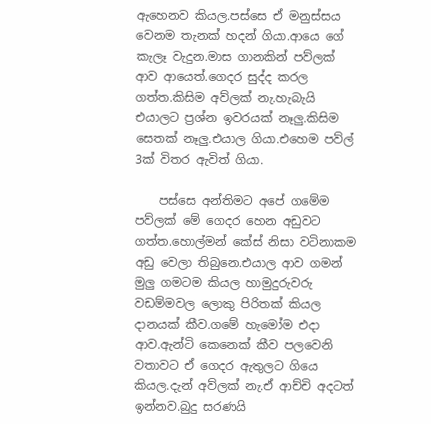ඇහෙනව කියල.පස්සෙ ඒ මනුස්සය වෙනම තැනක් හදන් ගියා.ආයෙ ගේ කැලෑ වැදුන.මාස ගානකින් පව්ලක් ආව ආයෙත්.ගෙදර සුද්ද කරල ගත්ත.කිසිම අව්ලක් නැ.හැබැයි එයාලට ප්‍රශ්න ඉවරයක් නෑලු.කිසිම සෙතක් නෑලු.එයාල ගියා.එහෙම පව්ල් 3ක් විතර ඇවිත් ගියා.

    පස්සෙ අන්තිමට අපේ ගමේම පව්ලක් මේ ගෙදර හෙන අඩුවට ගත්ත.හොල්මන් කේස් නිසා වටිනාකම අඩු වෙලා තිබුනෙ.එයාල ආව ගමන් මුලු ගමටම කියල හාමුදුරුවරු වඩම්මවල ලොකු පිරිතක් කියල දානයක් කීව.ගමේ හැමෝම එදා ආව.ඇන්ටි කෙනෙක් කීව පලවෙනි වතාවට ඒ ගෙදර ඇතුලට ගියෙ කියල.දැන් අව්ලක් නැ.ඒ ආච්චි අදටත් ඉන්නව.බුදු සරණයි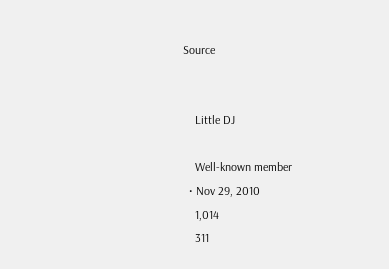Source


    Little DJ

    Well-known member
  • Nov 29, 2010
    1,014
    311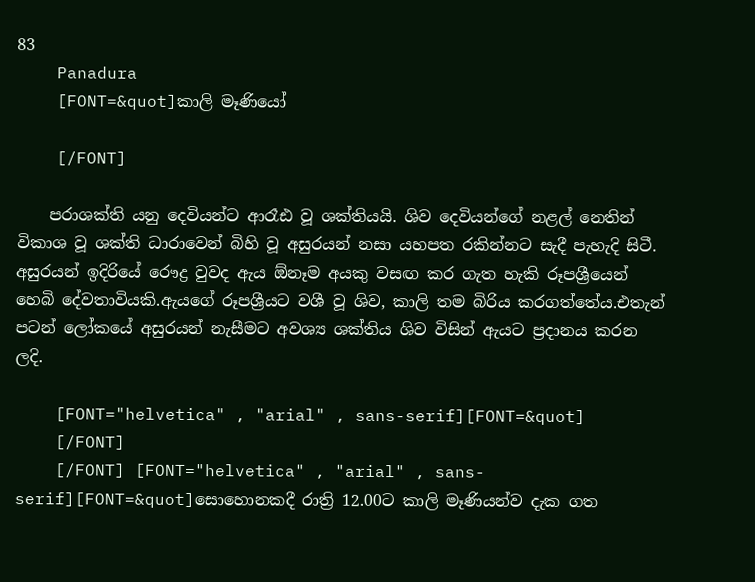83
    Panadura
    [FONT=&quot]කාලි මෑණියෝ

    [/FONT]

    පරාශක්ති යනු දෙවියන්ට ආරෑඪ වූ ශක්තියයි. ශිව දෙවියන්ගේ නළල් නෙතින් විකාශ වූ ශක්ති ධාරාවෙන් බිහි වූ අසුරයන් නසා යහපත රකින්නට සැදී පැහැදි සිටී. අසුරයන් ඉදිරියේ රෞද්‍ර වුවද ඇය ඕනෑම අයකු වසඟ කර ගැත හැකි රූපශ්‍රීයෙන් හෙබි දේවතාවියකි.ඇයගේ රූපශ්‍රීයට වශී වූ ශිව, කාලි තම බිරිය කරගත්තේය.එතැන් පටන් ලෝකයේ අසුරයන් නැසීමට අවශ්‍ය ශක්තිය ශිව විසින් ඇයට ප්‍රදානය කරන ලදි.

    [FONT="helvetica" , "arial" , sans-serif][FONT=&quot]
    [/FONT]
    [/FONT] [FONT="helvetica" , "arial" , sans-serif][FONT=&quot]සොහොනකදී රාත්‍රි 12.00ට කාලි මෑණියන්ව දැක ගත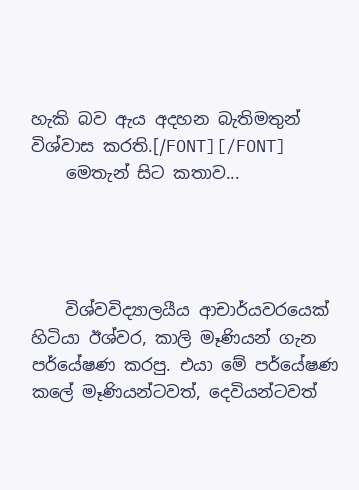හැකි බව ඇය අදහන බැතිමතුන් විශ්වාස කරති.[/FONT][/FONT]
    මෙතැන් සිට කතාව...




    විශ්වවිද්‍යාලයීය ආචාර්යවරයෙක් හිටියා ඊශ්වර, කාලි මෑණියන් ගැන පර්යේෂණ කරපු. එයා මේ පර්යේෂණ කලේ මෑණියන්ටවත්, දෙවියන්ටවත්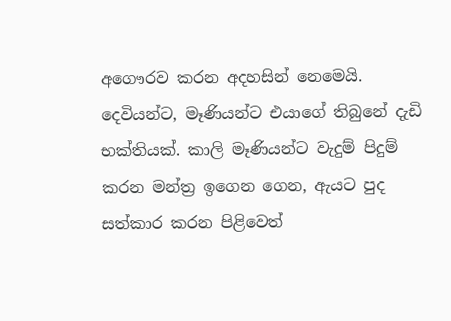අගෞරව කරන අදහසින් නෙමෙයි. දෙවියන්ට, මෑණියන්ට එයාගේ තිබුනේ දැඩි භක්තියක්. කාලි මෑණියන්ට වැදුම් පිදුම් කරන මන්ත්‍ර ඉගෙන ගෙන, ඇයට පුද සත්කාර කරන පිළිවෙත්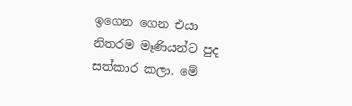ඉගෙන ගෙන එයා නිතරම මෑණියන්ට පුද සත්කාර කලා. මේ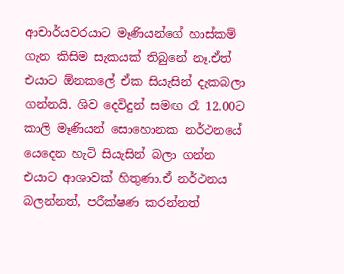ආචාර්යවරයාට මෑණියන්ගේ හාස්කම් ගැන කිසිම සැකයක් තිබුනේ නෑ.ඒත් එයාට ඕනකලේ ඒක සියැසින් දැකබලා ගන්නයි. ශිව දෙවිදුන් සමඟ රෑ 12.00ට කාලි මෑණියන් සොහොනක නර්ථනයේ යෙදෙන හැටි සියැසින් බලා ගන්න එයාට ආශාවක් හිතුණා.ඒ නර්ථනය බලන්නත්, පරීක්ෂණ කරන්නත්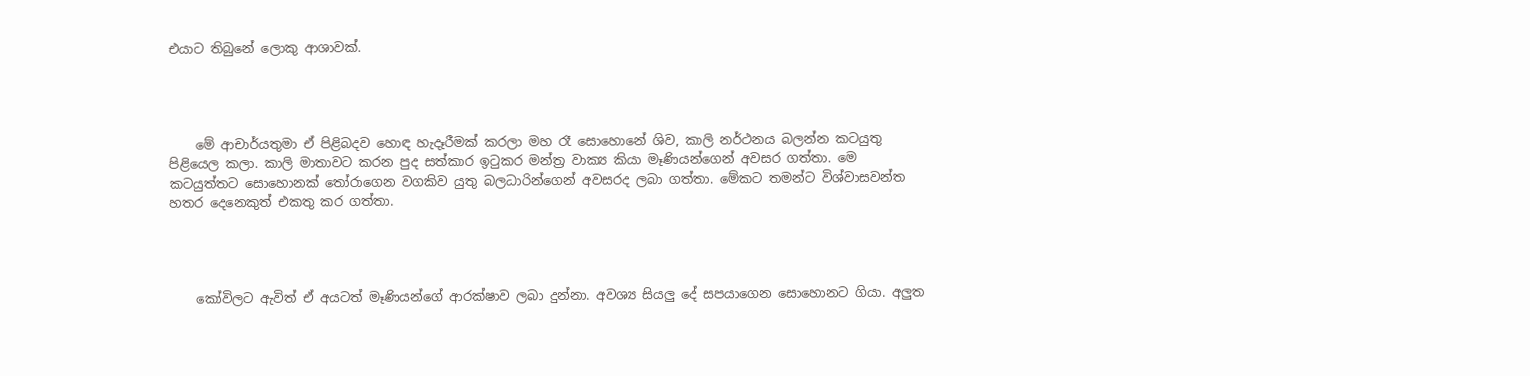එයාට තිබුනේ ලොකු ආශාවක්.




    මේ ආචාර්යතුමා ඒ පිළිබදව හොඳ හැදෑරීමක් කරලා මහ රෑ සොහොනේ ශිව, කාලි නර්ථනය බලන්න කටයුතු පිළියෙල කලා. කාලි මාතාවට කරන පුද සත්කාර ඉටුකර මන්ත්‍ර වාක්‍ය කියා මෑණියන්ගෙන් අවසර ගත්තා. මෙ කටයුත්තට සොහොනක් තෝරාගෙන වගකිව යුතු බලධාරින්ගෙන් අවසරද ලබා ගත්තා. මේකට තමන්ට විශ්වාසවන්ත හතර දෙනෙකුත් එකතු කර ගත්තා.




    කෝවිලට ඇවිත් ඒ අයටත් මෑණියන්ගේ ආරක්ෂාව ලබා දුන්නා. අවශ්‍ය සියලු දේ සපයාගෙන සොහොනට ගියා. අලුත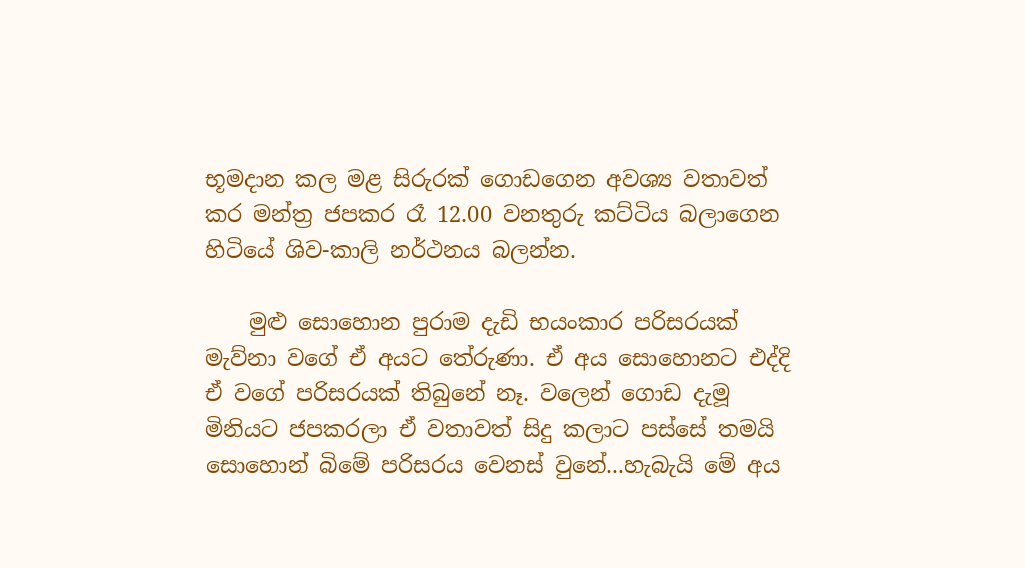භූමදාන කල මළ සිරුරක් ගොඩගෙන අවශ්‍ය වතාවත් කර මන්ත්‍ර ජපකර රෑ 12.00 වනතුරු කට්ටිය බලාගෙන හිටියේ ශිව-කාලි නර්ථනය බලන්න.

    මුළු සොහොන පුරාම දැඩි භයංකාර පරිසරයක් මැව්නා වගේ ඒ අයට තේරුණා. ඒ අය සොහොනට එද්දි ඒ වගේ පරිසරයක් තිබුනේ නෑ. වලෙන් ගොඩ දැමූ මිනියට ජපකරලා ඒ වතාවත් සිදු කලාට පස්සේ තමයි සොහොන් බිමේ පරිසරය වෙනස් වුනේ...හැබැයි මේ අය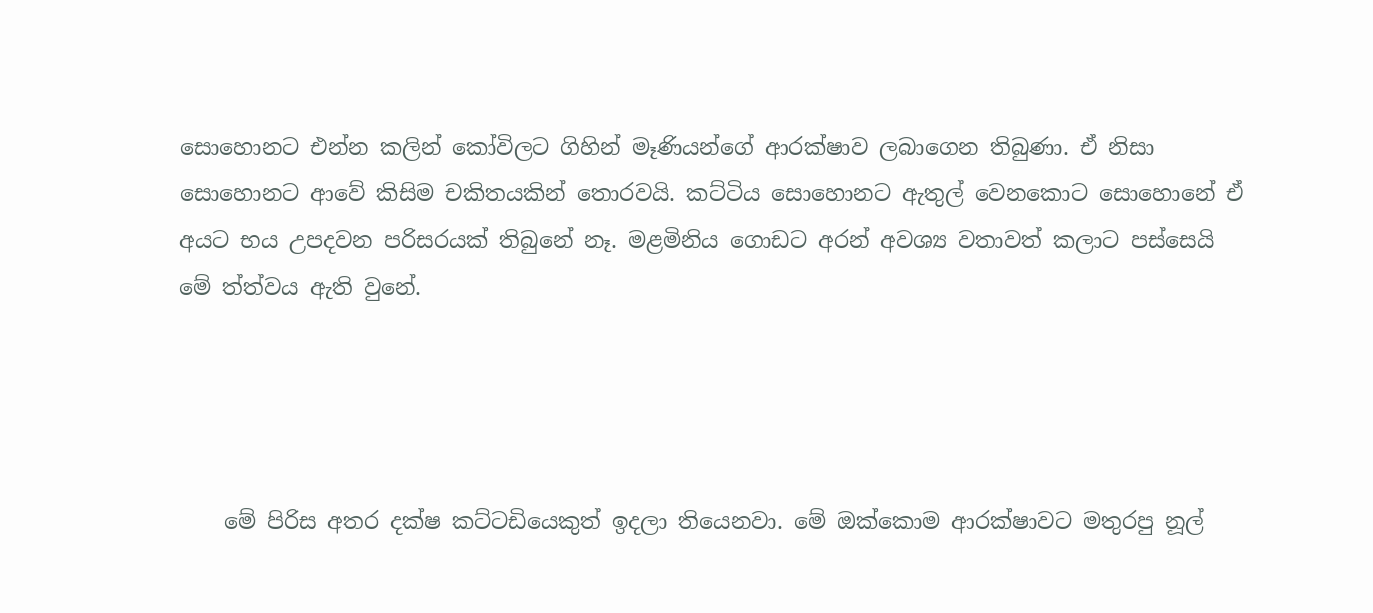සොහොනට එන්න කලින් කෝවිලට ගිහින් මෑණියන්ගේ ආරක්ෂාව ලබාගෙන තිබුණා. ඒ නිසා සොහොනට ආවේ කිසිම චකිතයකින් තොරවයි. කට්ටිය සොහොනට ඇතුල් වෙනකොට සොහොනේ ඒ අයට භය උපදවන පරිසරයක් තිබුනේ නෑ. මළමිනිය ගොඩට අරන් අවශ්‍ය වතාවත් කලාට පස්සෙයි මේ ත්ත්වය ඇති වුනේ.




    මේ පිරිස අතර දක්ෂ කට්ටඩියෙකුත් ඉදලා තියෙනවා. මේ ඔක්කොම ආරක්ෂාවට මතුරපු නූල්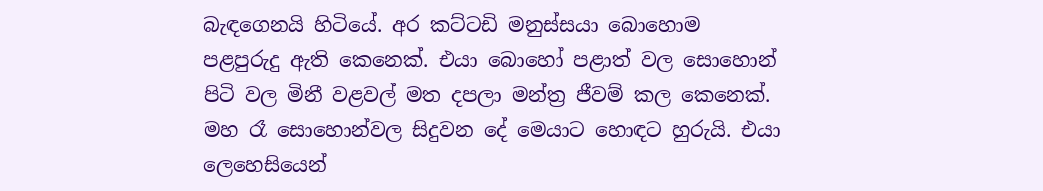බැඳගෙනයි හිටියේ. අර කට්ටඩි මනුස්සයා බොහොම පළපුරුදු ඇති කෙනෙක්. එයා බොහෝ පළාත් වල සොහොන් පිටි වල මිනී වළවල් මත දපලා මන්ත්‍ර ජීවම් කල කෙනෙක්. මහ රෑ සොහොන්වල සිදුවන දේ මෙයාට හොඳට හුරුයි. එයා ලෙහෙසියෙන්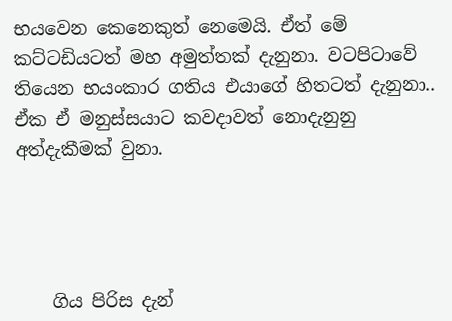භයවෙන කෙනෙකුත් නෙමෙයි. ඒත් මේ කට්ටඩියටත් මහ අමුත්තක් දැනුනා. වටපිටාවේ තියෙන භයංකාර ගතිය එයාගේ හිතටත් දැනුනා.. ඒක ඒ මනුස්සයාට කවදාවත් නොදැනුනු අත්දැකීමක් වුනා.




    ගිය පිරිස දැන්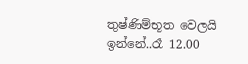තුෂ්ණිම්භූත වෙලයි ඉන්නේ..රෑ 12.00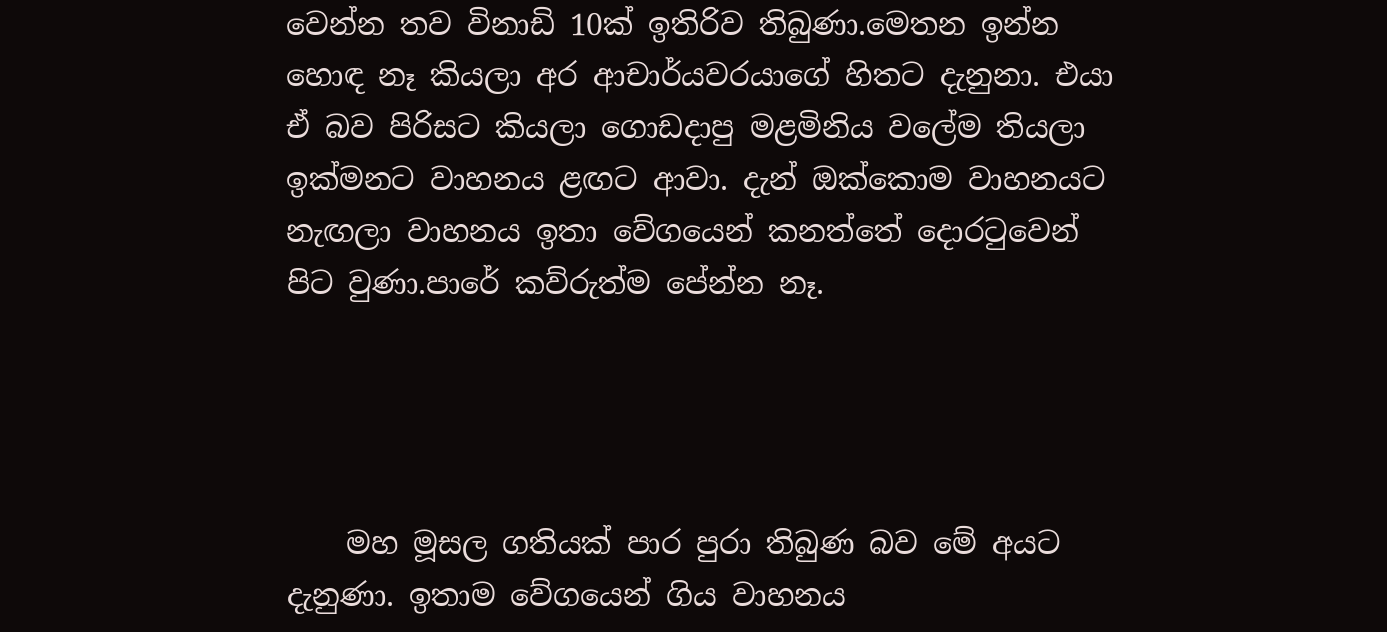වෙන්න තව විනාඩි 10ක් ඉතිරිව තිබුණා.මෙතන ඉන්න හොඳ නෑ කියලා අර ආචාර්යවරයාගේ හිතට දැනුනා. එයා ඒ බව පිරිසට කියලා ගොඩදාපු මළමිනිය වලේම තියලා ඉක්මනට වාහනය ළඟට ආවා. දැන් ඔක්කොම වාහනයට නැඟලා වාහනය ඉතා වේගයෙන් කනත්තේ දොරටුවෙන් පිට වුණා.පාරේ කව්රුත්ම පේන්න නෑ.




    මහ මූසල ගතියක් පාර පුරා තිබුණ බව මේ අයට දැනුණා. ඉතාම වේගයෙන් ගිය වාහනය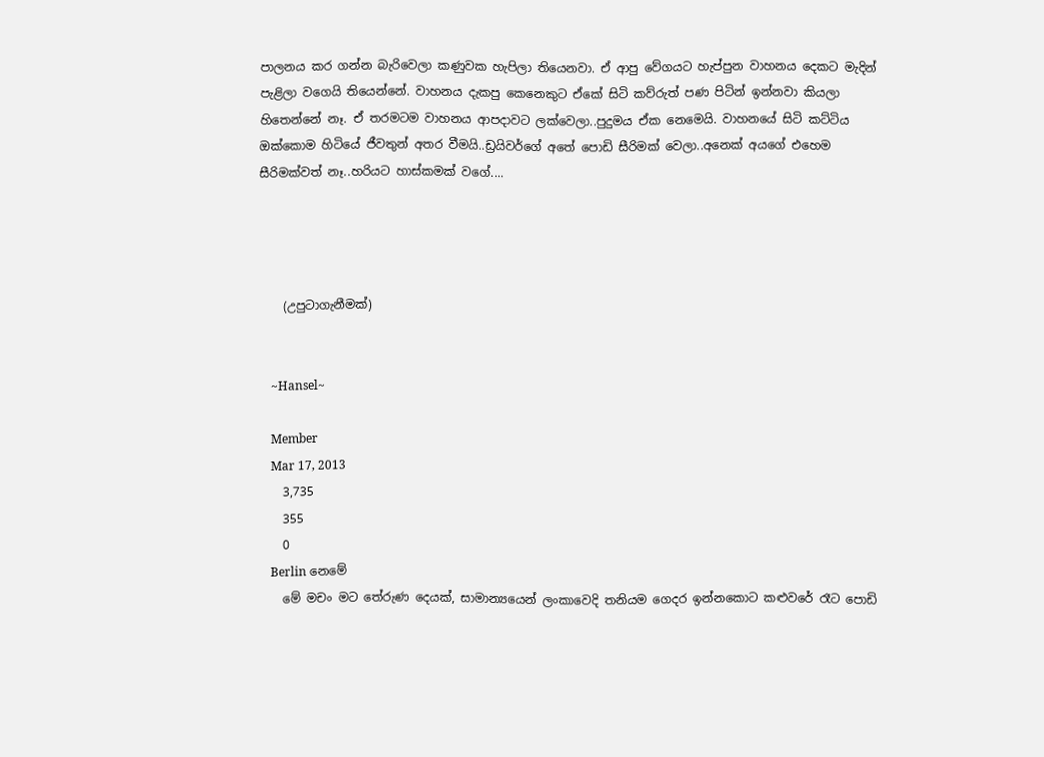පාලනය කර ගන්න බැරිවෙලා කණුවක හැපිලා තියෙනවා. ඒ ආපු වේගයට හැප්පුන වාහනය දෙකට මැදින් පැළිලා වගෙයි තියෙන්නේ. වාහනය දැකපු කෙනෙකුට ඒකේ සිටි කව්රුත් පණ පිටින් ඉන්නවා කියලා හිතෙන්නේ නෑ. ඒ තරමටම වාහනය ආපදාවට ලක්වෙලා..පුදුමය ඒක නෙමෙයි. වාහනයේ සිටි කට්ටිය ඔක්කොම හිටියේ ජීවතුන් අතර වීමයි..ඩ්‍රයිවර්ගේ අතේ පොඩි සීරිමක් වෙලා..අනෙක් අයගේ එහෙම සීරිමක්වත් නෑ..හරියට හාස්කමක් වගේ....




    (උපුටාගැනීමක්)


    ~Hansel~

    Member
    Mar 17, 2013
    3,735
    355
    0
    Berlin නෙමේ
    මේ මචං මට තේරුණ දෙයක්, සාමාන්‍යයෙන් ලංකාවෙදි තනියම ගෙදර ඉන්නකොට කළුවරේ රෑට පොඩි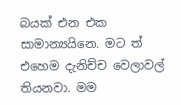බයක් එන එක සාමාන්‍යයිනෙ. මට ත් එහෙම දැනිච්ච වෙලාවල් තියනවා. මම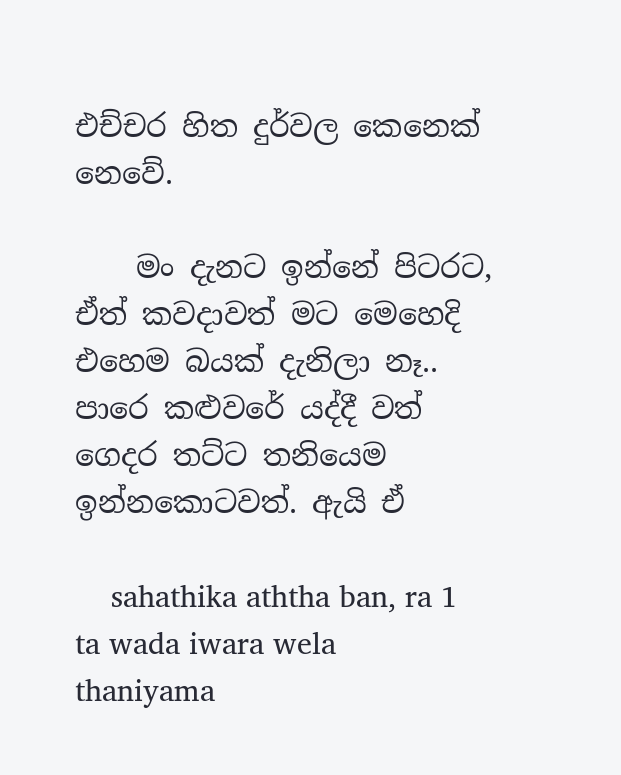එච්චර හිත දුර්වල කෙනෙක් නෙවේ.

    මං දැනට ඉන්නේ පිටරට, ඒත් කවදාවත් මට මෙහෙදි එහෙම බයක් දැනිලා නෑ.. පාරෙ කළුවරේ යද්දී වත් ගෙදර තට්ට තනියෙම ඉන්නකොටවත්. ඇයි ඒ

    sahathika aththa ban, ra 1 ta wada iwara wela thaniyama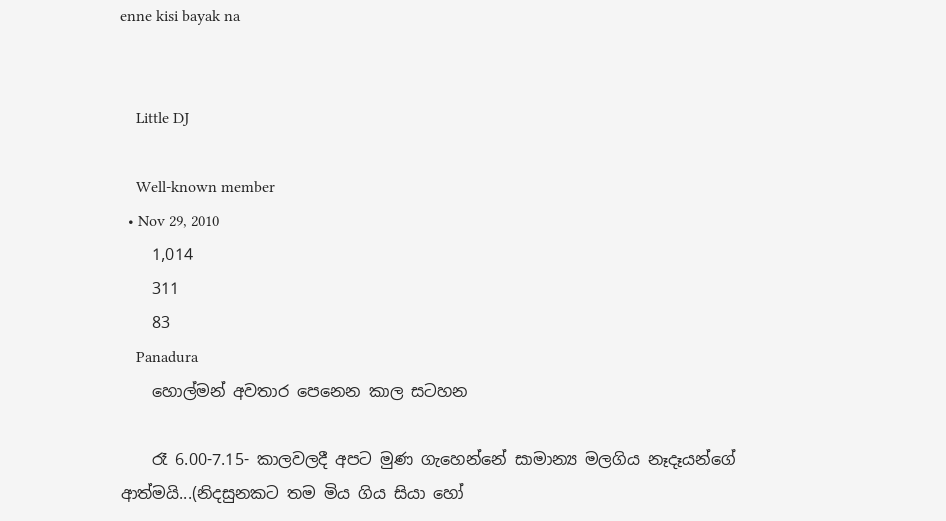enne kisi bayak na


    Little DJ

    Well-known member
  • Nov 29, 2010
    1,014
    311
    83
    Panadura
    හොල්මන් අවතාර පෙනෙන කාල සටහන

    රෑ 6.00-7.15- කාලවලදී අපට මුණ ගැහෙන්නේ සාමාන්‍ය මලගිය නෑදෑයන්ගේ ආත්මයි...(නිදසුනකට තම මිය ගිය සියා හෝ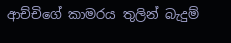ආච්චිගේ කාමරය තුලින් බැදුම්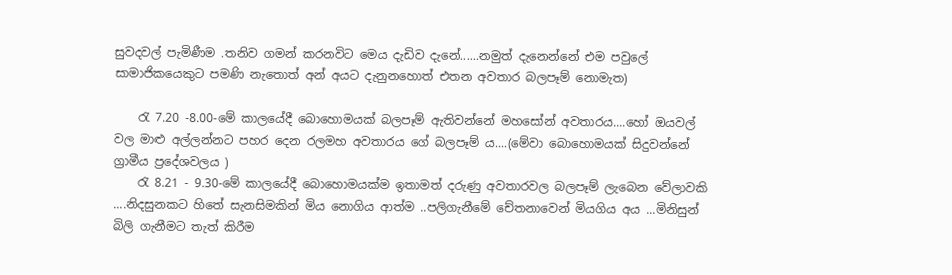සුවදවල් පැමිණීම .තනිව ගමන් කරනවිට මෙය දැඩිව දැනේ......නමුත් දැනෙන්නේ එම පවුලේ සාමාජිකයෙකුට පමණි නැතොත් අන් අයට දැනුනහොත් එතන අවතාර බලපෑම් නොමැත)

    රැ 7.20 -8.00-මේ කාලයේදී බොහොමයක් බලපෑම් ඇතිවන්නේ මහසෝන් අවතාරය....හෝ ඔයවල් වල මාළු අල්ලන්නට පහර දෙන රලමහ අවතාරය ගේ බලපෑම් ය....(මේවා බොහොමයක් සිදුවන්නේ ග්‍රාමීය ප්‍රදේශවලය )
    රැ 8.21 - 9.30-මේ කාලයේදී බොහොමයක්ම ඉතාමත් දරුණු අවතාරවල බලපෑම් ලැබෙන වේලාවකි ....නිදසුනකට හිතේ සැනසිමකින් මිය නොගිය ආත්ම ..පලිගැනීමේ චේතනාවෙන් මියගිය අය ...මිනිසුන් බිලි ගැනීමට තැත් කිරීම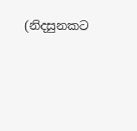(නිදසුනකට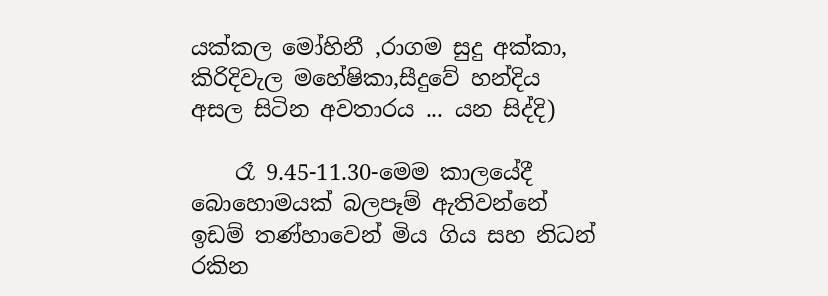යක්කල මෝහිනී ,රාගම සුදු අක්කා, කිරිදිවැල මහේෂිකා,සීදුවේ හන්දිය අසල සිටින අවතාරය ... යන සිද්දි)

    රෑ 9.45-11.30-මෙම කාලයේදී බොහොමයක් බලපෑම් ඇතිවන්නේ ඉඩම් තණ්හාවෙන් මිය ගිය සහ නිධන් රකින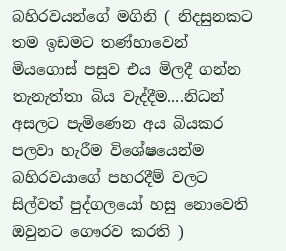බහිරවයන්ගේ මගිනි ( නිදසුනකට තම ඉඩමට තණ්හාවෙන් මියගොස් පසුව එය මිලදී ගන්න තැනැත්තා බිය වැද්දීම....නිධන් අසලට පැමිණෙන අය බියකර පලවා හැරීම විශේෂයෙන්ම බහිරවයාගේ පහරදීම් වලට සිල්වත් පුද්ගලයෝ හසු නොවෙති ඔවුනට ගෞරව කරති )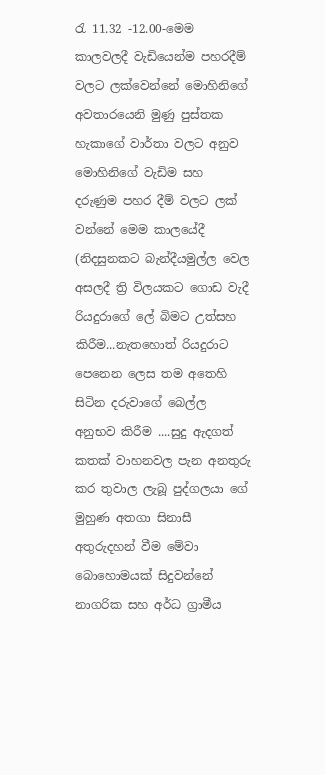රැ 11.32 -12.00-මෙම කාලවලදී වැඩියෙන්ම පහරදීම් වලට ලක්වෙන්නේ මොහිනිගේ අවතාරයෙනි මුණු පුස්තක හැකාගේ වාර්තා වලට අනුව මොහිනිගේ වැඩිම සහ දරුණුම පහර දීම් වලට ලක් වන්නේ මෙම කාලයේදී (නිදසුනකට බැන්දීයමුල්ල වෙල අසලදී ත්‍රි විලයකට ගොඩ වැදී රියදුරාගේ ලේ බිමට උත්සහ කිරීම...නැතහොත් රියදුරාට පෙනෙන ලෙස තම අතෙහි සිටින දරුවාගේ බෙල්ල අනුභව කිරීම ....සුදු ඇදගත් කතක් වාහනවල පැන අනතුරු කර තුවාල ලැබූ පුද්ගලයා ගේ මුහුණ අතගා සිනාසී අතුරුදහන් වීම මේවා බොහොමයක් සිදුවන්නේ නාගරික සහ අර්ධ ග්‍රාමීය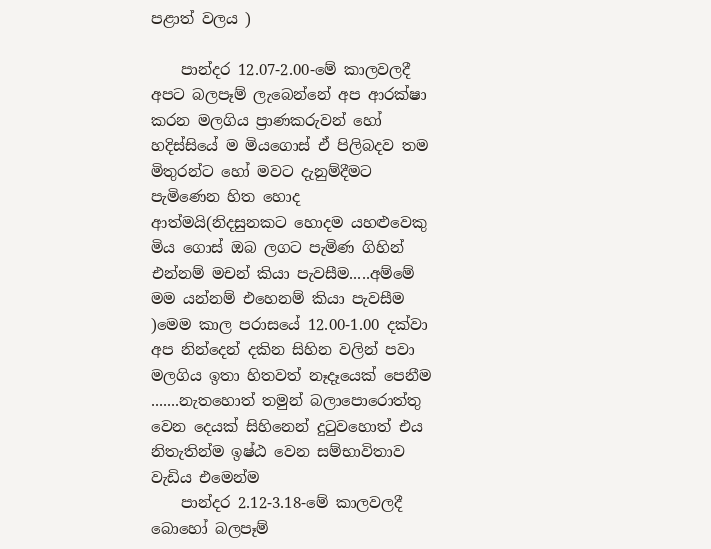පළාත් වලය )

    පාන්දර 12.07-2.00-මේ කාලවලදී අපට බලපෑම් ලැබෙන්නේ අප ආරක්ෂා කරන මලගිය ප්‍රාණකරුවන් හෝ හදිස්සියේ ම මියගොස් ඒ පිලිබදව තම මිතුරන්ට හෝ මවට දැනුම්දීමට පැමිණෙන හිත හොද ආත්මයි(නිදසුනකට හොදම යහළුවෙකු මිය ගොස් ඔබ ලගට පැමිණ ගිහින් එන්නම් මචන් කියා පැවසීම.....අම්මේ මම යන්නම් එහෙනම් කියා පැවසීම )මෙම කාල පරාසයේ 12.00-1.00 දක්වා අප නින්දෙන් දකින සිහින වලින් පවා මලගිය ඉතා හිතවත් නෑදෑයෙක් පෙනීම .......නැතහොත් තමුන් බලාපොරොත්තු වෙන දෙයක් සිහිනෙන් දුටුවහොත් එය නිතැතින්ම ඉෂ්ඨ වෙන සම්භාවිතාව වැඩිය එමෙන්ම
    පාන්දර 2.12-3.18-මේ කාලවලදී බොහෝ බලපෑම්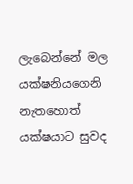ලැබෙන්නේ මල යක්ෂනියගෙනි නැතහොත් යක්ෂයාට සුවද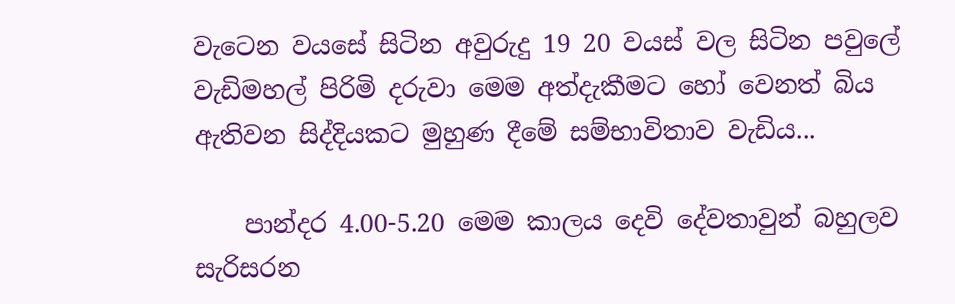වැටෙන වයසේ සිටින අවුරුදු 19 20 වයස් වල සිටින පවුලේ වැඩිමහල් පිරිමි දරුවා මෙම අත්දැකීමට හෝ වෙනත් බිය ඇතිවන සිද්දියකට මුහුණ දීමේ සම්භාවිතාව වැඩිය...

    පාන්දර 4.00-5.20 මෙම කාලය දෙවි දේවතාවුන් බහුලව සැරිසරන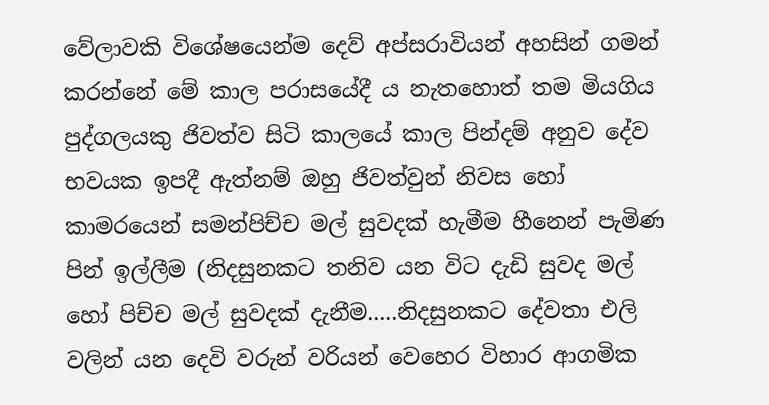වේලාවකි විශේෂයෙන්ම දෙව් අප්සරාවියන් අහසින් ගමන් කරන්නේ මේ කාල පරාසයේදී ය නැතහොත් තම මියගිය පුද්ගලයකු ජිවත්ව සිටි කාලයේ කාල පින්දම් අනුව දේව භවයක ඉපදී ඇත්නම් ඔහු ජිවත්වුන් නිවස හෝ කාමරයෙන් සමන්පිච්ච මල් සුවදක් හැමීම හීනෙන් පැමිණ පින් ඉල්ලීම (නිදසුනකට තනිව යන විට දැඩි සුවද මල් හෝ පිච්ච මල් සුවදක් දැනීම.....නිදසුනකට දේවතා එලි වලින් යන දෙවි වරුන් වරියන් වෙහෙර විහාර ආගමික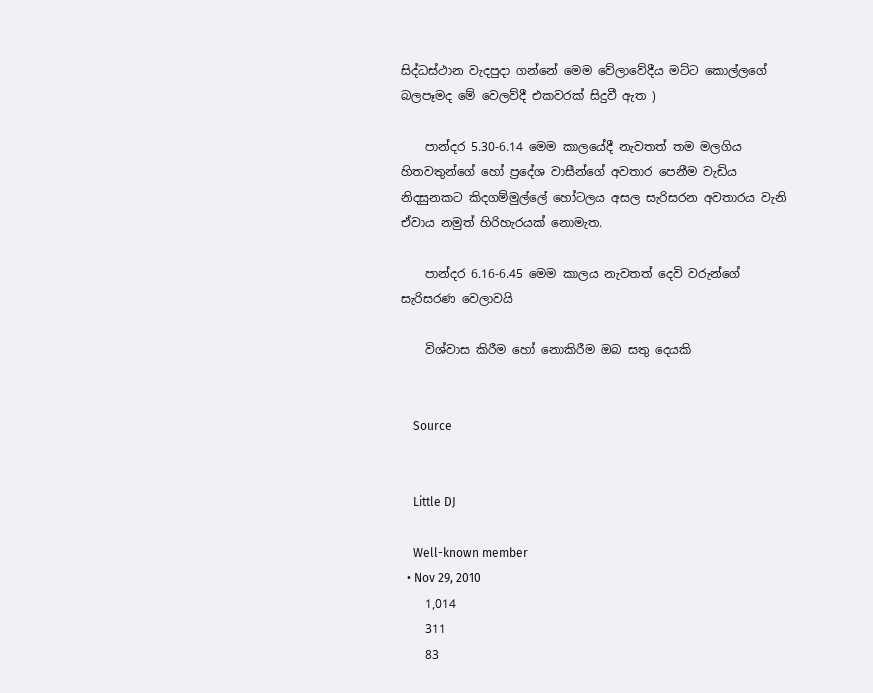සිද්ධස්ථාන වැදපුදා ගන්නේ මෙම වේලාවේදීය මට්ට කොල්ලගේ බලපෑමද මේ වෙලව්දී එකවරක් සිදුවී ඇත )

    පාන්දර 5.30-6.14 මෙම කාලයේදී නැවතත් තම මලගිය හිතවතුන්ගේ හෝ ප්‍රදේශ වාසීන්ගේ අවතාර පෙනීම වැඩිය නිදසුනකට කිදගම්මුල්ලේ හෝටලය අසල සැරිසරන අවතාරය වැනි ඒවාය නමුත් හිරිහැරයක් නොමැත.

    පාන්දර 6.16-6.45 මෙම කාලය නැවතත් දෙවි වරුන්ගේ සැරිසරණ වෙලාවයි

    විශ්වාස කිරීම හෝ නොකිරීම ඔබ සතු දෙයකි


    Source


    Little DJ

    Well-known member
  • Nov 29, 2010
    1,014
    311
    83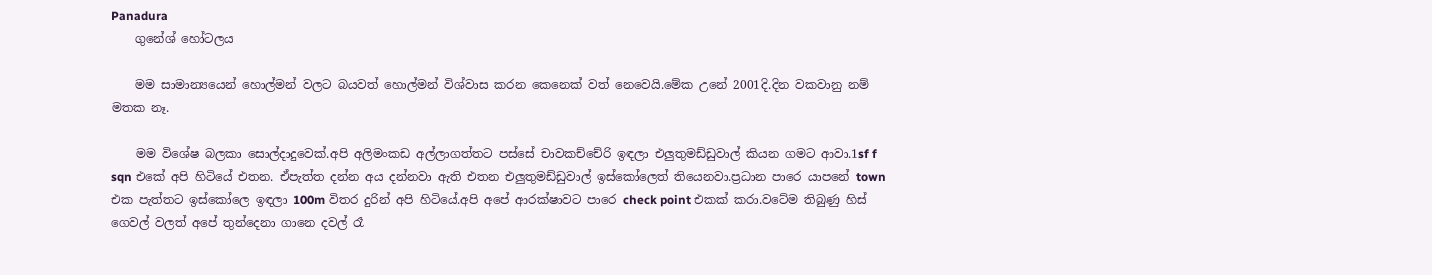Panadura
    ගුනේශ් හෝටලය

    මම සාමාන්‍යයෙන් හොල්මන් වලට බයවත් හොල්මන් විශ්වාස කරන කෙනෙක් වත් නෙවෙයි.මේක උනේ 2001දි.දින වකවානු නම් මතක නෑ.

    මම විශේෂ බලකා සොල්දාදුවෙක්.අපි අලිමංකඩ අල්ලාගත්තට පස්සේ චාවකච්චේරි ඉඳලා එලුතුමඩ්ඩුවාල් කියන ගමට ආවා.1sf f sqn එකේ අපි හිටියේ එතන. ඒපැත්ත දන්න අය දන්නවා ඇති එතන එලුතුමඩ්ඩුවාල් ඉස්කෝලෙත් තියෙනවා.ප්‍රධාන පාරෙ යාපනේ town එක පැත්තට ඉස්කෝලෙ ඉඳලා 100m විතර දුරින් අපි හිටියේ.අපි අපේ ආරක්ෂාවට පාරෙ check point එකක් කරා.වටේම තිබුණු හිස් ගෙවල් වලත් අපේ තුන්දෙනා ගානෙ දවල් රෑ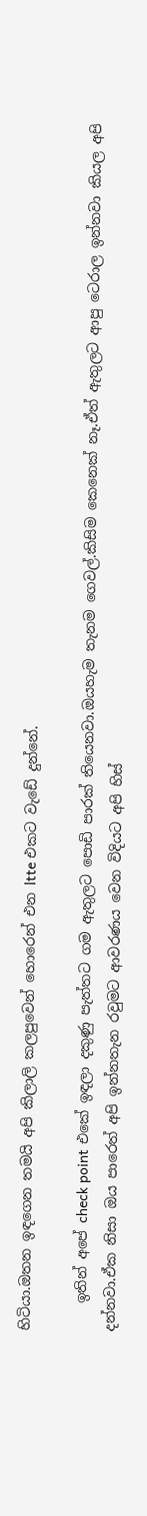හිටියා.ඔතන ඉඳගෙන තමයි අපි කිලාලි කලපුවෙන් හොරෙන් එන ltte එකට වැඩේ දුන්නේ.

    ඉතින් අපේ check point එකේ ඉඳලා දකුණු පැත්තට ගම ඇතුලට පොඩි පාරක් තියෙනවා.ඔයහැම තැනම ගෙවල්.කිසිම කෙනෙක් නෑ.ඒත් ඇතුලට ආපු ටෙරාල ඉන්නවා කියල අපි දන්නවා.ඒක නිසා ඔය පාරෙත් අපි ඉන්නතැන රවුමට ආවරණය වෙන විදියට අපි හිස්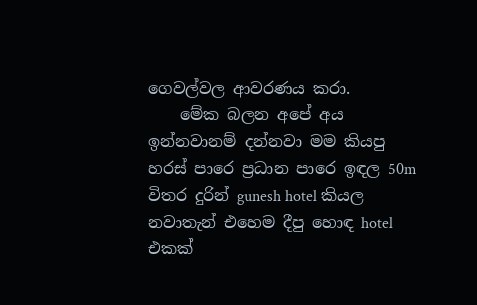ගෙවල්වල ආවරණය කරා.
    මේක බලන අපේ අය ඉන්නවානම් දන්නවා මම කියපු හරස් පාරෙ ප්‍රධාන පාරෙ ඉඳල 50m විතර දුරින් gunesh hotel කියල නවාතැන් එහෙම දීපු හොඳ hotel එකක්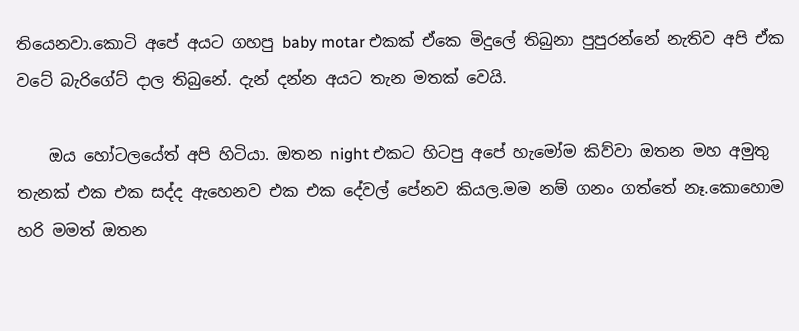තියෙනවා.කොටි අපේ අයට ගහපු baby motar එකක් ඒකෙ මිදුලේ තිබුනා පුපුරන්නේ නැතිව අපි ඒක වටේ බැරිගේට් දාල තිබුනේ. දැන් දන්න අයට තැන මතක් වෙයි.

    ඔය හෝටලයේත් අපි හිටියා. ඔතන night එකට හිටපු අපේ හැමෝම කිව්වා ඔතන මහ අමුතු තැනක් එක එක සද්ද ඇහෙනව එක එක දේවල් පේනව කියල.මම නම් ගනං ගත්තේ නෑ.කොහොම හරි මමත් ඔතන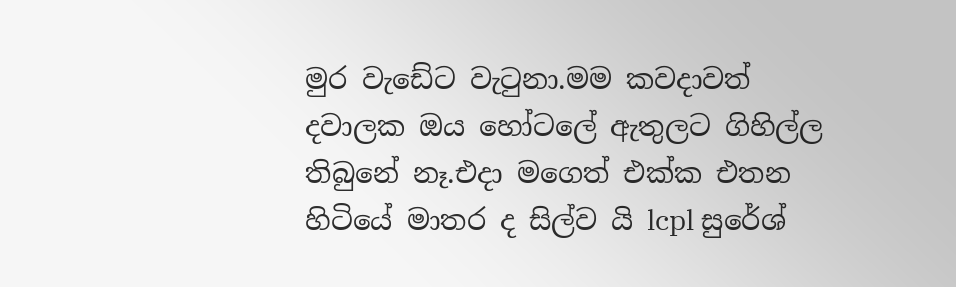මුර වැඩේට වැටුනා.මම කවදාවත් දවාලක ඔය හෝටලේ ඇතුලට ගිහිල්ල තිබුනේ නෑ.එදා මගෙත් එක්ක එතන හිටියේ මාතර ද සිල්ව යි lcpl සුරේශ්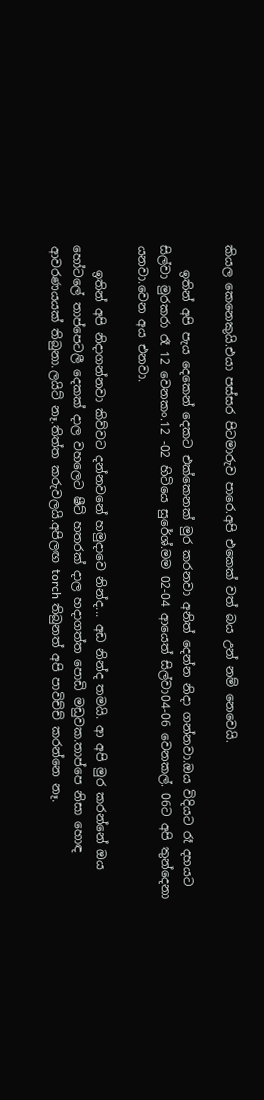කියල කෙනෙකුයි.එයා පස්සර පිටමාරුව පාරෙ.අපි එකෙක් වත් බය උන් නම් නෙවෙයි.

    ඉතින් අපි පැය දෙකෙන් දෙකට එක්කෙනක් මුර කරනවා අනිත් දෙන්න නිදා ගන්නවා.ඔය විදියට රෑ දහයට සිල්වා මුරකරා රෑ 12 වෙනකං.12 -02 හිටියෙ සුරේශ්.මම 02-04 ආයෙත් සිල්වා04-06 වෙනකල්. 06ට අපි තුන්දෙනා යනවා.වෙන අය එනවා.

    ඉතින් අපි නිදාගන්නවා කිව්වට දන්නවනේ හමුදාවෙ නින්ද... අඩ නින්ද තමයි. ආ අපි මුර කරන්නේ ඔය හෝටලේ තාප්පෙටලී දෙකක් දාල වහලෙට ෂීට් හතරක් දාල හදාගත්ත පොඩි මඩුවක.තාප්පෙ නිසා හොඳ ආවරණයයක් තිබුනා.ලයිට් නෑ.තිත්ත කරුවලයි.අපිලඟ torch තිබුනත් අපි පාවිච්ච් කරන්නෙ නෑ.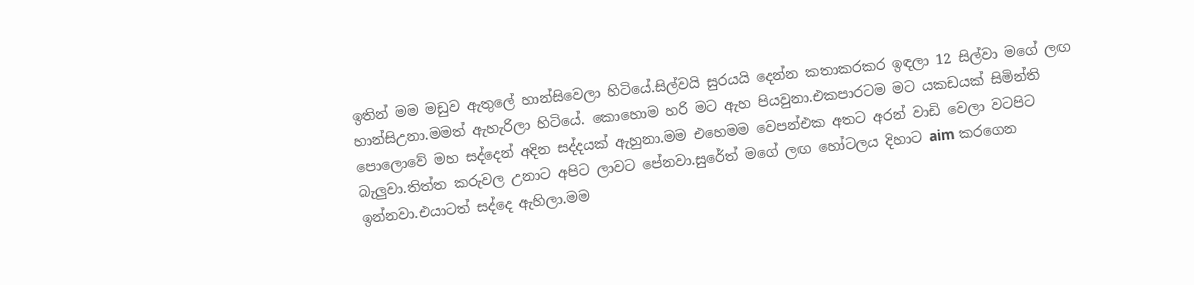ඉතින් මම මඩුව ඇතුලේ හාන්සිවෙලා හිටියේ.සිල්වයි සුරයයි දෙන්න කතාකරකර ඉඳලා 12 සිල්වා මගේ ලඟ හාන්සිඋනා.මමත් ඇහැරිලා හිටියේ. කොහොම හරි මට ඇහ පියවුනා.එකපාරටම මට යකඩයක් සිමින්ති පොලොවේ මහ සද්දෙන් අදින සද්දයක් ඇහුනා.මම එහෙමම වෙපන්එක අතට අරන් වාඩි වෙලා වටපිට බැලුවා.තිත්ත කරුවල උනාට අපිට ලාවට පේනවා.සුරේත් මගේ ලඟ හෝටලය දිහාට aim කරගෙන ඉන්නවා.එයාටත් සද්දෙ ඇහිලා.මම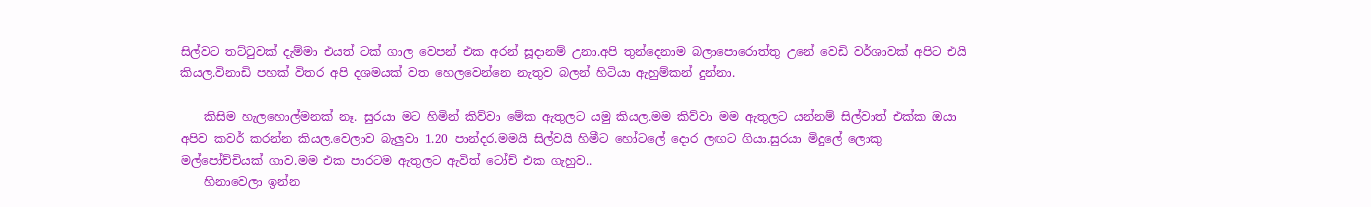සිල්වට තට්ටුවක් දැම්මා එයත් ටක් ගාල වෙපන් එක අරන් සූදානම් උනා.අපි තුන්දෙනාම බලාපොරොත්තු උනේ වෙඩි වර්ශාවක් අපිට එයි කියල.විනාඩි පහක් විතර අපි දශමයක් වත හෙලවෙන්නෙ නැතුව බලන් හිටියා ඇහුම්කන් දුන්නා.

    කිසිම හැලහොල්මනක් නෑ. සුරයා මට හිමින් කිව්වා මේක ඇතුලට යමු කියල.මම කිව්වා මම ඇතුලට යන්නම් සිල්වාත් එක්ක ඔයා අපිව කවර් කරන්න කියල.වෙලාව බැලුවා 1.20 පාන්දර.මමයි සිල්වයි හිමීට හෝටලේ දොර ලඟට ගියා.සුරයා මිදුලේ ලොකු මල්පෝච්චියක් ගාව.මම එක පාරටම ඇතුලට ඇවිත් ටෝච් එක ගැහුව..
    හිනාවෙලා ඉන්න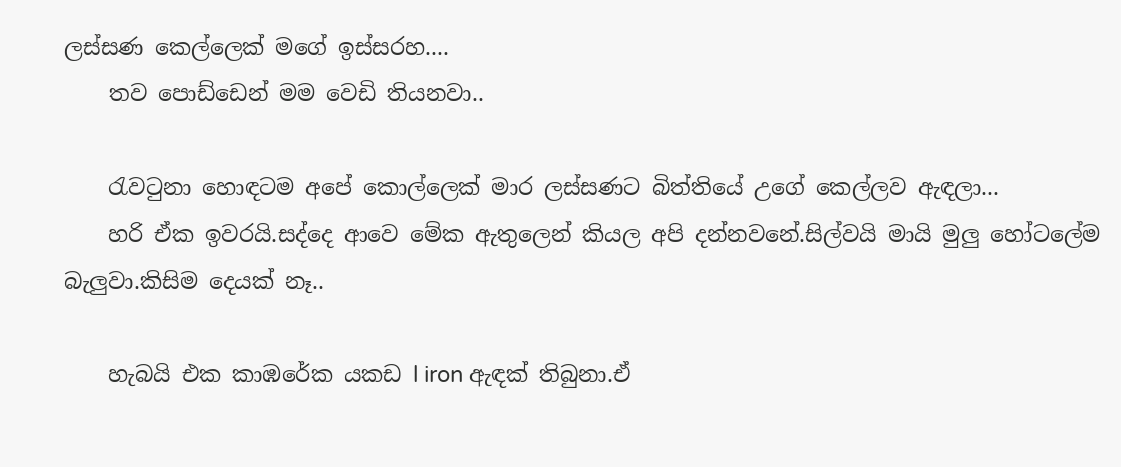ලස්සණ කෙල්ලෙක් මගේ ඉස්සරහ....
    තව පොඩ්ඩෙන් මම වෙඩි තියනවා..

    රැවටුනා හොඳටම අපේ කොල්ලෙක් මාර ලස්සණට බිත්තියේ උගේ කෙල්ලව ඇඳලා...
    හරි ඒක ඉවරයි.සද්දෙ ආවෙ මේක ඇතුලෙන් කියල අපි දන්නවනේ.සිල්වයි මායි මුලු හෝටලේම බැලුවා.කිසිම දෙයක් නෑ..

    හැබයි එක කාඹරේක යකඩ l iron ඇඳක් තිබුනා.ඒ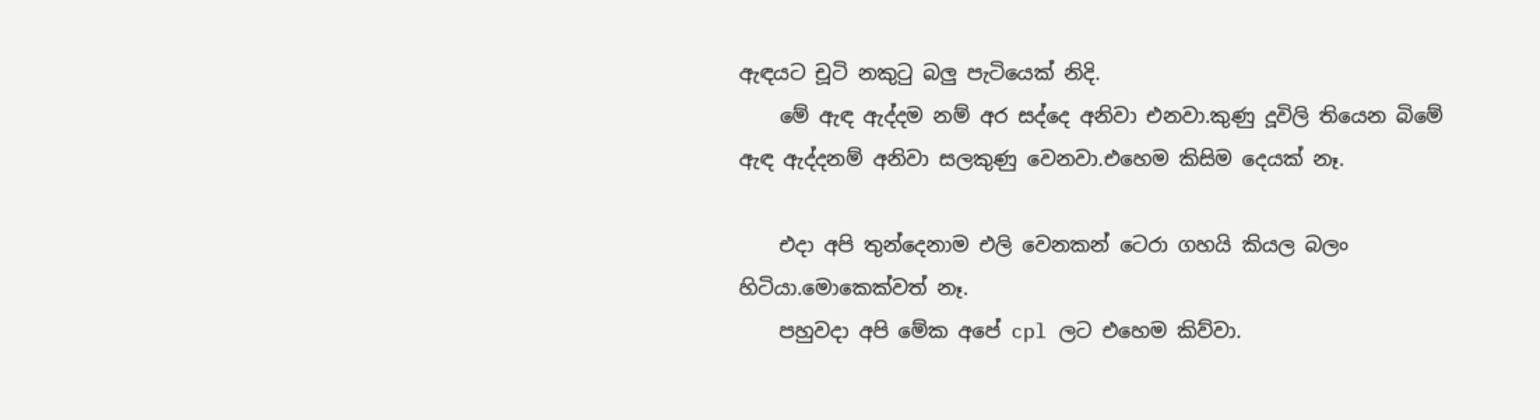ඇඳයට චූටි නකුටු බලු පැටියෙක් නිදි.
    මේ ඇඳ ඇද්දම නම් අර සද්දෙ අනිවා එනවා.කුණු දූවිලි තියෙන බිමේ ඇඳ ඇද්දනම් අනිවා සලකුණු වෙනවා.එහෙම කිසිම දෙයක් නෑ.

    එදා අපි තුන්දෙනාම එලි වෙනකන් ටෙරා ගහයි කියල බලං හිටියා.මොකෙක්වත් නෑ.
    පහුවදා අපි මේක අපේ cpl ලට එහෙම කිව්වා.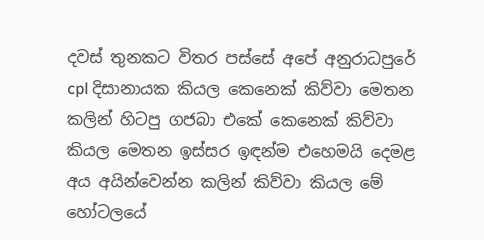දවස් තුනකට විතර පස්සේ අපේ අනුරාධපුරේ cpl දිසානායක කියල කෙනෙක් කිව්වා මෙතන කලින් හිටපු ගජබා එකේ කෙනෙක් කිව්වා කියල මෙතන ඉස්සර ඉඳන්ම එහෙමයි දෙමළ අය අයින්වෙන්න කලින් කිව්වා කියල මේ හෝටලයේ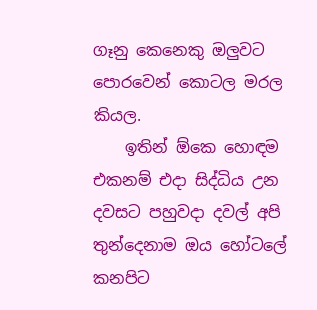ගෑනු කෙනෙකු ඔලුවට පොරවෙන් කොටල මරල කියල.
    ඉතින් ඕකෙ හොඳම එකනම් එදා සිද්ධිය උන දවසට පහුවදා දවල් අපි තුන්දෙනාම ඔය හෝටලේ කනපිට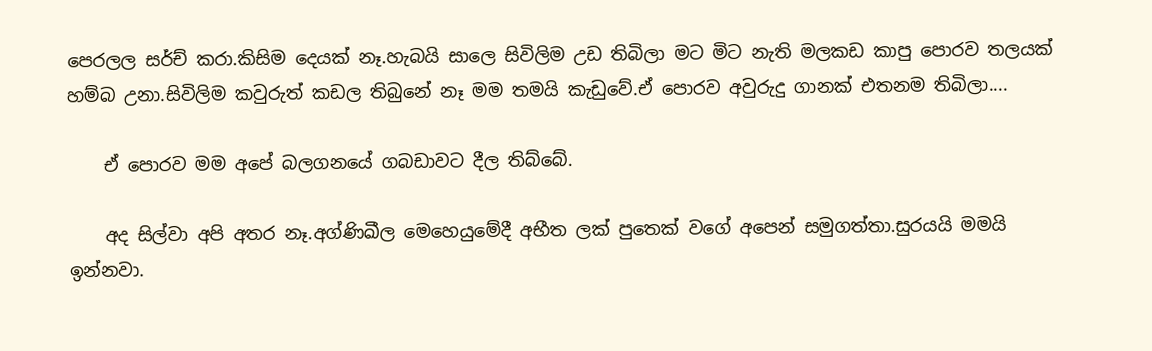පෙරලල සර්ච් කරා.කිසිම දෙයක් නෑ.හැබයි සාලෙ සිවිලිම උඩ තිබිලා මට මිට නැති මලකඩ කාපු පොරව තලයක් හම්බ උනා.සිවිලිම කවුරුත් කඩල තිබුනේ නෑ මම තමයි කැඩුවේ.ඒ පොරව අවුරුදු ගානක් එතනම තිබිලා....

    ඒ පොරව මම අපේ බලගනයේ ගබඩාවට දීල තිබ්බේ.

    අද සිල්වා අපි අතර නෑ.අග්ණිඛීල මෙහෙයුමේදී අභීත ලක් පුතෙක් වගේ අපෙන් සමුගත්තා.සුරයයි මමයි ඉන්නවා.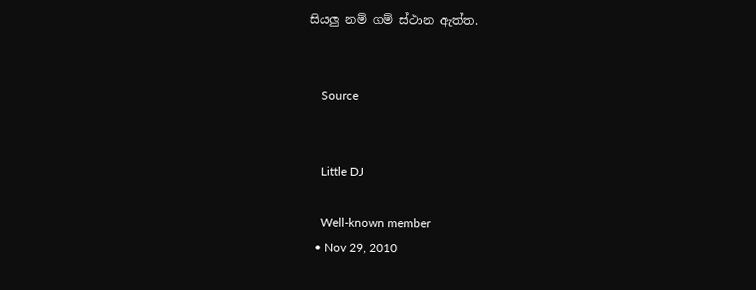සියලු නම් ගම් ස්ථාන ඇත්ත.


    Source


    Little DJ

    Well-known member
  • Nov 29, 2010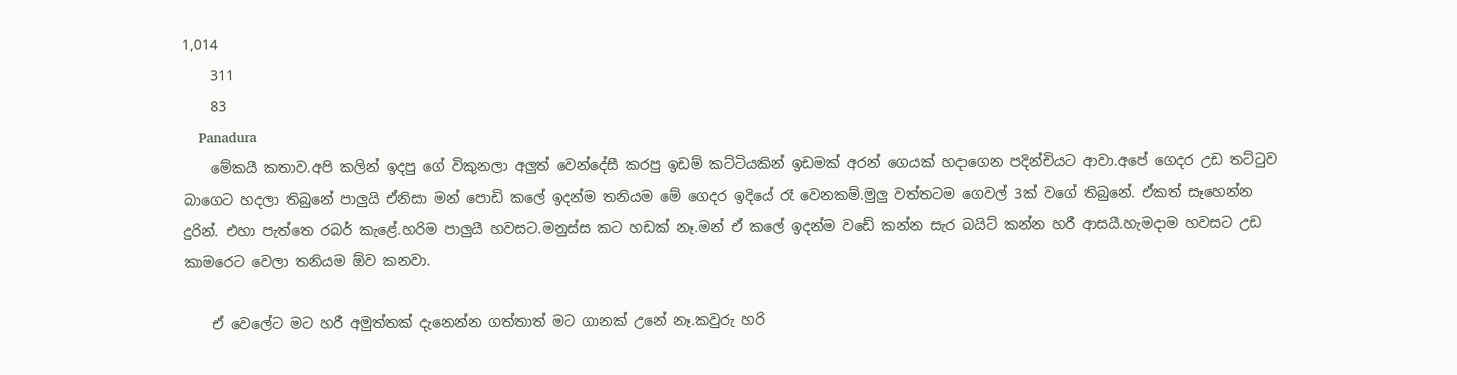1,014
    311
    83
    Panadura
    මේකයී කතාව.අපි කලින් ඉදපු ගේ විකුනලා අලුත් වෙන්දේසී කරපු ඉඩම් කට්ටියකින් ඉඩමක් අරන් ගෙයක් හදාගෙන පදින්චියට ආවා.අපේ ගෙදර උඩ තට්ටුව බාගෙට හදලා තිබුනේ පාලුයි ඒනිසා මන් පොඩි කලේ ඉදන්ම තනියම මේ ගෙදර ඉදියේ රෑ වෙනකම්.මුලු වත්තටම ගෙවල් 3ක් වගේ තිබුනේ. ඒකත් සෑහෙන්න දුරින්. එහා පැත්තෙ රබර් කැළේ.හරිම පාලුයී හවසට.මනුස්ස කට හඩක් නෑ.මන් ඒ කලේ ඉදන්ම වඩේ කන්න සැර බයිට් කන්න හරී ආසයී.හැමදාම හවසට උඩ කාමරෙට වෙලා තනියම ඕව කනවා.

    ඒ වෙලේට මට හරී අමුත්තක් දැනෙන්න ගත්තාත් මට ගානක් උනේ නෑ.කවුරු හරි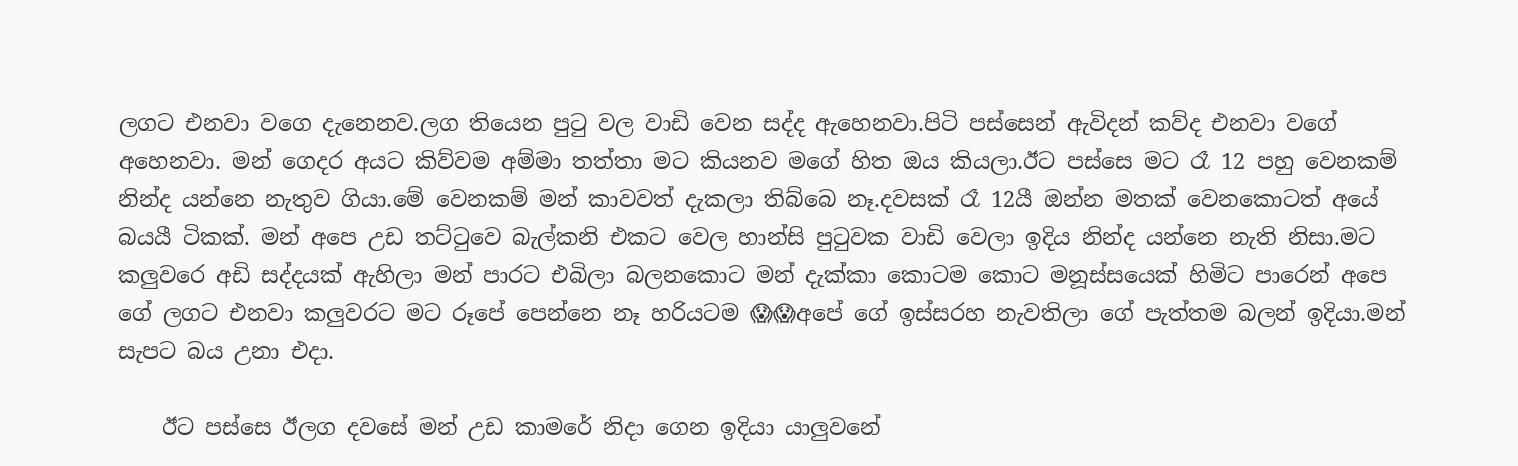ලගට එනවා වගෙ දැනෙනව.ලග තියෙන පුටු වල වාඩි වෙන සද්ද ඇහෙනවා.පිටි පස්සෙන් ඇවිදන් කව්ද එනවා වගේ අහෙනවා. මන් ගෙදර අයට කිව්වම අම්මා තත්තා මට කියනව මගේ හිත ඔය කියලා.ඊට පස්සෙ මට රෑ 12 පහු වෙනකම් නින්ද යන්නෙ නැතුව ගියා.මේ වෙනකම් මන් කාවවත් දැකලා තිබ්බෙ නෑ.දවසක් රෑ 12යී ඔන්න මතක් වෙනකොටත් අයේ බයයී ටිකක්. මන් අපෙ උඩ තට්ටුවෙ බැල්කනි එකට වෙල හාන්සි පුටුවක වාඩි වෙලා ඉදිය නින්ද යන්නෙ නැති නිසා.මට කලුවරෙ අඩි සද්දයක් ඇහිලා මන් පාරට එබිලා බලනකොට මන් දැක්කා කොටම කොට මනූස්සයෙක් හිමිට පාරෙන් අපෙ ගේ ලගට එනවා කලුවරට මට රූපේ පෙන්නෙ නෑ හරියටම 😱😱අපේ ගේ ඉස්සරහ නැවතිලා ගේ පැත්තම බලන් ඉදියා.මන් සැපට බය උනා එදා.

    ඊට පස්සෙ ඊලග දවසේ මන් උඩ කාමරේ නිදා ගෙන ඉදියා යාලුවනේ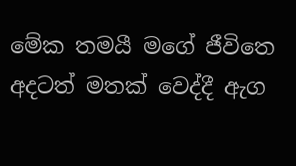මේක තමයී මගේ ජීවිතෙ අදටත් මතක් වෙද්දී ඇග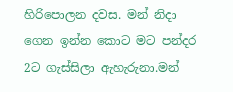හිරිපොලන දවස. මන් නිදා ගෙන ඉන්න කොට මට පන්දර 2ට ගැස්සිලා ඇහැරුනා.මන්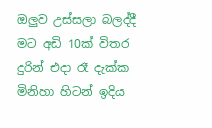ඔලුව උස්සලා බලද්දී මට අඩි 10ක් විතර දුරින් එදා රෑ දැක්ක මිනිහා හිටන් ඉදිය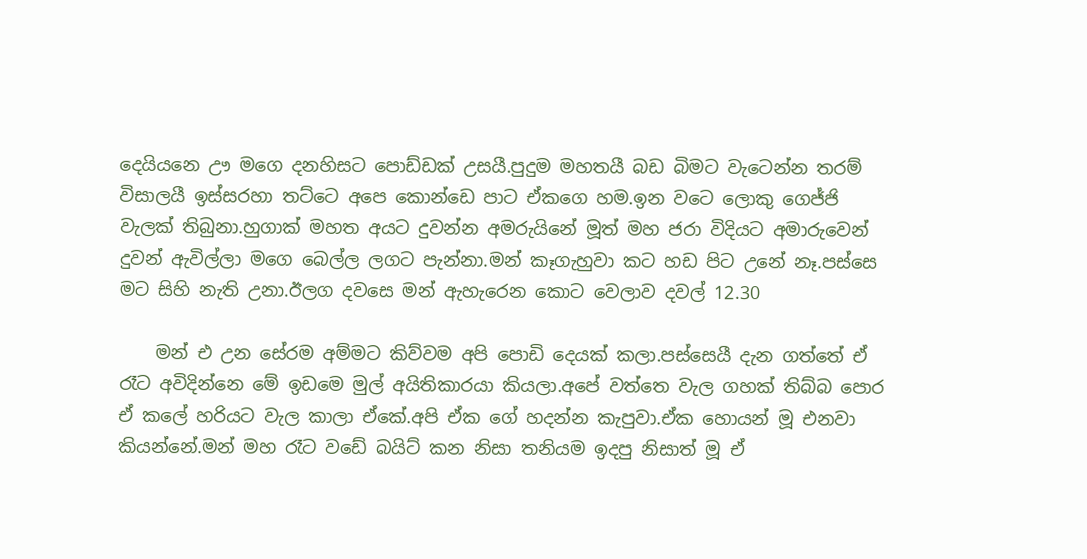දෙයියනෙ ඌ මගෙ දනහිසට පොඩ්ඩක් උසයී.පුදුම මහතයී බඩ බිමට වැටෙන්න තරම් විසාලයී ඉස්සරහා තට්ටෙ අපෙ කොන්ඩෙ පාට ඒකගෙ හම.ඉන වටෙ ලොකු ගෙජ්ජි වැලක් තිබුනා.හුගාක් මහත අයට දුවන්න අමරුයිනේ මූත් මහ ජරා විදියට අමාරුවෙන් දුවන් ඇවිල්ලා මගෙ බෙල්ල ලගට පැන්නා.මන් කෑගැහුවා කට හඩ පිට උනේ නෑ.පස්සෙ මට සිහි නැති උනා.ඊලග දවසෙ මන් ඇහැරෙන කොට වෙලාව දවල් 12.30

    මන් එ උන සේරම අම්මට කිව්වම අපි පොඩි දෙයක් කලා.පස්සෙයී දැන ගත්තේ ඒ රෑට අවිදින්නෙ මේ ඉඩමෙ මුල් අයිතිකාරයා කියලා.අපේ වත්තෙ වැල ගහක් තිබ්බ පොර ඒ කලේ හරියට වැල කාලා ඒකේ.අපි ඒක ගේ හදන්න කැපුවා.ඒක හොයන් මූ එනවා කියන්නේ.මන් මහ රෑට වඩේ බයිට් කන නිසා තනියම ඉදපු නිසාත් මූ ඒ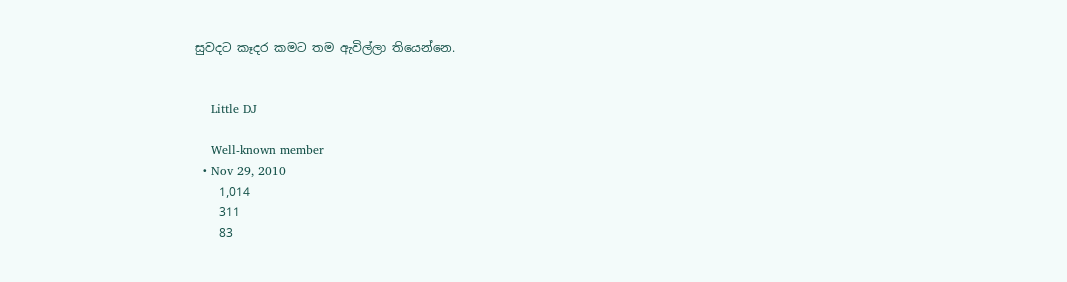සුවදට කෑදර කමට තම ඇවිල්ලා තියෙන්නෙ.


    Little DJ

    Well-known member
  • Nov 29, 2010
    1,014
    311
    83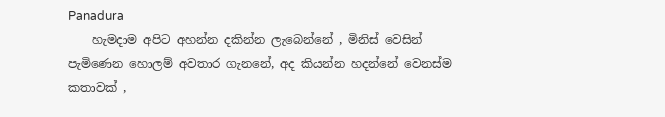Panadura
    හැමදාම අපිට අහන්න දකින්න ලැබෙන්නේ , මිනිස් වෙසින් පැමිණෙන හොලම් අවතාර ගැනනේ, අද කියන්න හදන්නේ වෙනස්ම කතාවක් ,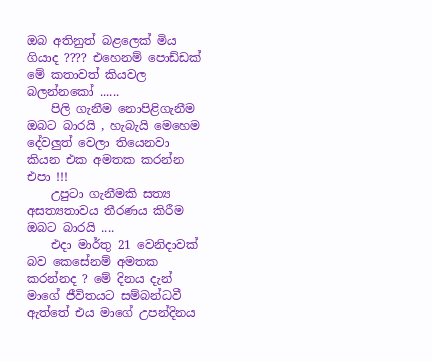ඔබ අතිනුත් බළලෙක් මිය ගියාද ???? එහෙනම් පොඩ්ඩක් මේ කතාවත් කියවල බලන්නකෝ ......
    පිලි ගැනීම නොපිළිගැනීම ඔබට බාරයි , හැබැයි මෙහෙම දේවලුත් වෙලා තියෙනවා කියන එක අමතක කරන්න එපා !!!
    උපුටා ගැනීමකි සත්‍ය අසත්‍යතාවය තීරණය කිරීම ඔබට බාරයි ....
    එදා මාර්තු 21 වෙනිදාවක් බව කෙසේනම් අමතක කරන්නද ? මේ දිනය දැන් මාගේ ජීවිතයට සම්බන්ධවී ඇත්තේ එය මාගේ උපන්දිනය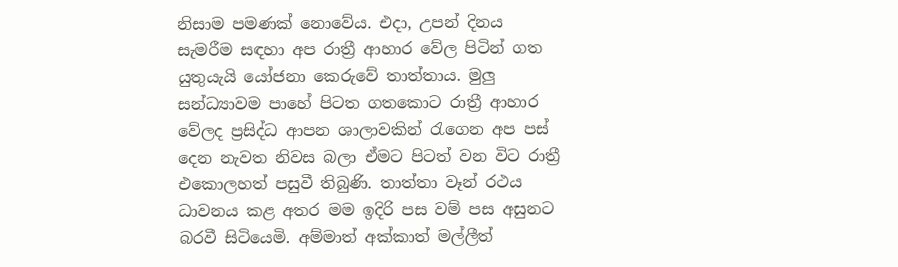නිසාම පමණක් නොවේය. එදා, උපන් දිනය සැමරීම සඳහා අප රාත්‍රී ආහාර වේල පිටින් ගත යුතුයැයි යෝජනා කෙරුවේ තාත්තාය. මුලු සන්ධ්‍යාවම පාහේ පිටත ගතකොට රාත්‍රී ආහාර වේලද ප්‍රසිද්ධ ආපන ශාලාවකින් රැගෙන අප පස් දෙන නැවත නිවස බලා ඒමට පිටත් වන විට රාත්‍රී එකොලහත් පසුවී තිබුණි. තාත්තා වෑන් රථය ධාවනය කළ අතර මම ඉදිරි පස වම් පස අසුනට බරවී සිටියෙමි. අම්මාත් අක්කාත් මල්ලීත්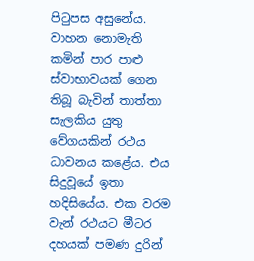පිටුපස අසුනේය. වාහන නොමැති කමින් පාර පාළු ස්වාභාවයක් ගෙන තිබූ බැවින් තාත්තා සැලකිය යුතු වේගයකින් රථය ධාවනය කළේය. එය සිදුවූයේ ඉතා හදිසියේය. එක වරම වැන් රථයට මීටර දහයක් පමණ දුරින්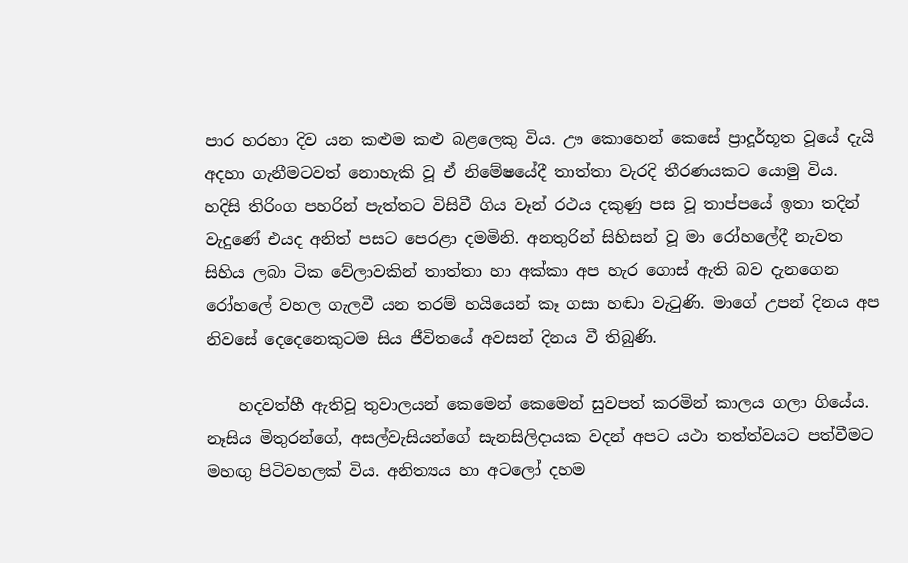පාර හරහා දිව යන කළුම කළු බළලෙකු විය. ඌ කොහෙන් කෙසේ ප්‍රාදූර්භූත වූයේ දැයි අදහා ගැනීමටවත් නොහැකි වූ ඒ නිමේෂයේදී තාත්තා වැරදි තීරණයකට යොමු විය. හදිසි තිරිංග පහරින් පැත්තට විසිවී ගිය වෑන් රථය දකුණු පස වූ තාප්පයේ ඉතා තදින් වැදුණේ එයද අනිත් පසට පෙරළා දමමිනි. අනතුරින් සිහිසන් වූ මා රෝහලේදී නැවත සිහිය ලබා ටික වේලාවකින් තාත්තා හා අක්කා අප හැර ගොස් ඇති බව දැනගෙන රෝහලේ වහල ගැලවී යන තරම් හයියෙන් කෑ ගසා හඬා වැටුණි. මාගේ උපන් දිනය අප නිවසේ දෙදෙනෙකුටම සිය ජීවිතයේ අවසන් දිනය වී තිබුණි.

    හදවත්හී ඇතිවූ තුවාලයන් කෙමෙන් කෙමෙන් සුවපත් කරමින් කාලය ගලා ගියේය. නෑසිය මිතුරන්ගේ, අසල්වැසියන්ගේ සැනසිලිදායක වදන් අපට යථා තත්ත්වයට පත්වීමට මහඟු පිටිවහලක් විය. අනිත්‍යය හා අටලෝ දහම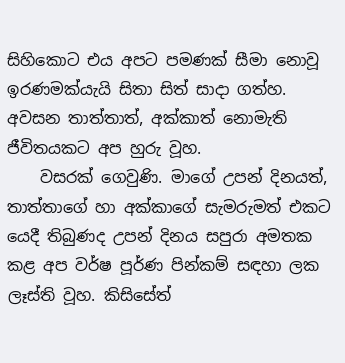සිහිකොට එය අපට පමණක් සීමා නොවූ ඉරණමක්යැයි සිතා සිත් සාදා ගත්හ. අවසන තාත්තාත්, අක්කාත් නොමැති ජීවිතයකට අප හුරු වූහ.
    වසරක් ගෙවුණි. මාගේ උපන් දිනයත්, තාත්තාගේ හා අක්කාගේ සැමරුමත් එකට යෙදී තිබුණද උපන් දිනය සපුරා අමතක කළ අප වර්ෂ පූර්ණ පින්කම් සඳහා ලක ලෑස්ති වූහ. කිසිසේත්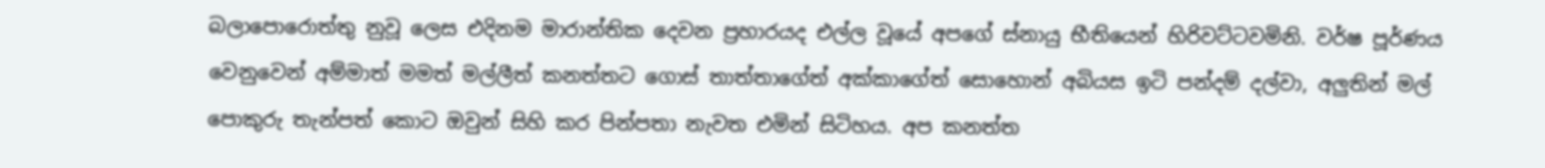බලාපොරොත්තු නුවූ ලෙස එදිනම මාරාන්තික දෙවන ප්‍රහාරයද එල්ල වූයේ අපගේ ස්නායු භීතියෙන් හිරිවට්ටවමිනි. වර්ෂ පූර්ණය වෙනුවෙන් අම්මාත් මමත් මල්ලීත් කනත්තට ගොස් තාත්තාගේත් අක්කාගේත් සොහොන් අබියස ඉටි පන්දම් දල්වා, අලුතින් මල් පොකුරු තැන්පත් කොට ඔවුන් සිහි කර පින්පතා නැවත එමින් සිටිහය. අප කනත්ත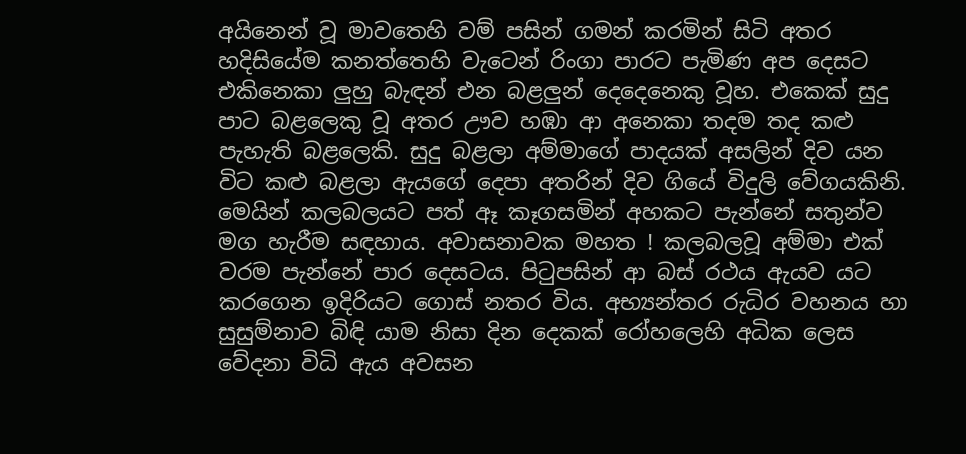අයිනෙන් වූ මාවතෙහි වම් පසින් ගමන් කරමින් සිටි අතර හදිසියේම කනත්තෙහි වැටෙන් රිංගා පාරට පැමිණ අප දෙසට එකිනෙකා ලුහු බැඳන් එන බළලුන් දෙදෙනෙකු වූහ. එකෙක් සුදු පාට බළලෙකු වූ අතර ඌව හඹා ආ අනෙකා තදම තද කළු පැහැති බළලෙකි. සුදු බළලා අම්මාගේ පාදයක් අසලින් දිව යන විට කළු බළලා ඇයගේ දෙපා අතරින් දිව ගියේ විදුලි වේගයකිනි. මෙයින් කලබලයට පත් ඈ කෑගසමින් අහකට පැන්නේ සතුන්ව මග හැරීම සඳහාය. අවාසනාවක මහත ! කලබලවූ අම්මා එක් වරම පැන්නේ පාර දෙසටය. පිටුපසින් ආ බස් රථය ඇයව යට කරගෙන ඉදිරියට ගොස් නතර විය. අභ්‍යන්තර රුධිර වහනය හා සුසුම්නාව බිඳි යාම නිසා දින දෙකක් රෝහලෙහි අධික ලෙස වේදනා විධි ඇය අවසන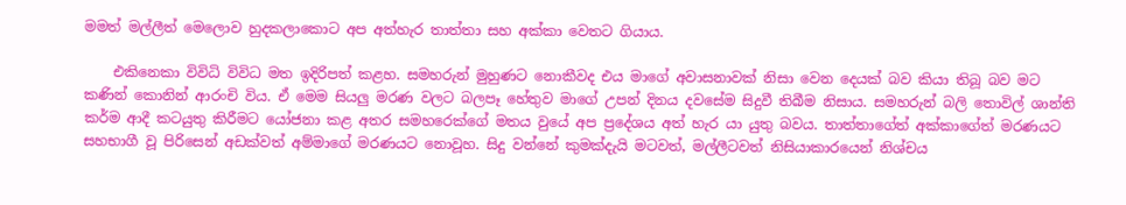මමත් මල්ලීත් මෙලොව හුදකලාකොට අප අත්හැර තාත්තා සහ අක්කා වෙතට ගියාය.

    එකිනෙකා විවිධි විවිධ මත ඉදිරිපත් කළහ. සමහරුන් මුහුණට නොකීවද එය මාගේ අවාසනාවක් නිසා වෙන දෙයක් බව කියා තිබූ බව මට කණින් කොනින් ආරංචි විය. ඒ මෙම සියලු මරණ වලට බලපෑ හේතුව මාගේ උපන් දිනය දවසේම සිදුවී තිබීම නිසාය. සමහරුන් බලි තොවිල් ශාන්ති කර්ම ආදී කටයුතු කිරීමට යෝජනා කළ අතර සමහරෙක්ගේ මතය වුයේ අප ප්‍රදේශය අත් හැර යා යුතු බවය. තාත්තාගේත් අක්කාගේත් මරණයට සහභාගී වූ පිරිසෙන් අඩක්වත් අම්මාගේ මරණයට නොවූහ. සිදු වන්නේ කුමක්දැයි මටවත්, මල්ලීටවත් නිසියාකාරයෙන් නිශ්චය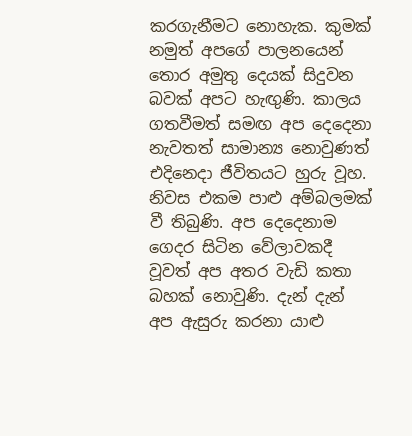කරගැනීමට නොහැක. කුමක් නමුත් අපගේ පාලනයෙන් තොර අමුතු දෙයක් සිදුවන බවක් අපට හැඟුණි. කාලය ගතවීමත් සමඟ අප දෙදෙනා නැවතත් සාමාන්‍ය නොවුණත් එදිනෙදා ජීවිතයට හුරු වූහ. නිවස එකම පාළු අම්බලමක් වී තිබුණි. අප දෙදෙනාම ගෙදර සිටින වේලාවකදී වූවත් අප අතර වැඩි කතා බහක් නොවුණි. දැන් දැන් අප ඇසුරු කරනා යාළු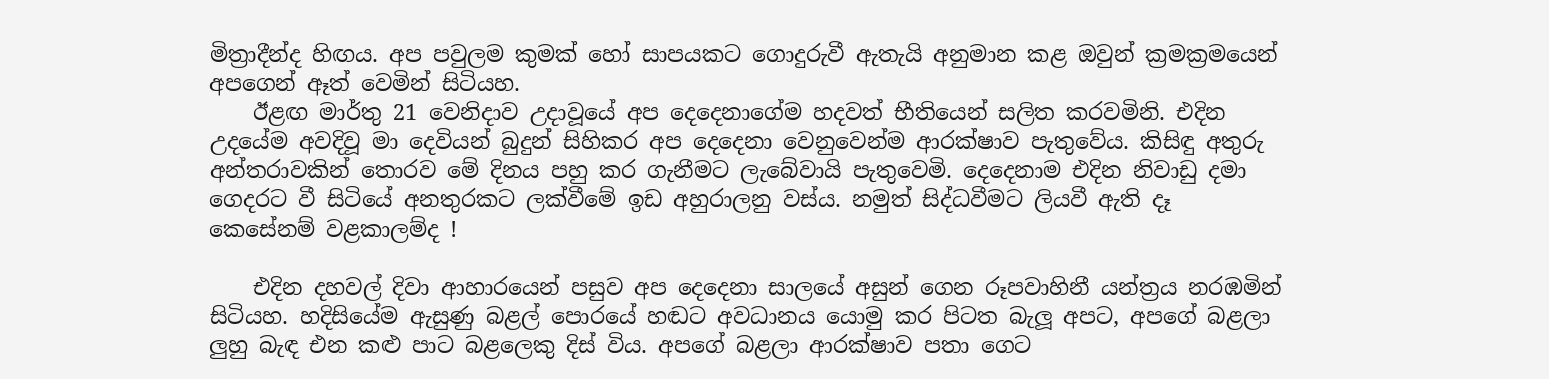මිත්‍රාදීන්ද හිඟය. අප පවුලම කුමක් හෝ සාපයකට ගොදුරුවී ඇතැයි අනුමාන කළ ඔවුන් ක්‍රමක්‍රමයෙන් අපගෙන් ඈත් වෙමින් සිටියහ.
    ඊළඟ මාර්තු 21 වෙනිදාව උදාවූයේ අප දෙදෙනාගේම හදවත් භීතියෙන් සලිත කරවමිනි. එදින උදයේම අවදිවූ මා දෙවියන් බුදුන් සිහිකර අප දෙදෙනා වෙනුවෙන්ම ආරක්ෂාව පැතුවේය. කිසිඳු අතුරු අන්තරාවකින් තොරව මේ දිනය පහු කර ගැනීමට ලැබේවායි පැතුවෙමි. දෙදෙනාම එදින නිවාඩු දමා ගෙදරට වී සිටියේ අනතුරකට ලක්වීමේ ඉඩ අහුරාලනු වස්ය. නමුත් සිද්ධවීමට ලියවී ඇති දෑ කෙසේනම් වළකාලම්ද !

    එදින දහවල් දිවා ආහාරයෙන් පසුව අප දෙදෙනා සාලයේ අසුන් ගෙන රූපවාහිනී යන්ත්‍රය නරඹමින් සිටියහ. හදිසියේම ඇසුණු බළල් පොරයේ හඬට අවධානය යොමු කර පිටත බැලූ අපට, අපගේ බළලා ලුහු බැඳ එන කළු පාට බළලෙකු දිස් විය. අපගේ බළලා ආරක්ෂාව පතා ගෙට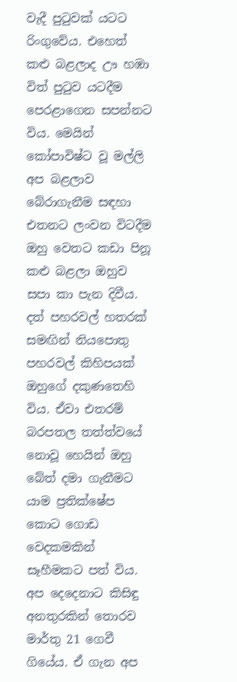වැදී පුටුවක් යටට රිංගුවේය. එහෙත් කළු බළලාද ඌ හඹා විත් පුටුව යටදීම පෙරළාගෙන සපන්නට විය. මෙයින් කෝපාවිෂ්ට වූ මල්ලි අප බළලාව බේරාගැනීම සඳහා එතනට ලංවන විටදීම ඔහු වෙතට කඩා පිනූ කළු බළලා ඔහුව සපා කා පැන දිවීය. දත් පහරවල් හතරක් සමඟින් නියපොතු පහරවල් කිහිපයක් ඔහුගේ දකුණතෙහි විය. ඒවා එතරම් බරපතල තත්ත්වයේ නොවූ හෙයින් ඔහු බේත් දමා ගැනීමට යාම ප්‍රතික්ෂේප කොට ගොඩ වෙදකමකින් සෑහීමකට පත් විය. අප දෙදෙනාට කිසිඳු අනතුරකින් තොරව මාර්තු 21 ගෙවී ගියේය. ඒ ගැන අප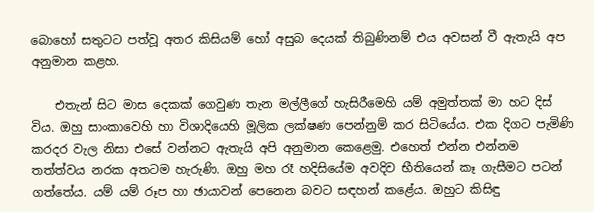බොහෝ සතුටට පත්වූ අතර කිසියම් හෝ අසුබ දෙයක් තිබුණිනම් එය අවසන් වී ඇතැයි අප අනුමාන කළහ.

    එතැන් සිට මාස දෙකක් ගෙවුණ තැන මල්ලීගේ හැසිරීමෙහි යම් අමුත්තක් මා හට දිස් විය. ඔහු සාංකාවෙහි හා විශාදියෙහි මූලික ලක්ෂණ පෙන්නුම් කර සිටියේය. එක දිගට පැමිණි කරදර වැල නිසා එසේ වන්නට ඇතැයි අපි අනුමාන කෙළෙමු. එහෙත් එන්න එන්නම තත්ත්වය නරක අතටම හැරුණි. ඔහු මහ රෑ හදිසියේම අවදිව භීතියෙන් කෑ ගැසීමට පටන් ගත්තේය. යම් යම් රූප හා ඡායාවන් පෙනෙන බවට සඳහන් කළේය. ඔහුට කිසිඳු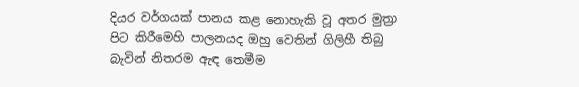දියර වර්ගයක් පානය කළ නොහැකි වූ අතර මුත්‍රා පිට කිරීමෙහි පාලනයද ඔහු වෙතින් ගිලිහී තිබු බැවින් නිතරම ඇඳ තෙමීම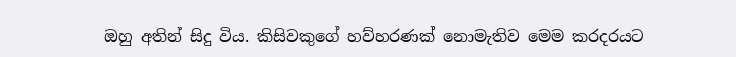ඔහු අතින් සිදු විය. කිසිවකුගේ හව්හරණක් නොමැතිව මෙම කරදරයට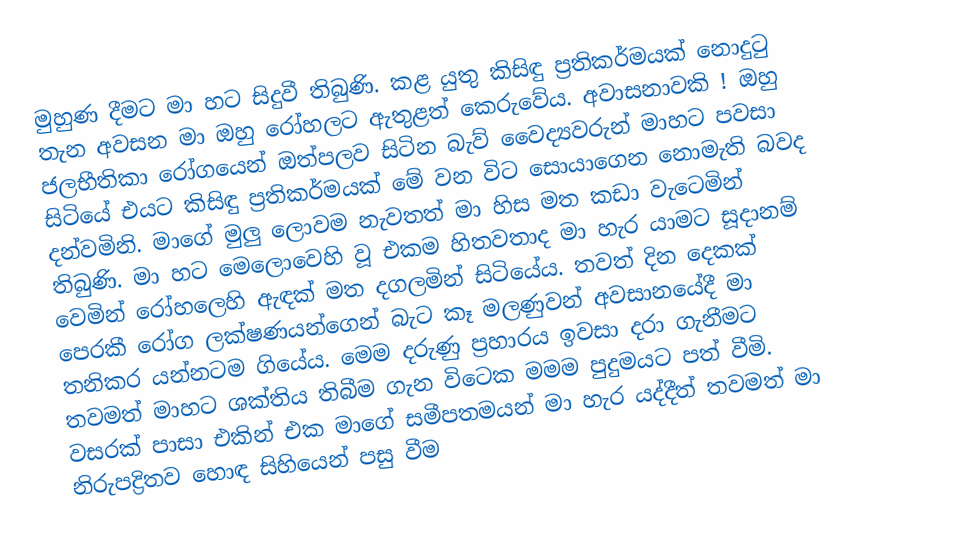මුහුණ දීමට මා හට සිදුවී තිබුණි. කළ යුතු කිසිඳු ප්‍රතිකර්මයක් නොදුටු තැන අවසන මා ඔහු රෝහලට ඇතුළත් කෙරුවේය. අවාසනාවකි ! ඔහු ජලභීතිකා රෝගයෙන් ඔත්පලව සිටින බැව් වෛද්‍යවරුන් මාහට පවසා සිටියේ එයට කිසිඳු ප්‍රතිකර්මයක් මේ වන විට සොයාගෙන නොමැති බවද දන්වමිනි. මාගේ මුලු ලොවම නැවතත් මා හිස මත කඩා වැටෙමින් තිබුණි. මා හට මෙලොවෙහි වූ එකම හිතවතාද මා හැර යාමට සූදානම් වෙමින් රෝහලෙහි ඇඳක් මත දගලමින් සිටියේය. තවත් දින දෙකක් පෙරකී රෝග ලක්ෂණයන්ගෙන් බැට කෑ මලණුවන් අවසානයේදී මා තනිකර යන්නටම ගියේය. මෙම දරුණු ප්‍රහාරය ඉවසා දරා ගැනීමට තවමත් මාහට ශක්තිය තිබීම ගැන විටෙක මමම පුදුමයට පත් වීමි. වසරක් පාසා එකින් එක මාගේ සමීපතමයන් මා හැර යද්දීත් තවමත් මා නිරුපද්‍රිතව හොඳ සිහියෙන් පසු වීම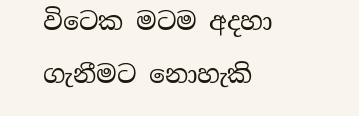විටෙක මටම අදහා ගැනීමට නොහැකි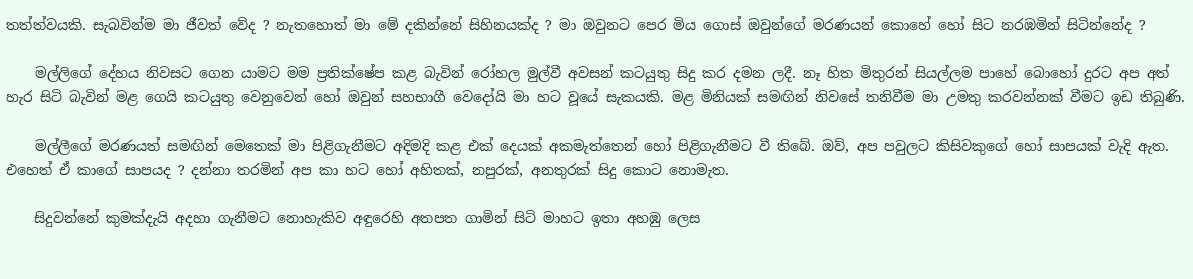තත්ත්වයකි. සැබවින්ම මා ජීවත් වේද ? නැතහොත් මා මේ දකින්නේ සිහිනයක්ද ? මා ඔවුනට පෙර මිය ගොස් ඔවුන්ගේ මරණයන් කොහේ හෝ සිට නරඹමින් සිටින්නේද ?

    මල්ලිගේ දේහය නිවසට ගෙන යාමට මම ප්‍රතික්ෂේප කළ බැවින් රෝහල මුල්වී අවසන් කටයුතු සිදු කර දමන ලදී. නෑ හිත මිතුරන් සියල්ලම පාහේ බොහෝ දුරට අප අත් හැර සිටි බැවින් මළ ගෙයි කටයුතු වෙනුවෙන් හෝ ඔවුන් සහභාගී වෙදෝයි මා හට වූයේ සැකයකි. මළ මිනියක් සමඟින් නිවසේ තනිවීම මා උමතු කරවන්නක් වීමට ඉඩ තිබුණි.

    මල්ලීගේ මරණයත් සමඟින් මෙතෙක් මා පිළිගැනීමට අදිමදි කළ එක් දෙයක් අකමැත්තෙන් හෝ පිළිගැනීමට වී තිබේ. ඔව්, අප පවුලට කිසිවකුගේ හෝ සාපයක් වැදි ඇත. එහෙත් ඒ කාගේ සාපයද ? දන්නා තරමින් අප කා හට හෝ අහිතක්, නපුරක්, අනතුරක් සිදු කොට නොමැත.

    සිදුවන්නේ කුමක්දැයි අදහා ගැනීමට නොහැකිව අඳුරෙහි අතපත ගාමින් සිටි මාහට ඉතා අහඹු ලෙස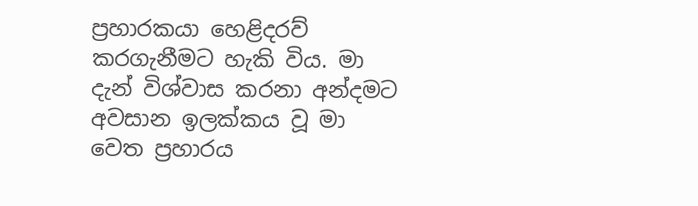ප්‍රහාරකයා හෙළිදරව් කරගැනීමට හැකි විය. මා දැන් විශ්වාස කරනා අන්දමට අවසාන ඉලක්කය වූ මා වෙත ප්‍රහාරය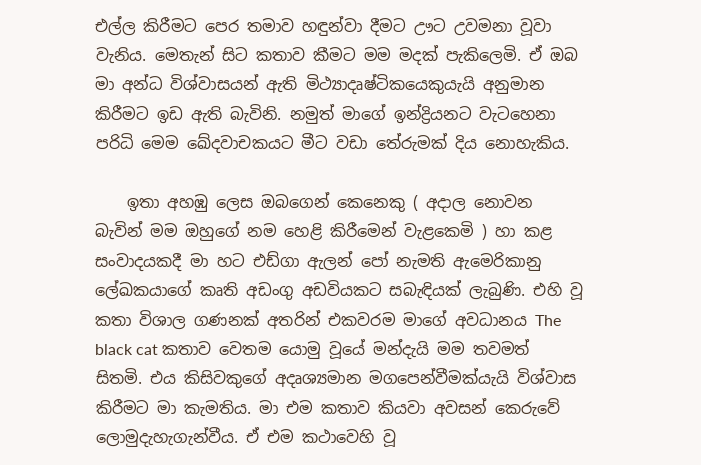එල්ල කිරීමට පෙර තමාව හඳුන්වා දීමට ඌට උවමනා වූවා වැනිය. මෙතැන් සිට කතාව කීමට මම මදක් පැකිලෙමි. ඒ ඔබ මා අන්ධ විශ්වාසයන් ඇති මිථ්‍යාදෘෂ්ටිකයෙකුයැයි අනුමාන කිරීමට ඉඩ ඇති බැවිනි. නමුත් මාගේ ඉන්ද්‍රියනට වැටහෙනා පරිධි මෙම ඛේදවාචකයට මීට වඩා තේරුමක් දිය නොහැකිය.

    ඉතා අහඹු ලෙස ඔබගෙන් කෙනෙකු ( අදාල නොවන බැවින් මම ඔහුගේ නම හෙළි කිරීමෙන් වැළකෙමි ) හා කළ සංවාදයකදී මා හට එඩ්ගා ඇලන් පෝ නැමති ඇමෙරිකානු ලේඛකයාගේ කෘති අඩංගු අඩවියකට සබැඳියක් ලැබුණි. එහි වූ කතා විශාල ගණනක් අතරින් එකවරම මාගේ අවධානය The black cat කතාව වෙතම යොමු වූයේ මන්දැයි මම තවමත් සිතමි. එය කිසිවකුගේ අදෘශ්‍යමාන මගපෙන්වීමක්යැයි විශ්වාස කිරීමට මා කැමතිය. මා එම කතාව කියවා අවසන් කෙරුවේ ලොමුදැහැගැන්වීය. ඒ එම කථාවෙහි වූ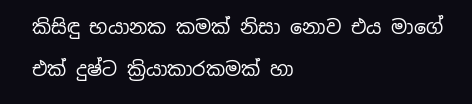කිසිඳු භයානක කමක් නිසා නොව එය මාගේ එක් දුෂ්ට ක්‍රියාකාරකමක් හා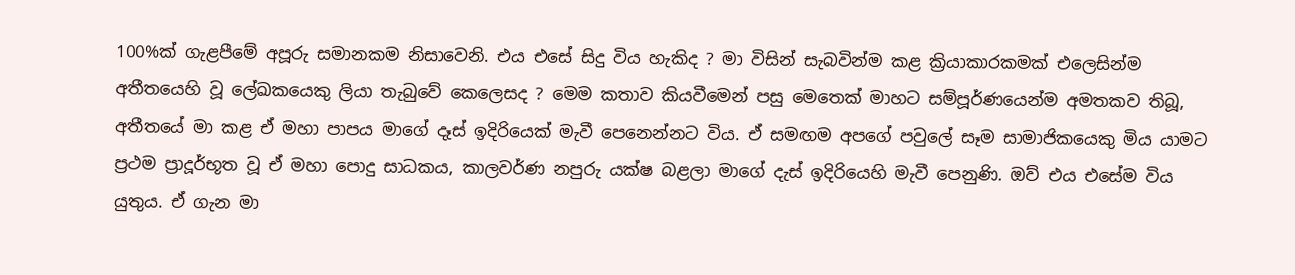100%ක් ගැළපීමේ අපූරු සමානකම නිසාවෙනි. එය එසේ සිදු විය හැකිද ? මා විසින් සැබවින්ම කළ ක්‍රියාකාරකමක් එලෙසින්ම අතීතයෙහි වූ ලේඛකයෙකු ලියා තැබුවේ කෙලෙසද ? මෙම කතාව කියවීමෙන් පසු මෙතෙක් මාහට සම්පූර්ණයෙන්ම අමතකව තිබූ, අතීතයේ මා කළ ඒ මහා පාපය මාගේ දෑස් ඉදිරියෙක් මැවී පෙනෙන්නට විය. ඒ සමඟම අපගේ පවුලේ සෑම සාමාජිකයෙකු මිය යාමට ප්‍රථම ප්‍රාදූර්භූත වූ ඒ මහා පොදු සාධකය, කාලවර්ණ නපුරු යක්ෂ බළලා මාගේ දැස් ඉදිරියෙහි මැවී පෙනුණි. ඔව් එය එසේම විය යුතුය. ඒ ගැන මා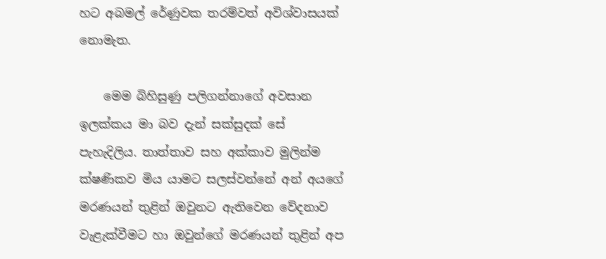හට අබමල් රේණුවක තරම්වත් අවිශ්වාසයක් නොමැත.

    මෙම බිහිසුණු පලිගන්නාගේ අවසාන ඉලක්කය මා බව දැන් සක්සුදක් සේ පැහැදිලිය. තාත්තාව සහ අක්කාව මුලින්ම ක්ෂණිකව මිය යාමට සලස්වන්නේ අන් අයගේ මරණයන් තුළින් ඔවුනට ඇතිවෙන වේදනාව වැළැක්වීමට හා ඔවුන්ගේ මරණයන් තුළින් අප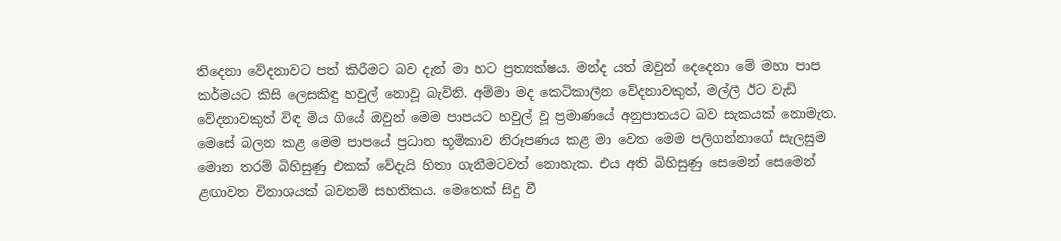තිදෙනා වේදනාවට පත් කිරීමට බව දැන් මා හට ප්‍රත්‍යක්ෂය. මන්ද යත් ඔවුන් දෙදෙනා මේ මහා පාප කර්මයට කිසි ලෙසකිඳු හවුල් නොවූ බැවිනි. අම්මා මද කෙටිකාලීන වේදනාවකුත්, මල්ලී ඊට වැඩි වේදනාවකුත් විඳ මිය ගියේ ඔවුන් මෙම පාපයට හවුල් වූ ප්‍රමාණයේ අනුපාතයට බව සැකයක් නොමැත. මෙසේ බලන කළ මෙම පාපයේ ප්‍රධාන භූමිකාව නිරූපණය කළ මා වෙත මෙම පලිගන්නාගේ සැලසුම මොන තරම් බිහිසුණු එකක් වේදැයි හිතා ගැනීමටවත් නොහැක. එය අති බිහිසුණු සෙමෙන් සෙමෙන් ළඟාවන විනාශයක් බවනම් සහතිකය. මෙතෙක් සිදු වී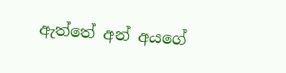ඇත්තේ අන් අයගේ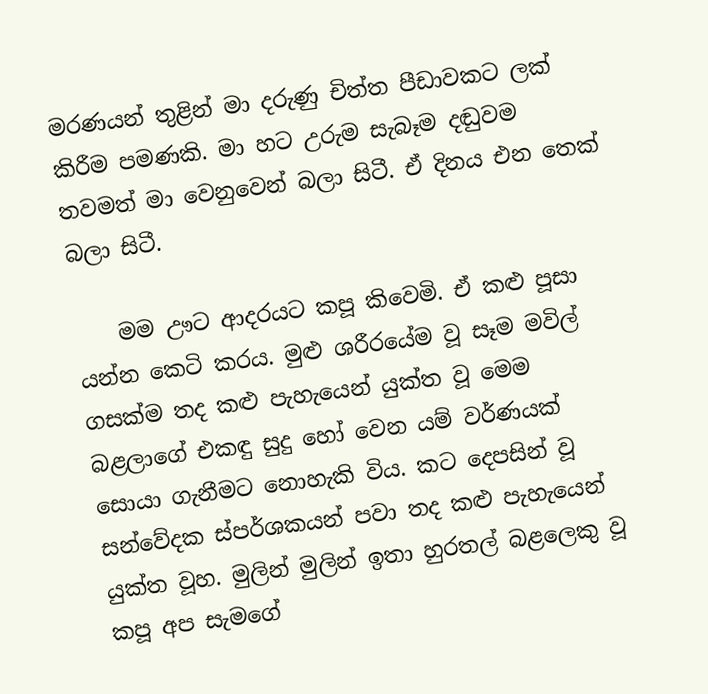මරණයන් තුළින් මා දරුණු චිත්ත පීඩාවකට ලක් කිරීම පමණකි. මා හට උරුම සැබෑම දඬුවම තවමත් මා වෙනුවෙන් බලා සිටී. ඒ දිනය එන තෙක් බලා සිටී.

    මම ඌට ආදරයට කපූ කිවෙමි. ඒ කළු පූසා යන්න කෙටි කරය. මුළු ශරීරයේම වූ සෑම මවිල් ගසක්ම තද කළු පැහැයෙන් යුක්ත වූ මෙම බළලාගේ එකඳු සුදු හෝ වෙන යම් වර්ණයක් සොයා ගැනීමට නොහැකි විය. කට දෙපසින් වූ සන්වේදක ස්පර්ශකයන් පවා තද කළු පැහැයෙන් යුක්ත වූහ. මුලින් මුලින් ඉතා හුරතල් බළලෙකු වූ කපූ අප සැමගේ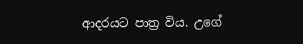ආදරයට පාත්‍ර විය. උගේ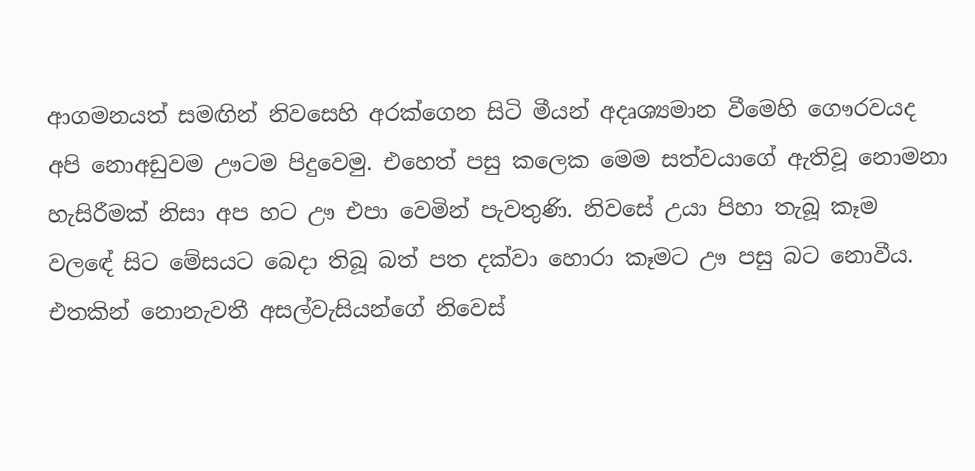ආගමනයත් සමඟින් නිවසෙහි අරක්ගෙන සිටි මීයන් අදෘශ්‍යමාන වීමෙහි ගෞරවයද අපි නොඅඩුවම ඌටම පිදුවෙමු. එහෙත් පසු කලෙක මෙම සත්වයාගේ ඇතිවූ නොමනා හැසිරීමක් නිසා අප හට ඌ එපා වෙමින් පැවතුණි. නිවසේ උයා පිහා තැබූ කෑම වලඳේ සිට මේසයට බෙදා තිබූ බත් පත දක්වා හොරා කෑමට ඌ පසු බට නොවීය. එතකින් නොනැවතී අසල්වැසියන්ගේ නිවෙස්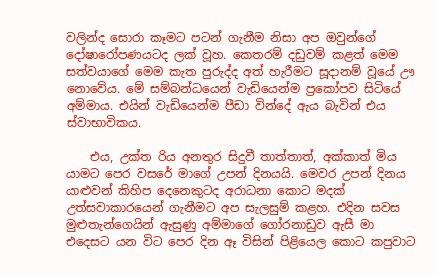වලින්ද සොරා කෑමට පටන් ගැනීම නිසා අප ඔවුන්ගේ දෝෂාරෝපණයටද ලක් වූහ. කෙතරම් දඩුවම් කළත් මෙම සත්වයාගේ මෙම කැත පුරුද්ද අත් හැරීමට සූදානම් වූයේ ඌ නොවේය. මේ සම්බන්ධයෙන් වැඩියෙන්ම ප්‍රකෝපව සිටියේ අම්මාය. එයින් වැඩියෙන්ම පීඩා වින්දේ ඇය බැවින් එය ස්වාභාවිකය.

    එය, උක්ත රිය අනතුර සිදුවී තාත්තාත්, අක්කාත් මිය යාමට පෙර වසරේ මාගේ උපන් දිනයයි. මෙවර උපන් දිනය යාළුවන් කිහිප දෙනෙකුටද අරාධනා කොට මදක් උත්සවාකාරයෙන් ගැනීමට අප සැලසුම් කළහ. එදින සවස මුළුතැන්ගෙයින් ඇසුණු අම්මාගේ ගෝරනාඩුව ඇසී මා එදෙසට යන විට පෙර දින ඈ විසින් පිළියෙල කොට කපුවාට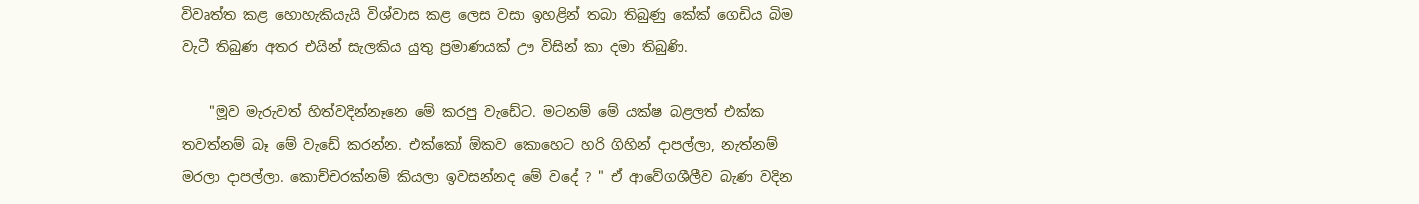විවෘත්ත කළ හොහැකියැයි විශ්වාස කළ ලෙස වසා ඉහළින් තබා තිබුණු කේක් ගෙඩිය බිම වැටී තිබුණ අතර එයින් සැලකිය යුතු ප්‍රමාණයක් ඌ විසින් කා දමා තිබුණි.

    "මූව මැරුවත් හිත්වදින්නෑනෙ මේ කරපු වැඩේට. මටනම් මේ යක්ෂ බළලත් එක්ක තවත්නම් බෑ මේ වැඩේ කරන්න. එක්කෝ ඕකව කොහෙට හරි ගිහින් දාපල්ලා, නැත්නම් මරලා දාපල්ලා. කොච්චරක්නම් කියලා ඉවසන්නද මේ වදේ ? " ඒ ආවේගශීලීව බැණ වදින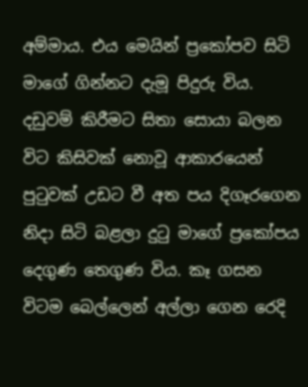අම්මාය. එය මෙයින් ප්‍රකෝපව සිටි මාගේ ගින්නට දැමූ පිදුරු විය. දඩුවම් කිරීමට සිතා සොයා බලන විට කිසිවක් නොවූ ආකාරයෙන් පුටුවක් උඩට වී අත පය දිගෑරගෙන නිදා සිටි බළලා දුටු මාගේ ප්‍රකෝපය දෙගුණ තෙගුණ විය. කෑ ගසන විටම බෙල්ලෙන් අල්ලා ගෙන රෙදි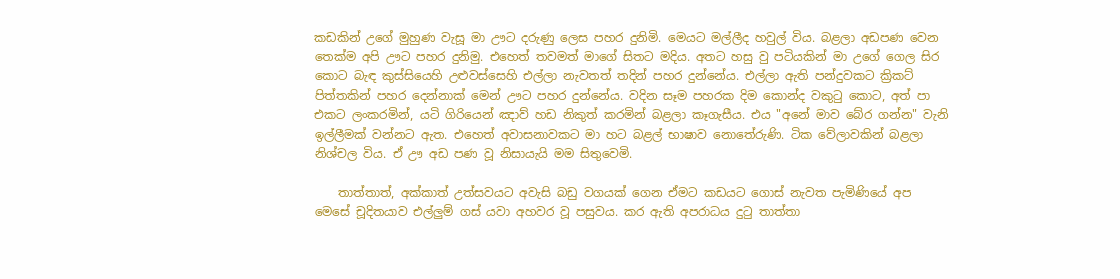කඩකින් උගේ මුහුණ වැසූ මා ඌට දරුණු ලෙස පහර දුනිමි. මෙයට මල්ලීද හවුල් විය. බළලා අඩපණ වෙන තෙක්ම අපි ඌට පහර දුනිමු. එහෙත් තවමත් මාගේ සිතට මදිය. අතට හසු වු පටියකින් මා උගේ ගෙල සිර කොට බැඳ කුස්සියෙහි උළුවස්සෙහි එල්ලා නැවතත් තදින් පහර දුන්නේය. එල්ලා ඇති පන්දුවකට ක්‍රිකට් පිත්තකින් පහර දෙන්නාක් මෙන් ඌට පහර දුන්නේය. වදින සෑම පහරක දිම කොන්ද වකුටු කොට, අත් පා එකට ලංකරමින්, යටි ගිරියෙන් ඤාව් හඩ නිකුත් කරමින් බළලා කෑගැසීය. එය "අනේ මාව බේර ගන්න" වැනි ඉල්ලීමක් වන්නට ඇත. එහෙත් අවාසනාවකට මා හට බළල් භාෂාව නොතේරුණි. ටික වේලාවකින් බළලා නිශ්චල විය. ඒ ඌ අඩ පණ වූ නිසායැයි මම සිතුවෙමි.

    තාත්තාත්, අක්කාත් උත්සවයට අවැසි බඩු වගයක් ගෙන ඒමට කඩයට ගොස් නැවත පැමිණියේ අප මෙසේ චූදිතයාව එල්ලුම් ගස් යවා අහවර වූ පසුවය. කර ඇති අපරාධය දුටු තාත්තා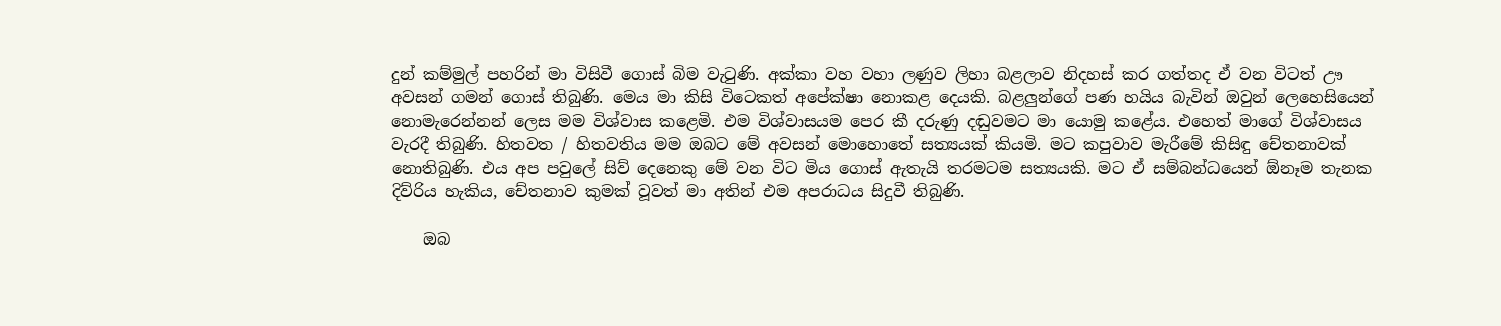දුන් කම්මුල් පහරින් මා විසිවී ගොස් බිම වැටුණි. අක්කා වහ වහා ලණුව ලිහා බළලාව නිදහස් කර ගත්තද ඒ වන විටත් ඌ අවසන් ගමන් ගොස් තිබුණි. මෙය මා කිසි විටෙකත් අපේක්ෂා නොකළ දෙයකි. බළලුන්ගේ පණ හයිය බැවින් ඔවුන් ලෙහෙසියෙන් නොමැරෙන්නන් ලෙස මම විශ්වාස කළෙමි. එම විශ්වාසයම පෙර කී දරුණු දඬුවමට මා යොමු කළේය. එහෙත් මාගේ විශ්වාසය වැරදී තිබුණි. හිතවත / හිතවතිය මම ඔබට මේ අවසන් මොහොතේ සත්‍යයක් කියමි. මට කපුවාව මැරීමේ කිසිඳු චේතනාවක් නොතිබුණි. එය අප පවුලේ සිව් දෙනෙකු මේ වන විට මිය ගොස් ඇතැයි තරමටම සත්‍යයකි. මට ඒ සම්බන්ධයෙන් ඕනෑම තැනක දිව්රිය හැකිය, චේතනාව කුමක් වූවත් මා අතින් එම අපරාධය සිදුවී තිබුණි.

    ඔබ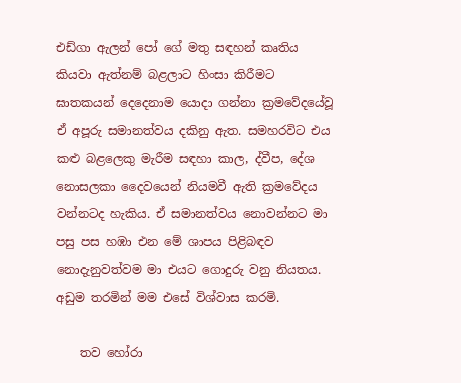එඩ්ගා ඇලන් පෝ ගේ මතු සඳහන් කෘතිය කියවා ඇත්නම් බළලාට හිංසා කිරීමට ඝාතකයන් දෙදෙනාම යොදා ගන්නා ක්‍රමවේදයේවූ ඒ අපූරු සමානත්වය දකිනු ඇත. සමහරවිට එය කළු බළලෙකු මැරීම සඳහා කාල, ද්වීප, දේශ නොසලකා දෛවයෙන් නියමවී ඇති ක්‍රමවේදය වන්නටද හැකිය. ඒ සමානත්වය නොවන්නට මා පසු පස හඹා එන මේ ශාපය පිළිබඳව නොදැනුවත්වම මා එයට ගොදුරු වනු නියතය. අඩුම තරමින් මම එසේ විශ්වාස කරමි.

    තව හෝරා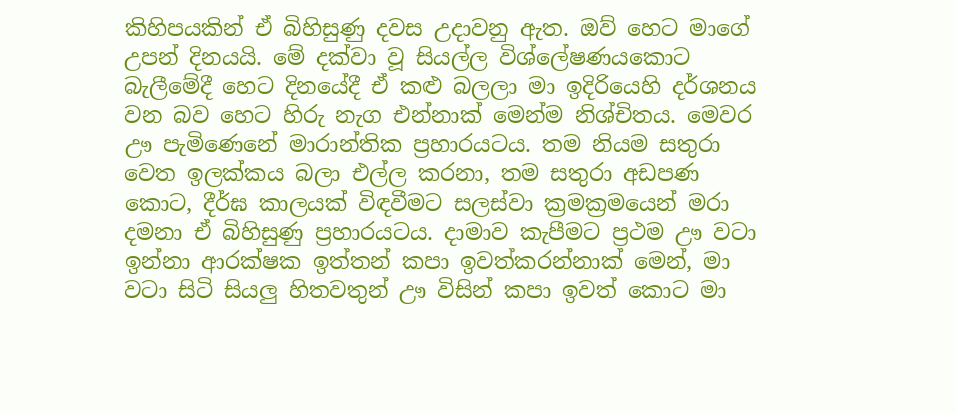කිහිපයකින් ඒ බිහිසුණු දවස උදාවනු ඇත. ඔව් හෙට මාගේ උපන් දිනයයි. මේ දක්වා වූ සියල්ල විශ්ලේෂණයකොට බැලීමේදී හෙට දිනයේදී ඒ කළු බලලා මා ඉදිරියෙහි දර්ශනය වන බව හෙට හිරු නැග එන්නාක් මෙන්ම නිශ්චිතය. මෙවර ඌ පැමිණෙනේ මාරාන්තික ප්‍රහාරයටය. තම නියම සතුරා වෙත ඉලක්කය බලා එල්ල කරනා, තම සතුරා අඩපණ කොට, දීර්ඝ කාලයක් විඳවීමට සලස්වා ක්‍රමක්‍රමයෙන් මරා දමනා ඒ බිහිසුණු ප්‍රහාරයටය. දාමාව කැපීමට ප්‍රථම ඌ වටා ඉන්නා ආරක්ෂක ඉත්තන් කපා ඉවත්කරන්නාක් මෙන්, මා වටා සිටි සියලු හිතවතුන් ඌ විසින් කපා ඉවත් කොට මා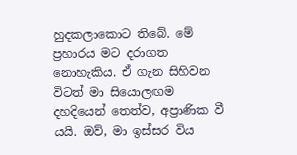හුදකලාකොට තිබේ. මේ ප්‍රහාරය මට දරාගත නොහැකිය. ඒ ගැන සිහිවන විටත් මා සියොලඟම දහදියෙන් තෙත්ව, අප්‍රාණික වී යයි. ඔව්, මා ඉස්සර විය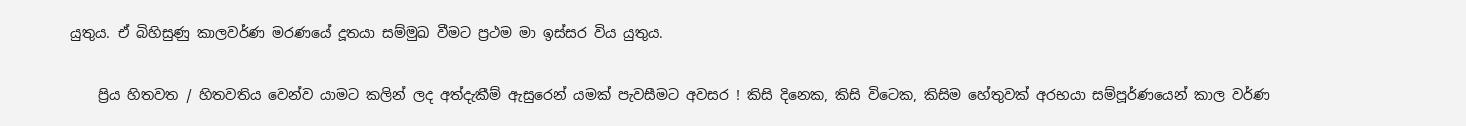යුතුය. ඒ බිහිසුණු කාලවර්ණ මරණයේ දූතයා සම්මුඛ වීමට ප්‍රථම මා ඉස්සර විය යුතුය.

    ප්‍රිය හිතවත / හිතවතිය වෙන්ව යාමට කලින් ලද අත්දැකීම් ඇසුරෙන් යමක් පැවසීමට අවසර ! කිසි දිනෙක, කිසි විටෙක, කිසිම හේතුවක් අරභයා සම්පූර්ණයෙන් කාල වර්ණ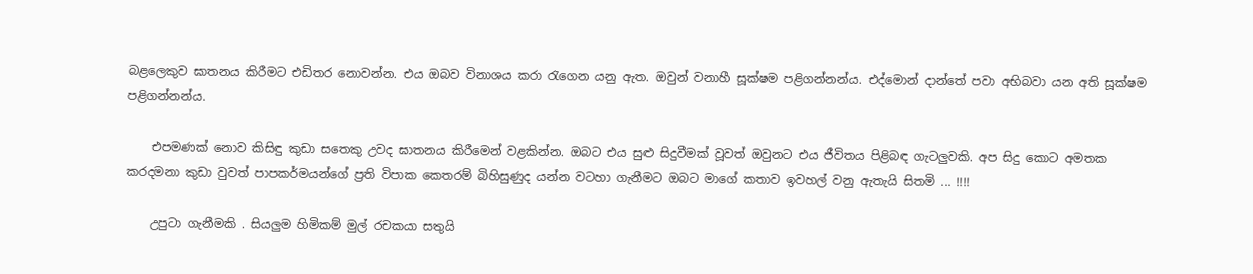බළලෙකුව ඝාතනය කිරීමට එඩිතර නොවන්න. එය ඔබව විනාශය කරා රැගෙන යනු ඇත. ඔවුන් වනාහී සූක්ෂම පළිගන්නන්ය. එද්මොන් දාන්තේ පවා අභිබවා යන අති සූක්ෂම පළිගන්නන්ය.

    එපමණක් නොව කිසිඳු කුඩා සතෙකු උවද ඝාතනය කිරීමෙන් වළකින්න. ඔබට එය සුළු සිදුවීමක් වූවත් ඔවුනට එය ජීවිතය පිළිබඳ ගැටලුවකි. අප සිදු කොට අමතක කරදමනා කුඩා වුවත් පාපකර්මයන්ගේ ප්‍රති විපාක කෙතරම් බිහිසුණුද යන්න වටහා ගැනීමට ඔබට මාගේ කතාව ඉවහල් වනු ඇතැයි සිතමි ... !!!!

    උපුටා ගැනීමකි . සියලුම හිමිකම් මුල් රචකයා සතුයි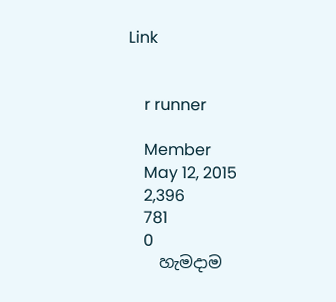Link


    r runner

    Member
    May 12, 2015
    2,396
    781
    0
    හැමදාම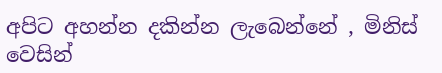අපිට අහන්න දකින්න ලැබෙන්නේ , මිනිස් වෙසින්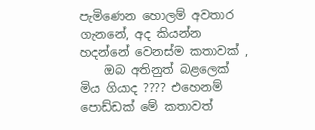පැමිණෙන හොලම් අවතාර ගැනනේ, අද කියන්න හදන්නේ වෙනස්ම කතාවක් ,
    ඔබ අතිනුත් බළලෙක් මිය ගියාද ???? එහෙනම් පොඩ්ඩක් මේ කතාවත්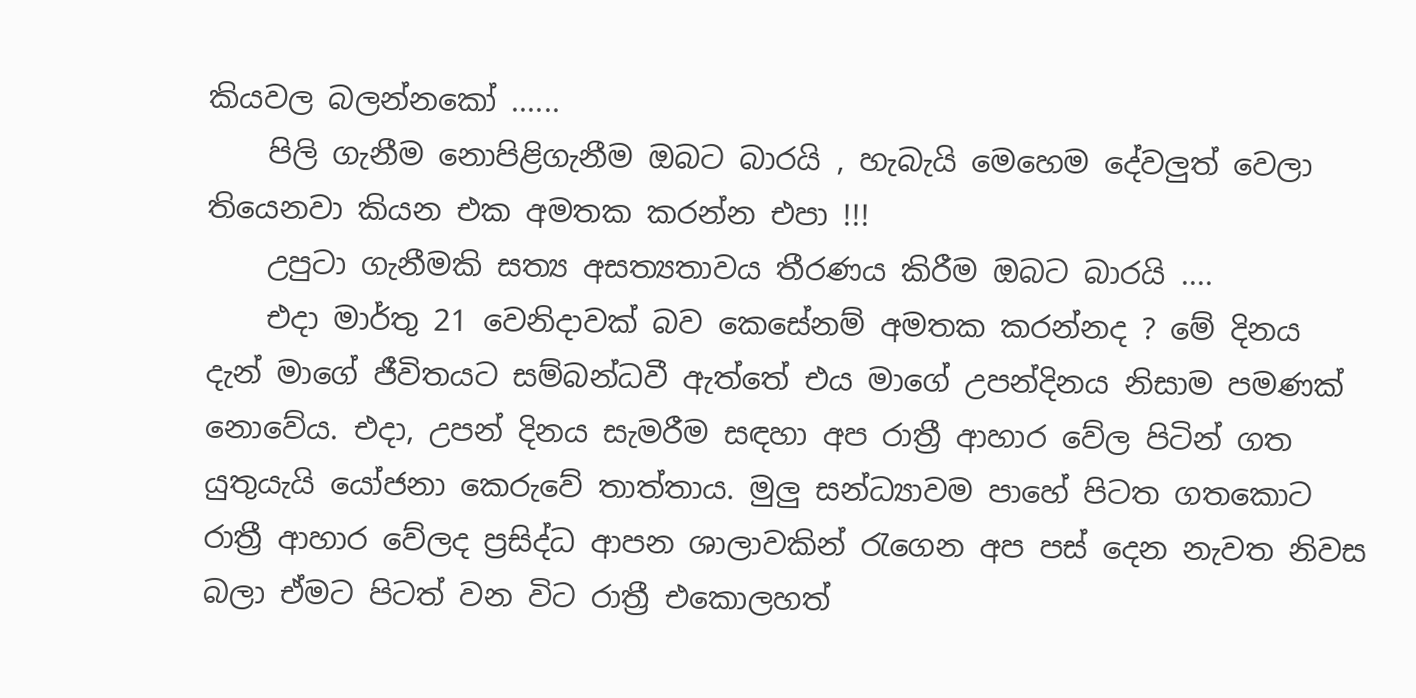කියවල බලන්නකෝ ......
    පිලි ගැනීම නොපිළිගැනීම ඔබට බාරයි , හැබැයි මෙහෙම දේවලුත් වෙලා තියෙනවා කියන එක අමතක කරන්න එපා !!!
    උපුටා ගැනීමකි සත්‍ය අසත්‍යතාවය තීරණය කිරීම ඔබට බාරයි ....
    එදා මාර්තු 21 වෙනිදාවක් බව කෙසේනම් අමතක කරන්නද ? මේ දිනය දැන් මාගේ ජීවිතයට සම්බන්ධවී ඇත්තේ එය මාගේ උපන්දිනය නිසාම පමණක් නොවේය. එදා, උපන් දිනය සැමරීම සඳහා අප රාත්‍රී ආහාර වේල පිටින් ගත යුතුයැයි යෝජනා කෙරුවේ තාත්තාය. මුලු සන්ධ්‍යාවම පාහේ පිටත ගතකොට රාත්‍රී ආහාර වේලද ප්‍රසිද්ධ ආපන ශාලාවකින් රැගෙන අප පස් දෙන නැවත නිවස බලා ඒමට පිටත් වන විට රාත්‍රී එකොලහත්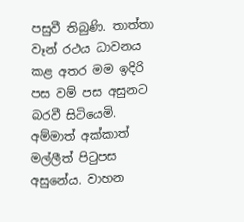පසුවී තිබුණි. තාත්තා වෑන් රථය ධාවනය කළ අතර මම ඉදිරි පස වම් පස අසුනට බරවී සිටියෙමි. අම්මාත් අක්කාත් මල්ලීත් පිටුපස අසුනේය. වාහන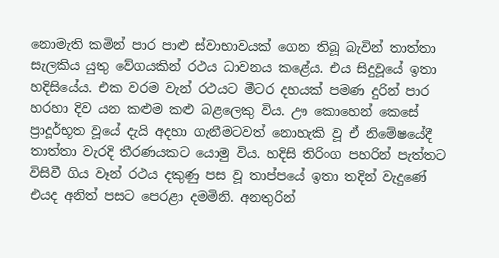නොමැති කමින් පාර පාළු ස්වාභාවයක් ගෙන තිබූ බැවින් තාත්තා සැලකිය යුතු වේගයකින් රථය ධාවනය කළේය. එය සිදුවූයේ ඉතා හදිසියේය. එක වරම වැන් රථයට මීටර දහයක් පමණ දුරින් පාර හරහා දිව යන කළුම කළු බළලෙකු විය. ඌ කොහෙන් කෙසේ ප්‍රාදූර්භූත වූයේ දැයි අදහා ගැනීමටවත් නොහැකි වූ ඒ නිමේෂයේදී තාත්තා වැරදි තීරණයකට යොමු විය. හදිසි තිරිංග පහරින් පැත්තට විසිවී ගිය වෑන් රථය දකුණු පස වූ තාප්පයේ ඉතා තදින් වැදුණේ එයද අනිත් පසට පෙරළා දමමිනි. අනතුරින්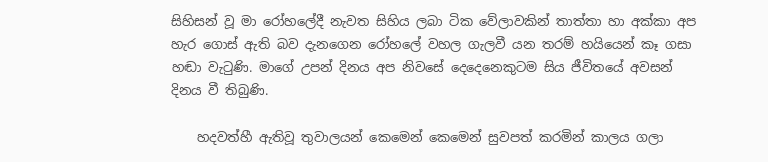සිහිසන් වූ මා රෝහලේදී නැවත සිහිය ලබා ටික වේලාවකින් තාත්තා හා අක්කා අප හැර ගොස් ඇති බව දැනගෙන රෝහලේ වහල ගැලවී යන තරම් හයියෙන් කෑ ගසා හඬා වැටුණි. මාගේ උපන් දිනය අප නිවසේ දෙදෙනෙකුටම සිය ජීවිතයේ අවසන් දිනය වී තිබුණි.

    හදවත්හී ඇතිවූ තුවාලයන් කෙමෙන් කෙමෙන් සුවපත් කරමින් කාලය ගලා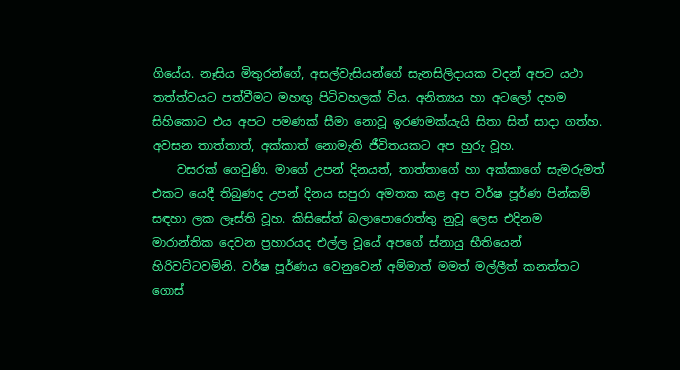ගියේය. නෑසිය මිතුරන්ගේ, අසල්වැසියන්ගේ සැනසිලිදායක වදන් අපට යථා තත්ත්වයට පත්වීමට මහඟු පිටිවහලක් විය. අනිත්‍යය හා අටලෝ දහම සිහිකොට එය අපට පමණක් සීමා නොවූ ඉරණමක්යැයි සිතා සිත් සාදා ගත්හ. අවසන තාත්තාත්, අක්කාත් නොමැති ජීවිතයකට අප හුරු වූහ.
    වසරක් ගෙවුණි. මාගේ උපන් දිනයත්, තාත්තාගේ හා අක්කාගේ සැමරුමත් එකට යෙදී තිබුණද උපන් දිනය සපුරා අමතක කළ අප වර්ෂ පූර්ණ පින්කම් සඳහා ලක ලෑස්ති වූහ. කිසිසේත් බලාපොරොත්තු නුවූ ලෙස එදිනම මාරාන්තික දෙවන ප්‍රහාරයද එල්ල වූයේ අපගේ ස්නායු භීතියෙන් හිරිවට්ටවමිනි. වර්ෂ පූර්ණය වෙනුවෙන් අම්මාත් මමත් මල්ලීත් කනත්තට ගොස්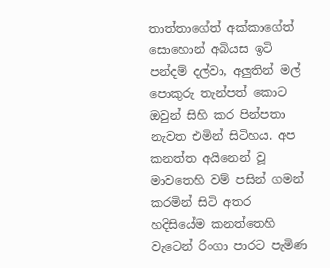තාත්තාගේත් අක්කාගේත් සොහොන් අබියස ඉටි පන්දම් දල්වා, අලුතින් මල් පොකුරු තැන්පත් කොට ඔවුන් සිහි කර පින්පතා නැවත එමින් සිටිහය. අප කනත්ත අයිනෙන් වූ මාවතෙහි වම් පසින් ගමන් කරමින් සිටි අතර හදිසියේම කනත්තෙහි වැටෙන් රිංගා පාරට පැමිණ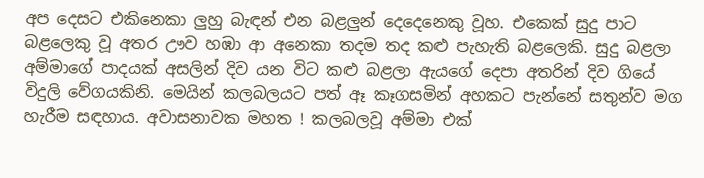අප දෙසට එකිනෙකා ලුහු බැඳන් එන බළලුන් දෙදෙනෙකු වූහ. එකෙක් සුදු පාට බළලෙකු වූ අතර ඌව හඹා ආ අනෙකා තදම තද කළු පැහැති බළලෙකි. සුදු බළලා අම්මාගේ පාදයක් අසලින් දිව යන විට කළු බළලා ඇයගේ දෙපා අතරින් දිව ගියේ විදුලි වේගයකිනි. මෙයින් කලබලයට පත් ඈ කෑගසමින් අහකට පැන්නේ සතුන්ව මග හැරීම සඳහාය. අවාසනාවක මහත ! කලබලවූ අම්මා එක්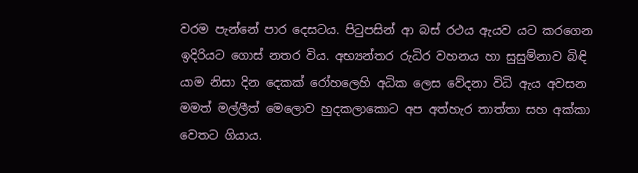වරම පැන්නේ පාර දෙසටය. පිටුපසින් ආ බස් රථය ඇයව යට කරගෙන ඉදිරියට ගොස් නතර විය. අභ්‍යන්තර රුධිර වහනය හා සුසුම්නාව බිඳි යාම නිසා දින දෙකක් රෝහලෙහි අධික ලෙස වේදනා විධි ඇය අවසන මමත් මල්ලීත් මෙලොව හුදකලාකොට අප අත්හැර තාත්තා සහ අක්කා වෙතට ගියාය.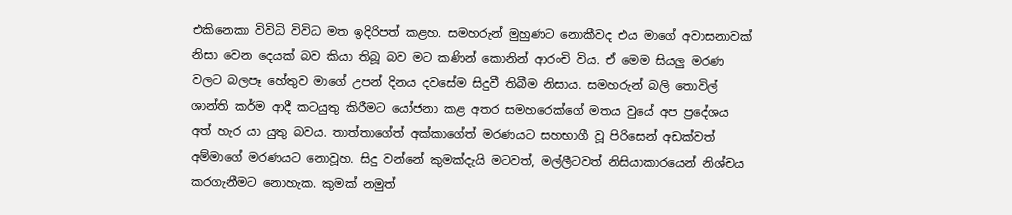එකිනෙකා විවිධි විවිධ මත ඉදිරිපත් කළහ. සමහරුන් මුහුණට නොකීවද එය මාගේ අවාසනාවක් නිසා වෙන දෙයක් බව කියා තිබූ බව මට කණින් කොනින් ආරංචි විය. ඒ මෙම සියලු මරණ වලට බලපෑ හේතුව මාගේ උපන් දිනය දවසේම සිදුවී තිබීම නිසාය. සමහරුන් බලි තොවිල් ශාන්ති කර්ම ආදී කටයුතු කිරීමට යෝජනා කළ අතර සමහරෙක්ගේ මතය වුයේ අප ප්‍රදේශය අත් හැර යා යුතු බවය. තාත්තාගේත් අක්කාගේත් මරණයට සහභාගී වූ පිරිසෙන් අඩක්වත් අම්මාගේ මරණයට නොවූහ. සිදු වන්නේ කුමක්දැයි මටවත්, මල්ලීටවත් නිසියාකාරයෙන් නිශ්චය කරගැනීමට නොහැක. කුමක් නමුත්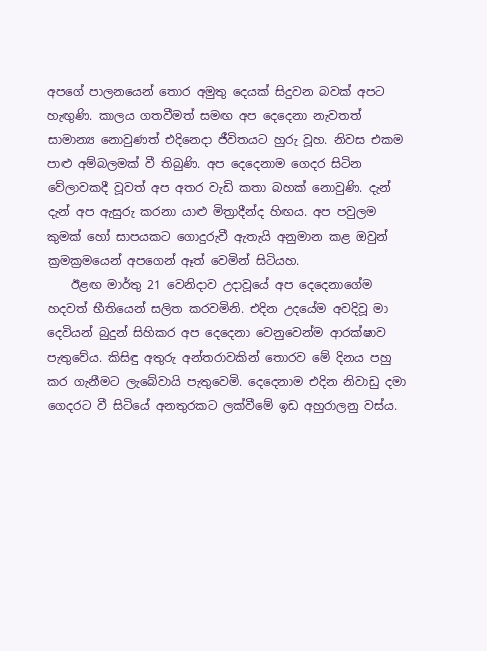අපගේ පාලනයෙන් තොර අමුතු දෙයක් සිදුවන බවක් අපට හැඟුණි. කාලය ගතවීමත් සමඟ අප දෙදෙනා නැවතත් සාමාන්‍ය නොවුණත් එදිනෙදා ජීවිතයට හුරු වූහ. නිවස එකම පාළු අම්බලමක් වී තිබුණි. අප දෙදෙනාම ගෙදර සිටින වේලාවකදී වූවත් අප අතර වැඩි කතා බහක් නොවුණි. දැන් දැන් අප ඇසුරු කරනා යාළු මිත්‍රාදීන්ද හිඟය. අප පවුලම කුමක් හෝ සාපයකට ගොදුරුවී ඇතැයි අනුමාන කළ ඔවුන් ක්‍රමක්‍රමයෙන් අපගෙන් ඈත් වෙමින් සිටියහ.
    ඊළඟ මාර්තු 21 වෙනිදාව උදාවූයේ අප දෙදෙනාගේම හදවත් භීතියෙන් සලිත කරවමිනි. එදින උදයේම අවදිවූ මා දෙවියන් බුදුන් සිහිකර අප දෙදෙනා වෙනුවෙන්ම ආරක්ෂාව පැතුවේය. කිසිඳු අතුරු අන්තරාවකින් තොරව මේ දිනය පහු කර ගැනීමට ලැබේවායි පැතුවෙමි. දෙදෙනාම එදින නිවාඩු දමා ගෙදරට වී සිටියේ අනතුරකට ලක්වීමේ ඉඩ අහුරාලනු වස්ය.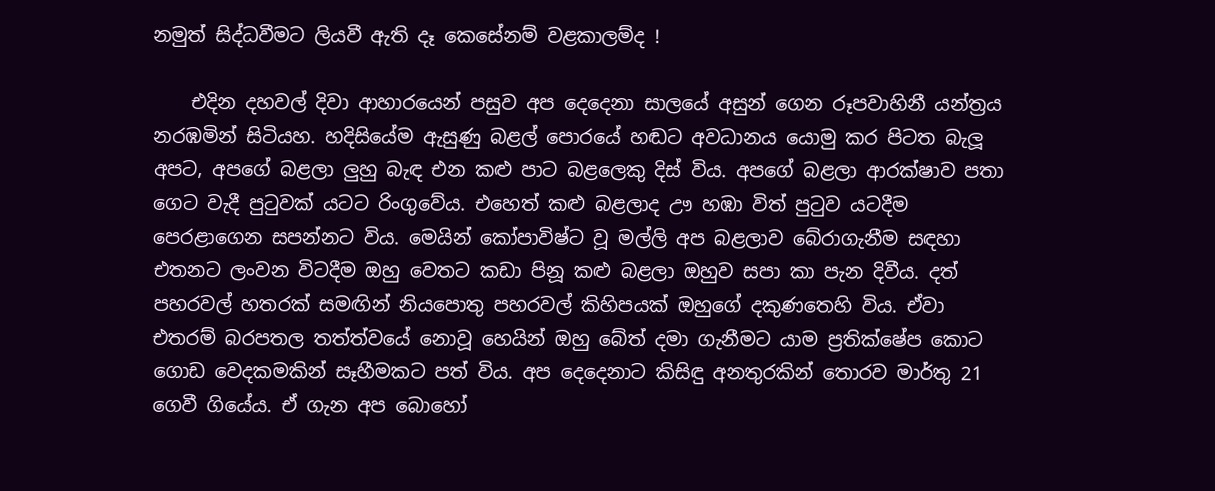නමුත් සිද්ධවීමට ලියවී ඇති දෑ කෙසේනම් වළකාලම්ද !

    එදින දහවල් දිවා ආහාරයෙන් පසුව අප දෙදෙනා සාලයේ අසුන් ගෙන රූපවාහිනී යන්ත්‍රය නරඹමින් සිටියහ. හදිසියේම ඇසුණු බළල් පොරයේ හඬට අවධානය යොමු කර පිටත බැලූ අපට, අපගේ බළලා ලුහු බැඳ එන කළු පාට බළලෙකු දිස් විය. අපගේ බළලා ආරක්ෂාව පතා ගෙට වැදී පුටුවක් යටට රිංගුවේය. එහෙත් කළු බළලාද ඌ හඹා විත් පුටුව යටදීම පෙරළාගෙන සපන්නට විය. මෙයින් කෝපාවිෂ්ට වූ මල්ලි අප බළලාව බේරාගැනීම සඳහා එතනට ලංවන විටදීම ඔහු වෙතට කඩා පිනූ කළු බළලා ඔහුව සපා කා පැන දිවීය. දත් පහරවල් හතරක් සමඟින් නියපොතු පහරවල් කිහිපයක් ඔහුගේ දකුණතෙහි විය. ඒවා එතරම් බරපතල තත්ත්වයේ නොවූ හෙයින් ඔහු බේත් දමා ගැනීමට යාම ප්‍රතික්ෂේප කොට ගොඩ වෙදකමකින් සෑහීමකට පත් විය. අප දෙදෙනාට කිසිඳු අනතුරකින් තොරව මාර්තු 21 ගෙවී ගියේය. ඒ ගැන අප බොහෝ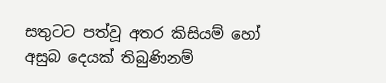සතුටට පත්වූ අතර කිසියම් හෝ අසුබ දෙයක් තිබුණිනම්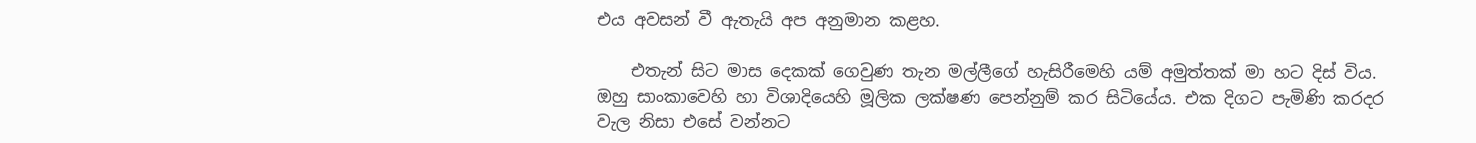එය අවසන් වී ඇතැයි අප අනුමාන කළහ.

    එතැන් සිට මාස දෙකක් ගෙවුණ තැන මල්ලීගේ හැසිරීමෙහි යම් අමුත්තක් මා හට දිස් විය. ඔහු සාංකාවෙහි හා විශාදියෙහි මූලික ලක්ෂණ පෙන්නුම් කර සිටියේය. එක දිගට පැමිණි කරදර වැල නිසා එසේ වන්නට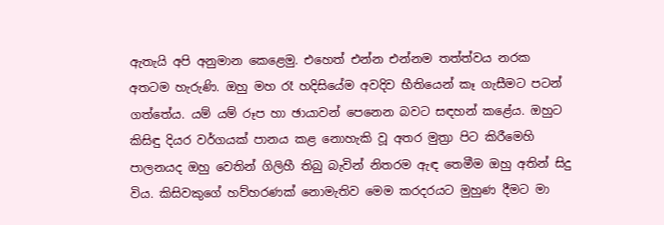ඇතැයි අපි අනුමාන කෙළෙමු. එහෙත් එන්න එන්නම තත්ත්වය නරක අතටම හැරුණි. ඔහු මහ රෑ හදිසියේම අවදිව භීතියෙන් කෑ ගැසීමට පටන් ගත්තේය. යම් යම් රූප හා ඡායාවන් පෙනෙන බවට සඳහන් කළේය. ඔහුට කිසිඳු දියර වර්ගයක් පානය කළ නොහැකි වූ අතර මුත්‍රා පිට කිරීමෙහි පාලනයද ඔහු වෙතින් ගිලිහී තිබු බැවින් නිතරම ඇඳ තෙමීම ඔහු අතින් සිදු විය. කිසිවකුගේ හව්හරණක් නොමැතිව මෙම කරදරයට මුහුණ දීමට මා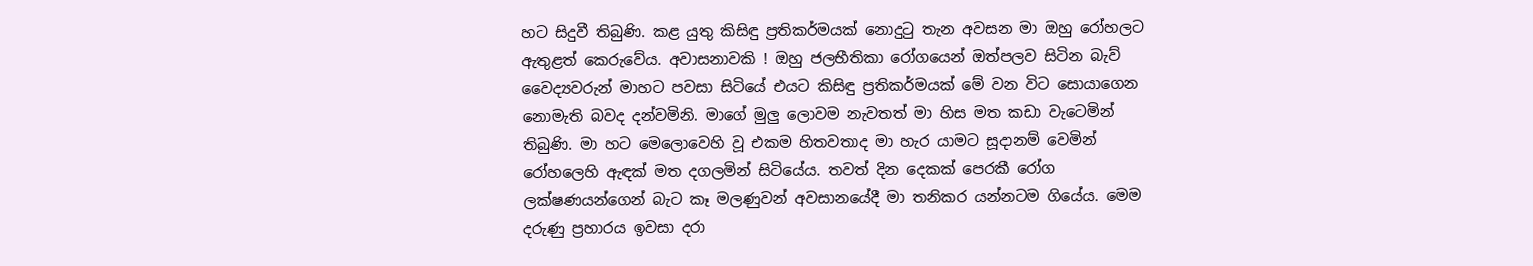හට සිදුවී තිබුණි. කළ යුතු කිසිඳු ප්‍රතිකර්මයක් නොදුටු තැන අවසන මා ඔහු රෝහලට ඇතුළත් කෙරුවේය. අවාසනාවකි ! ඔහු ජලභීතිකා රෝගයෙන් ඔත්පලව සිටින බැව් වෛද්‍යවරුන් මාහට පවසා සිටියේ එයට කිසිඳු ප්‍රතිකර්මයක් මේ වන විට සොයාගෙන නොමැති බවද දන්වමිනි. මාගේ මුලු ලොවම නැවතත් මා හිස මත කඩා වැටෙමින් තිබුණි. මා හට මෙලොවෙහි වූ එකම හිතවතාද මා හැර යාමට සූදානම් වෙමින් රෝහලෙහි ඇඳක් මත දගලමින් සිටියේය. තවත් දින දෙකක් පෙරකී රෝග ලක්ෂණයන්ගෙන් බැට කෑ මලණුවන් අවසානයේදී මා තනිකර යන්නටම ගියේය. මෙම දරුණු ප්‍රහාරය ඉවසා දරා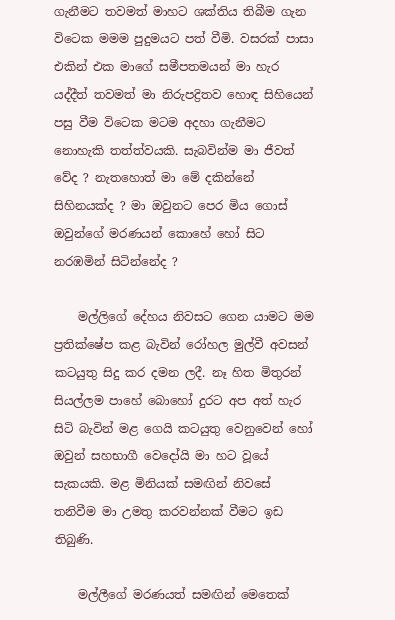ගැනීමට තවමත් මාහට ශක්තිය තිබීම ගැන විටෙක මමම පුදුමයට පත් වීමි. වසරක් පාසා එකින් එක මාගේ සමීපතමයන් මා හැර යද්දීත් තවමත් මා නිරුපද්‍රිතව හොඳ සිහියෙන් පසු වීම විටෙක මටම අදහා ගැනීමට නොහැකි තත්ත්වයකි. සැබවින්ම මා ජීවත් වේද ? නැතහොත් මා මේ දකින්නේ සිහිනයක්ද ? මා ඔවුනට පෙර මිය ගොස් ඔවුන්ගේ මරණයන් කොහේ හෝ සිට නරඹමින් සිටින්නේද ?

    මල්ලිගේ දේහය නිවසට ගෙන යාමට මම ප්‍රතික්ෂේප කළ බැවින් රෝහල මුල්වී අවසන් කටයුතු සිදු කර දමන ලදී. නෑ හිත මිතුරන් සියල්ලම පාහේ බොහෝ දුරට අප අත් හැර සිටි බැවින් මළ ගෙයි කටයුතු වෙනුවෙන් හෝ ඔවුන් සහභාගී වෙදෝයි මා හට වූයේ සැකයකි. මළ මිනියක් සමඟින් නිවසේ තනිවීම මා උමතු කරවන්නක් වීමට ඉඩ තිබුණි.

    මල්ලීගේ මරණයත් සමඟින් මෙතෙක්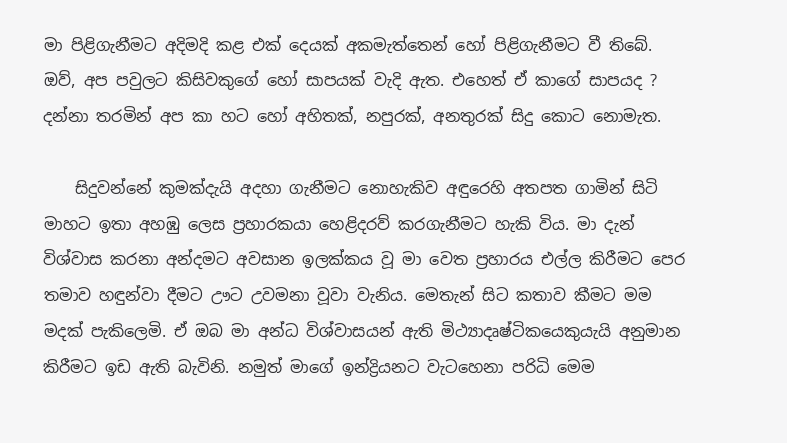මා පිළිගැනීමට අදිමදි කළ එක් දෙයක් අකමැත්තෙන් හෝ පිළිගැනීමට වී තිබේ. ඔව්, අප පවුලට කිසිවකුගේ හෝ සාපයක් වැදි ඇත. එහෙත් ඒ කාගේ සාපයද ? දන්නා තරමින් අප කා හට හෝ අහිතක්, නපුරක්, අනතුරක් සිදු කොට නොමැත.

    සිදුවන්නේ කුමක්දැයි අදහා ගැනීමට නොහැකිව අඳුරෙහි අතපත ගාමින් සිටි මාහට ඉතා අහඹු ලෙස ප්‍රහාරකයා හෙළිදරව් කරගැනීමට හැකි විය. මා දැන් විශ්වාස කරනා අන්දමට අවසාන ඉලක්කය වූ මා වෙත ප්‍රහාරය එල්ල කිරීමට පෙර තමාව හඳුන්වා දීමට ඌට උවමනා වූවා වැනිය. මෙතැන් සිට කතාව කීමට මම මදක් පැකිලෙමි. ඒ ඔබ මා අන්ධ විශ්වාසයන් ඇති මිථ්‍යාදෘෂ්ටිකයෙකුයැයි අනුමාන කිරීමට ඉඩ ඇති බැවිනි. නමුත් මාගේ ඉන්ද්‍රියනට වැටහෙනා පරිධි මෙම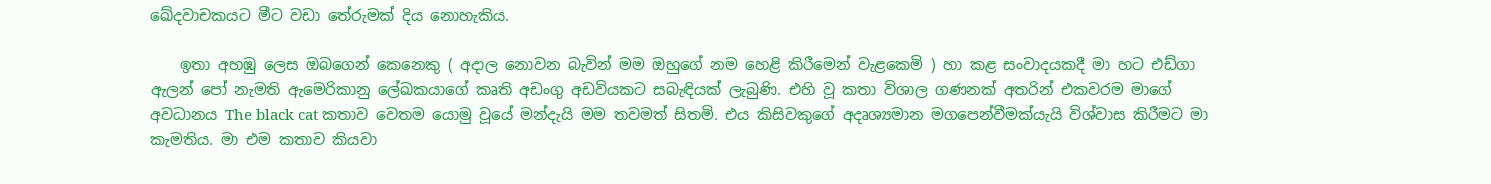ඛේදවාචකයට මීට වඩා තේරුමක් දිය නොහැකිය.

    ඉතා අහඹු ලෙස ඔබගෙන් කෙනෙකු ( අදාල නොවන බැවින් මම ඔහුගේ නම හෙළි කිරීමෙන් වැළකෙමි ) හා කළ සංවාදයකදී මා හට එඩ්ගා ඇලන් පෝ නැමති ඇමෙරිකානු ලේඛකයාගේ කෘති අඩංගු අඩවියකට සබැඳියක් ලැබුණි. එහි වූ කතා විශාල ගණනක් අතරින් එකවරම මාගේ අවධානය The black cat කතාව වෙතම යොමු වූයේ මන්දැයි මම තවමත් සිතමි. එය කිසිවකුගේ අදෘශ්‍යමාන මගපෙන්වීමක්යැයි විශ්වාස කිරීමට මා කැමතිය. මා එම කතාව කියවා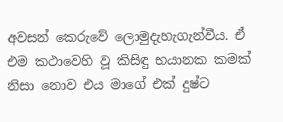අවසන් කෙරුවේ ලොමුදැහැගැන්වීය. ඒ එම කථාවෙහි වූ කිසිඳු භයානක කමක් නිසා නොව එය මාගේ එක් දුෂ්ට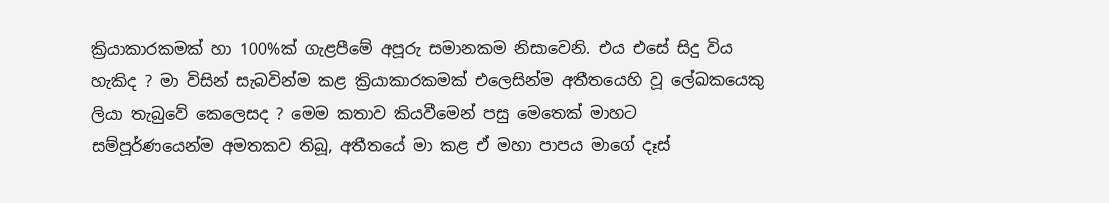ක්‍රියාකාරකමක් හා 100%ක් ගැළපීමේ අපූරු සමානකම නිසාවෙනි. එය එසේ සිදු විය හැකිද ? මා විසින් සැබවින්ම කළ ක්‍රියාකාරකමක් එලෙසින්ම අතීතයෙහි වූ ලේඛකයෙකු ලියා තැබුවේ කෙලෙසද ? මෙම කතාව කියවීමෙන් පසු මෙතෙක් මාහට සම්පූර්ණයෙන්ම අමතකව තිබූ, අතීතයේ මා කළ ඒ මහා පාපය මාගේ දෑස්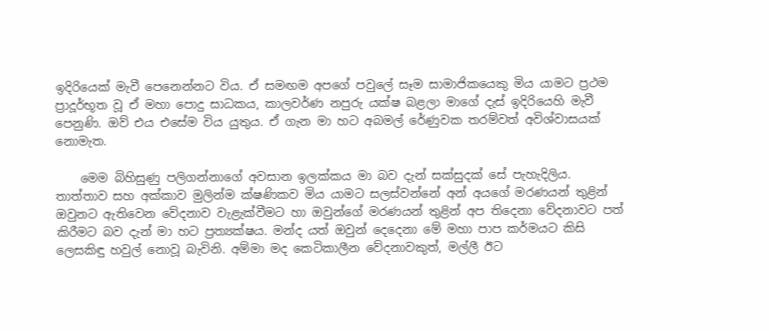ඉදිරියෙක් මැවී පෙනෙන්නට විය. ඒ සමඟම අපගේ පවුලේ සෑම සාමාජිකයෙකු මිය යාමට ප්‍රථම ප්‍රාදූර්භූත වූ ඒ මහා පොදු සාධකය, කාලවර්ණ නපුරු යක්ෂ බළලා මාගේ දැස් ඉදිරියෙහි මැවී පෙනුණි. ඔව් එය එසේම විය යුතුය. ඒ ගැන මා හට අබමල් රේණුවක තරම්වත් අවිශ්වාසයක් නොමැත.

    මෙම බිහිසුණු පලිගන්නාගේ අවසාන ඉලක්කය මා බව දැන් සක්සුදක් සේ පැහැදිලිය. තාත්තාව සහ අක්කාව මුලින්ම ක්ෂණිකව මිය යාමට සලස්වන්නේ අන් අයගේ මරණයන් තුළින් ඔවුනට ඇතිවෙන වේදනාව වැළැක්වීමට හා ඔවුන්ගේ මරණයන් තුළින් අප තිදෙනා වේදනාවට පත් කිරීමට බව දැන් මා හට ප්‍රත්‍යක්ෂය. මන්ද යත් ඔවුන් දෙදෙනා මේ මහා පාප කර්මයට කිසි ලෙසකිඳු හවුල් නොවූ බැවිනි. අම්මා මද කෙටිකාලීන වේදනාවකුත්, මල්ලී ඊට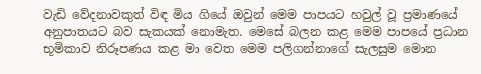වැඩි වේදනාවකුත් විඳ මිය ගියේ ඔවුන් මෙම පාපයට හවුල් වූ ප්‍රමාණයේ අනුපාතයට බව සැකයක් නොමැත. මෙසේ බලන කළ මෙම පාපයේ ප්‍රධාන භූමිකාව නිරූපණය කළ මා වෙත මෙම පලිගන්නාගේ සැලසුම මොන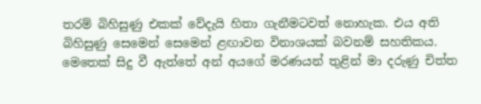තරම් බිහිසුණු එකක් වේදැයි හිතා ගැනීමටවත් නොහැක. එය අති බිහිසුණු සෙමෙන් සෙමෙන් ළඟාවන විනාශයක් බවනම් සහතිකය. මෙතෙක් සිදු වී ඇත්තේ අන් අයගේ මරණයන් තුළින් මා දරුණු චිත්ත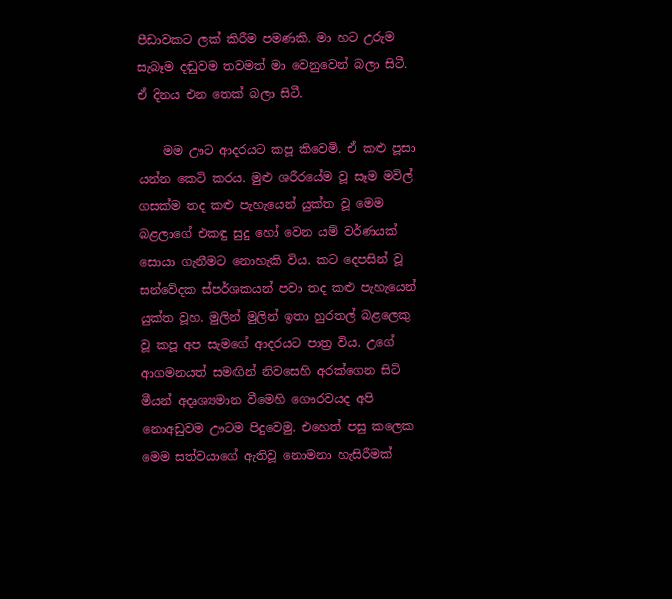පීඩාවකට ලක් කිරීම පමණකි. මා හට උරුම සැබෑම දඬුවම තවමත් මා වෙනුවෙන් බලා සිටී. ඒ දිනය එන තෙක් බලා සිටී.

    මම ඌට ආදරයට කපූ කිවෙමි. ඒ කළු පූසා යන්න කෙටි කරය. මුළු ශරීරයේම වූ සෑම මවිල් ගසක්ම තද කළු පැහැයෙන් යුක්ත වූ මෙම බළලාගේ එකඳු සුදු හෝ වෙන යම් වර්ණයක් සොයා ගැනීමට නොහැකි විය. කට දෙපසින් වූ සන්වේදක ස්පර්ශකයන් පවා තද කළු පැහැයෙන් යුක්ත වූහ. මුලින් මුලින් ඉතා හුරතල් බළලෙකු වූ කපූ අප සැමගේ ආදරයට පාත්‍ර විය. උගේ ආගමනයත් සමඟින් නිවසෙහි අරක්ගෙන සිටි මීයන් අදෘශ්‍යමාන වීමෙහි ගෞරවයද අපි නොඅඩුවම ඌටම පිදුවෙමු. එහෙත් පසු කලෙක මෙම සත්වයාගේ ඇතිවූ නොමනා හැසිරීමක්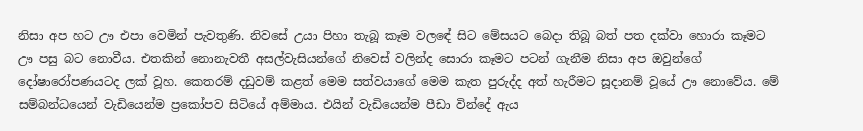නිසා අප හට ඌ එපා වෙමින් පැවතුණි. නිවසේ උයා පිහා තැබූ කෑම වලඳේ සිට මේසයට බෙදා තිබූ බත් පත දක්වා හොරා කෑමට ඌ පසු බට නොවීය. එතකින් නොනැවතී අසල්වැසියන්ගේ නිවෙස් වලින්ද සොරා කෑමට පටන් ගැනීම නිසා අප ඔවුන්ගේ දෝෂාරෝපණයටද ලක් වූහ. කෙතරම් දඩුවම් කළත් මෙම සත්වයාගේ මෙම කැත පුරුද්ද අත් හැරීමට සූදානම් වූයේ ඌ නොවේය. මේ සම්බන්ධයෙන් වැඩියෙන්ම ප්‍රකෝපව සිටියේ අම්මාය. එයින් වැඩියෙන්ම පීඩා වින්දේ ඇය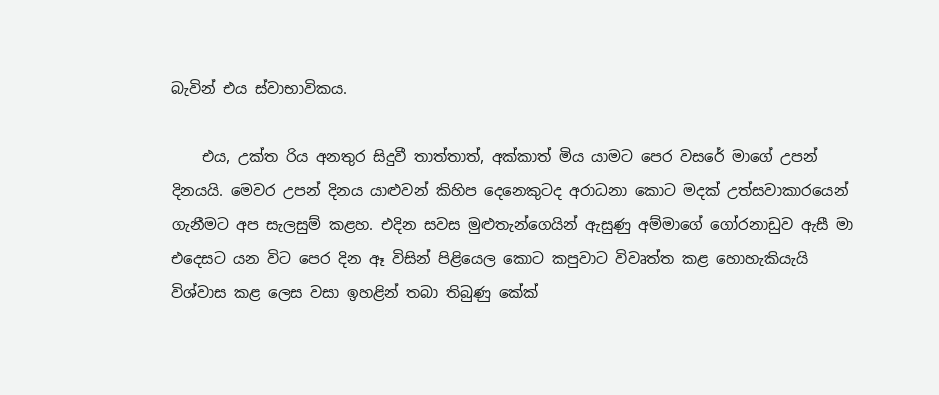බැවින් එය ස්වාභාවිකය.

    එය, උක්ත රිය අනතුර සිදුවී තාත්තාත්, අක්කාත් මිය යාමට පෙර වසරේ මාගේ උපන් දිනයයි. මෙවර උපන් දිනය යාළුවන් කිහිප දෙනෙකුටද අරාධනා කොට මදක් උත්සවාකාරයෙන් ගැනීමට අප සැලසුම් කළහ. එදින සවස මුළුතැන්ගෙයින් ඇසුණු අම්මාගේ ගෝරනාඩුව ඇසී මා එදෙසට යන විට පෙර දින ඈ විසින් පිළියෙල කොට කපුවාට විවෘත්ත කළ හොහැකියැයි විශ්වාස කළ ලෙස වසා ඉහළින් තබා තිබුණු කේක්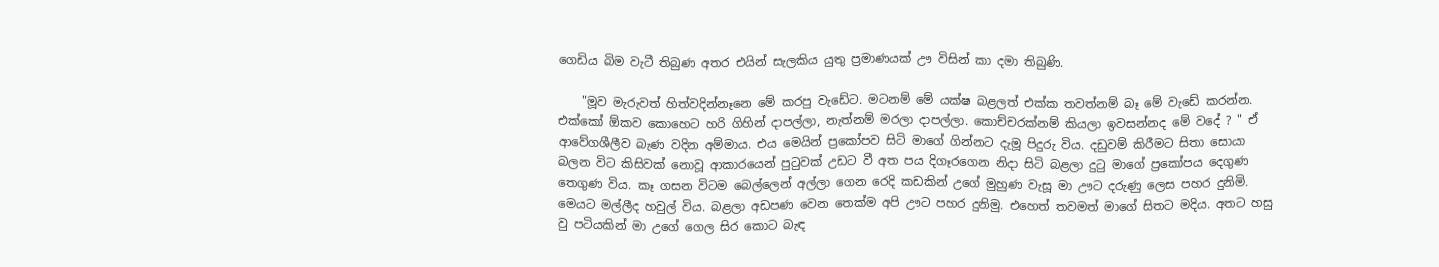ගෙඩිය බිම වැටී තිබුණ අතර එයින් සැලකිය යුතු ප්‍රමාණයක් ඌ විසින් කා දමා තිබුණි.

    "මූව මැරුවත් හිත්වදින්නෑනෙ මේ කරපු වැඩේට. මටනම් මේ යක්ෂ බළලත් එක්ක තවත්නම් බෑ මේ වැඩේ කරන්න. එක්කෝ ඕකව කොහෙට හරි ගිහින් දාපල්ලා, නැත්නම් මරලා දාපල්ලා. කොච්චරක්නම් කියලා ඉවසන්නද මේ වදේ ? " ඒ ආවේගශීලීව බැණ වදින අම්මාය. එය මෙයින් ප්‍රකෝපව සිටි මාගේ ගින්නට දැමූ පිදුරු විය. දඩුවම් කිරීමට සිතා සොයා බලන විට කිසිවක් නොවූ ආකාරයෙන් පුටුවක් උඩට වී අත පය දිගෑරගෙන නිදා සිටි බළලා දුටු මාගේ ප්‍රකෝපය දෙගුණ තෙගුණ විය. කෑ ගසන විටම බෙල්ලෙන් අල්ලා ගෙන රෙදි කඩකින් උගේ මුහුණ වැසූ මා ඌට දරුණු ලෙස පහර දුනිමි. මෙයට මල්ලීද හවුල් විය. බළලා අඩපණ වෙන තෙක්ම අපි ඌට පහර දුනිමු. එහෙත් තවමත් මාගේ සිතට මදිය. අතට හසු වු පටියකින් මා උගේ ගෙල සිර කොට බැඳ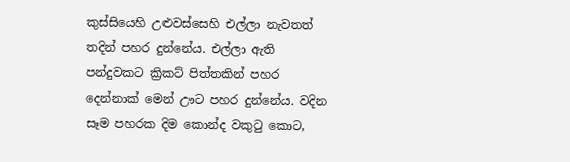කුස්සියෙහි උළුවස්සෙහි එල්ලා නැවතත් තදින් පහර දුන්නේය. එල්ලා ඇති පන්දුවකට ක්‍රිකට් පිත්තකින් පහර දෙන්නාක් මෙන් ඌට පහර දුන්නේය. වදින සෑම පහරක දිම කොන්ද වකුටු කොට,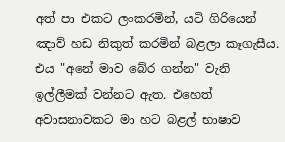අත් පා එකට ලංකරමින්, යටි ගිරියෙන් ඤාව් හඩ නිකුත් කරමින් බළලා කෑගැසීය. එය "අනේ මාව බේර ගන්න" වැනි ඉල්ලීමක් වන්නට ඇත. එහෙත් අවාසනාවකට මා හට බළල් භාෂාව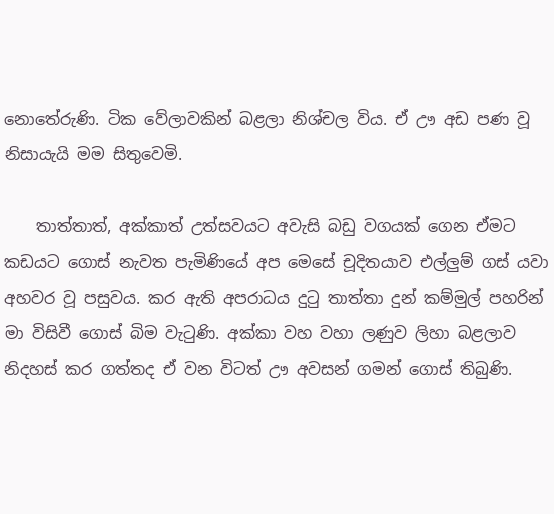නොතේරුණි. ටික වේලාවකින් බළලා නිශ්චල විය. ඒ ඌ අඩ පණ වූ නිසායැයි මම සිතුවෙමි.

    තාත්තාත්, අක්කාත් උත්සවයට අවැසි බඩු වගයක් ගෙන ඒමට කඩයට ගොස් නැවත පැමිණියේ අප මෙසේ චූදිතයාව එල්ලුම් ගස් යවා අහවර වූ පසුවය. කර ඇති අපරාධය දුටු තාත්තා දුන් කම්මුල් පහරින් මා විසිවී ගොස් බිම වැටුණි. අක්කා වහ වහා ලණුව ලිහා බළලාව නිදහස් කර ගත්තද ඒ වන විටත් ඌ අවසන් ගමන් ගොස් තිබුණි.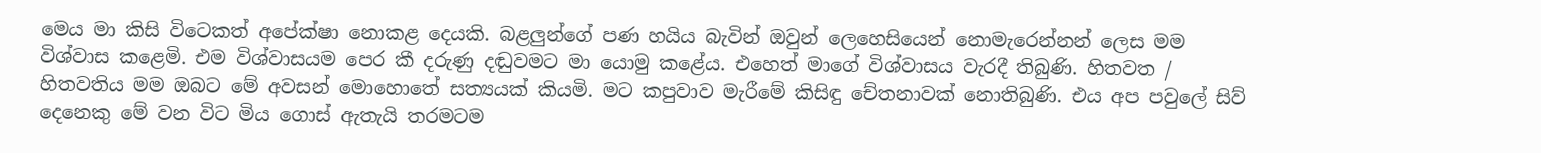මෙය මා කිසි විටෙකත් අපේක්ෂා නොකළ දෙයකි. බළලුන්ගේ පණ හයිය බැවින් ඔවුන් ලෙහෙසියෙන් නොමැරෙන්නන් ලෙස මම විශ්වාස කළෙමි. එම විශ්වාසයම පෙර කී දරුණු දඬුවමට මා යොමු කළේය. එහෙත් මාගේ විශ්වාසය වැරදී තිබුණි. හිතවත / හිතවතිය මම ඔබට මේ අවසන් මොහොතේ සත්‍යයක් කියමි. මට කපුවාව මැරීමේ කිසිඳු චේතනාවක් නොතිබුණි. එය අප පවුලේ සිව් දෙනෙකු මේ වන විට මිය ගොස් ඇතැයි තරමටම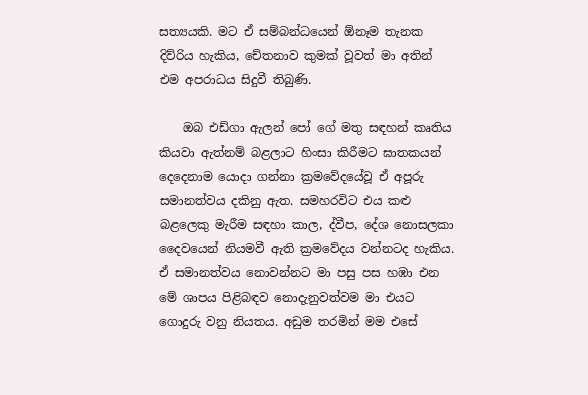සත්‍යයකි. මට ඒ සම්බන්ධයෙන් ඕනෑම තැනක දිව්රිය හැකිය, චේතනාව කුමක් වූවත් මා අතින් එම අපරාධය සිදුවී තිබුණි.

    ඔබ එඩ්ගා ඇලන් පෝ ගේ මතු සඳහන් කෘතිය කියවා ඇත්නම් බළලාට හිංසා කිරීමට ඝාතකයන් දෙදෙනාම යොදා ගන්නා ක්‍රමවේදයේවූ ඒ අපූරු සමානත්වය දකිනු ඇත. සමහරවිට එය කළු බළලෙකු මැරීම සඳහා කාල, ද්වීප, දේශ නොසලකා දෛවයෙන් නියමවී ඇති ක්‍රමවේදය වන්නටද හැකිය. ඒ සමානත්වය නොවන්නට මා පසු පස හඹා එන මේ ශාපය පිළිබඳව නොදැනුවත්වම මා එයට ගොදුරු වනු නියතය. අඩුම තරමින් මම එසේ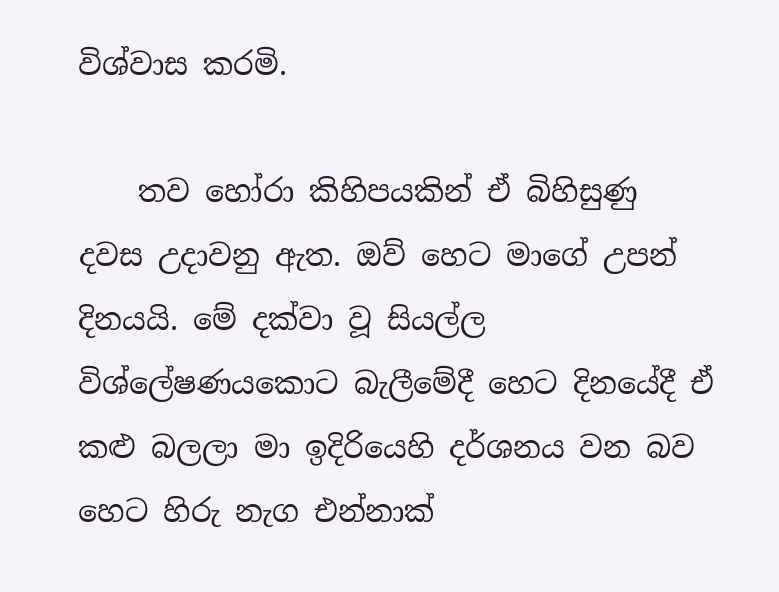විශ්වාස කරමි.

    තව හෝරා කිහිපයකින් ඒ බිහිසුණු දවස උදාවනු ඇත. ඔව් හෙට මාගේ උපන් දිනයයි. මේ දක්වා වූ සියල්ල විශ්ලේෂණයකොට බැලීමේදී හෙට දිනයේදී ඒ කළු බලලා මා ඉදිරියෙහි දර්ශනය වන බව හෙට හිරු නැග එන්නාක්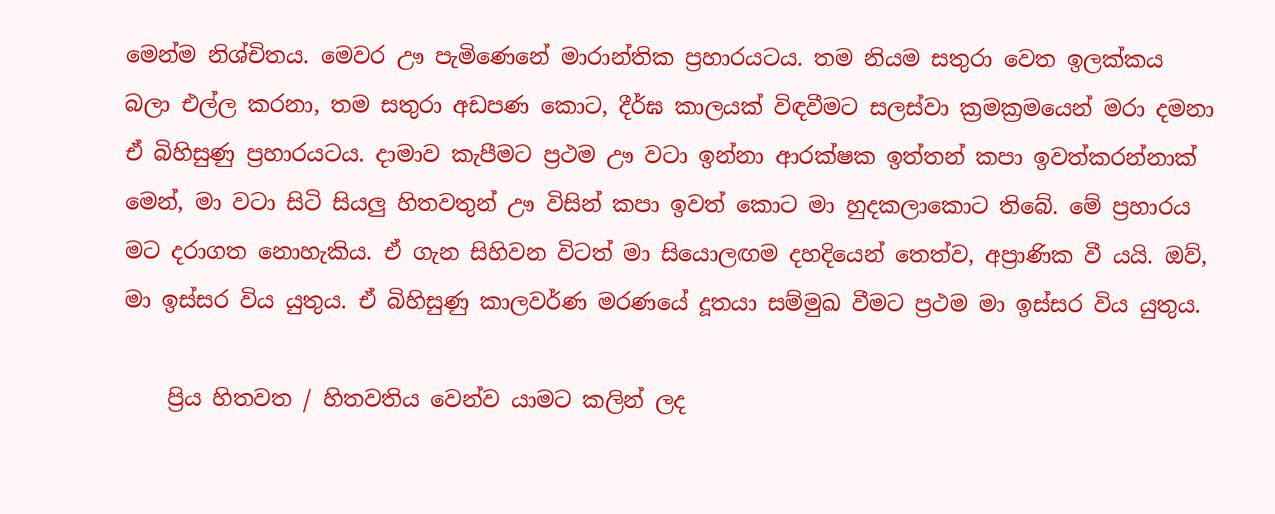මෙන්ම නිශ්චිතය. මෙවර ඌ පැමිණෙනේ මාරාන්තික ප්‍රහාරයටය. තම නියම සතුරා වෙත ඉලක්කය බලා එල්ල කරනා, තම සතුරා අඩපණ කොට, දීර්ඝ කාලයක් විඳවීමට සලස්වා ක්‍රමක්‍රමයෙන් මරා දමනා ඒ බිහිසුණු ප්‍රහාරයටය. දාමාව කැපීමට ප්‍රථම ඌ වටා ඉන්නා ආරක්ෂක ඉත්තන් කපා ඉවත්කරන්නාක් මෙන්, මා වටා සිටි සියලු හිතවතුන් ඌ විසින් කපා ඉවත් කොට මා හුදකලාකොට තිබේ. මේ ප්‍රහාරය මට දරාගත නොහැකිය. ඒ ගැන සිහිවන විටත් මා සියොලඟම දහදියෙන් තෙත්ව, අප්‍රාණික වී යයි. ඔව්, මා ඉස්සර විය යුතුය. ඒ බිහිසුණු කාලවර්ණ මරණයේ දූතයා සම්මුඛ වීමට ප්‍රථම මා ඉස්සර විය යුතුය.

    ප්‍රිය හිතවත / හිතවතිය වෙන්ව යාමට කලින් ලද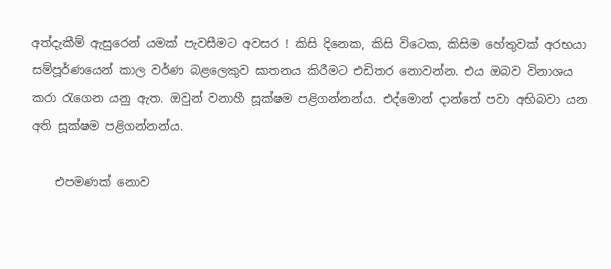අත්දැකීම් ඇසුරෙන් යමක් පැවසීමට අවසර ! කිසි දිනෙක, කිසි විටෙක, කිසිම හේතුවක් අරභයා සම්පූර්ණයෙන් කාල වර්ණ බළලෙකුව ඝාතනය කිරීමට එඩිතර නොවන්න. එය ඔබව විනාශය කරා රැගෙන යනු ඇත. ඔවුන් වනාහී සූක්ෂම පළිගන්නන්ය. එද්මොන් දාන්තේ පවා අභිබවා යන අති සූක්ෂම පළිගන්නන්ය.

    එපමණක් නොව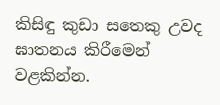කිසිඳු කුඩා සතෙකු උවද ඝාතනය කිරීමෙන් වළකින්න.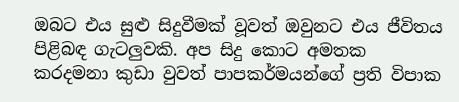ඔබට එය සුළු සිදුවීමක් වූවත් ඔවුනට එය ජීවිතය පිළිබඳ ගැටලුවකි. අප සිදු කොට අමතක කරදමනා කුඩා වුවත් පාපකර්මයන්ගේ ප්‍රති විපාක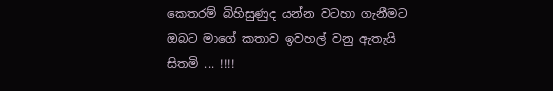කෙතරම් බිහිසුණුද යන්න වටහා ගැනීමට ඔබට මාගේ කතාව ඉවහල් වනු ඇතැයි සිතමි ... !!!!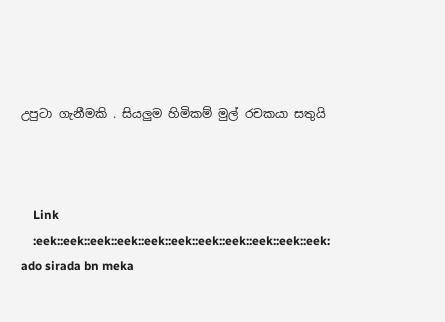උපුටා ගැනීමකි . සියලුම හිමිකම් මුල් රචකයා සතුයි



    Link
    :eek::eek::eek::eek::eek::eek::eek::eek::eek::eek::eek: ado sirada bn meka